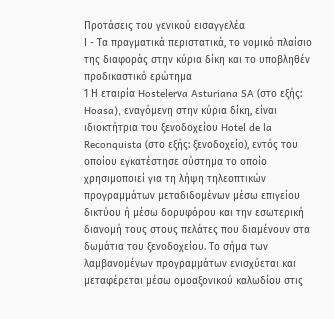Προτάσεις του γενικού εισαγγελέα
Ι - Τα πραγματικά περιστατικά, το νομικό πλαίσιο της διαφοράς στην κύρια δίκη και το υποβληθέν προδικαστικό ερώτημα
1 Η εταιρία Hostelerνa Asturiana SA (στο εξής: Hoasa), εναγόμενη στην κύρια δίκη, είναι ιδιοκτήτρια του ξενοδοχείου Hotel de la Reconquista (στο εξής: ξενοδοχείο), εντός του οποίου εγκατέστησε σύστημα το οποίο χρησιμοποιεί για τη λήψη τηλεοπτικών προγραμμάτων μεταδιδομένων μέσω επιγείου δικτύου ή μέσω δορυφόρου και την εσωτερική διανομή τους στους πελάτες που διαμένουν στα δωμάτια του ξενοδοχείου. Το σήμα των λαμβανομένων προγραμμάτων ενισχύεται και μεταφέρεται μέσω ομοαξονικού καλωδίου στις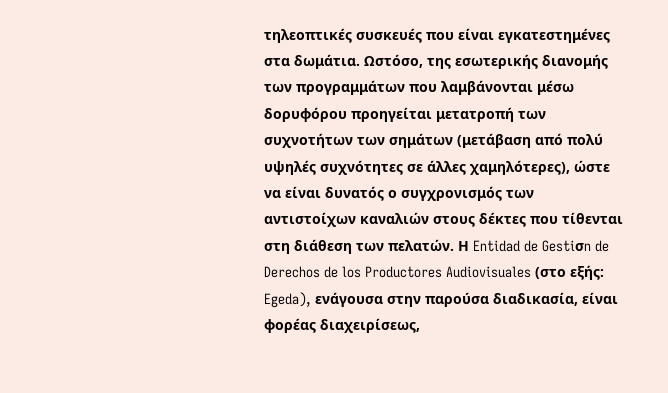τηλεοπτικές συσκευές που είναι εγκατεστημένες στα δωμάτια. Ωστόσο, της εσωτερικής διανομής των προγραμμάτων που λαμβάνονται μέσω δορυφόρου προηγείται μετατροπή των συχνοτήτων των σημάτων (μετάβαση από πολύ υψηλές συχνότητες σε άλλες χαμηλότερες), ώστε να είναι δυνατός ο συγχρονισμός των αντιστοίχων καναλιών στους δέκτες που τίθενται στη διάθεση των πελατών. Η Entidad de Gestiσn de Derechos de los Productores Audiovisuales (στο εξής: Egeda), ενάγουσα στην παρούσα διαδικασία, είναι φορέας διαχειρίσεως,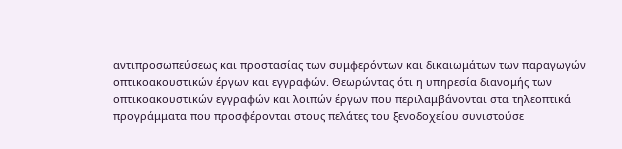αντιπροσωπεύσεως και προστασίας των συμφερόντων και δικαιωμάτων των παραγωγών οπτικοακουστικών έργων και εγγραφών. Θεωρώντας ότι η υπηρεσία διανομής των οπτικοακουστικών εγγραφών και λοιπών έργων που περιλαμβάνονται στα τηλεοπτικά προγράμματα που προσφέρονται στους πελάτες του ξενοδοχείου συνιστούσε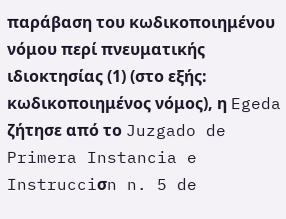παράβαση του κωδικοποιημένου νόμου περί πνευματικής ιδιοκτησίας (1) (στο εξής: κωδικοποιημένος νόμος), η Egeda ζήτησε από το Juzgado de Primera Instancia e Instrucciσn n. 5 de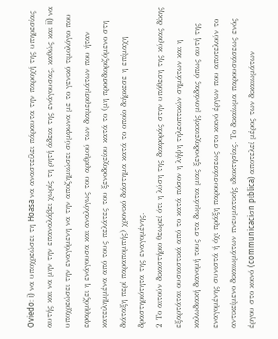Oviedo: i) να υποχρεώσει τη Hoasa να αναστείλει πάραυτα την παροχή της υπηρεσίας αυτής και να μην την επαναλάβει χωρίς τη ρητή άδεια της ενάγουσας, καθώς και ii) να υποχρεώσει την εναγόμενη να την αποζημιώσει σύμφωνα με το γενικό τιμολόγιο που εφαρμόζει η ενάγουσα και αναλόγως του αριθμού των διαμερισμάτων που ήταν κατειλημμένα από τους πελάτες του ξενοδοχείου κατά το (μη προσδιοριζόμενο στη διάταξη περί παραπομπής) χρονικό διάστημα κατά το οποίο διήρκεσε η επίμαχη δραστηριότητα της εναγομένης.
2 Το αιτούν δικαστήριο θεωρεί ότι η λύση της διαφοράς στην υπόθεση της κύριας δίκης εξαρτάται ουσιαστικά από το κατά πόσον η λήψη τηλεοπτικών σημάτων και η καλωδιακή διανομή τους στα δωμάτια μιας ξενοδοχειακής μονάδας όπως αυτή της εναγομένης συνιστά ή όχι πράξη παρουσιάσεως στο κοινό έργων που αποτελούν το αντικείμενο δικαιωμάτων πνευματικής ιδιοκτησίας. Το δικαίωμα παρουσιάσεως ενός έργου στο κοινό (communicaciσn pϊblica) αποτελεί μέρος των δικαιωμάτων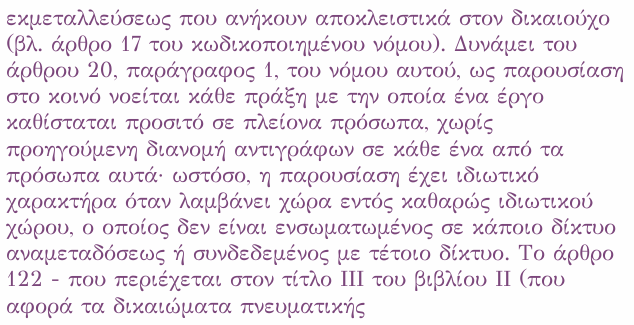εκμεταλλεύσεως που ανήκουν αποκλειστικά στον δικαιούχο (βλ. άρθρο 17 του κωδικοποιημένου νόμου). Δυνάμει του άρθρου 20, παράγραφος 1, του νόμου αυτού, ως παρουσίαση στο κοινό νοείται κάθε πράξη με την οποία ένα έργο καθίσταται προσιτό σε πλείονα πρόσωπα, χωρίς προηγούμενη διανομή αντιγράφων σε κάθε ένα από τα πρόσωπα αυτά· ωστόσο, η παρουσίαση έχει ιδιωτικό χαρακτήρα όταν λαμβάνει χώρα εντός καθαρώς ιδιωτικού χώρου, ο οποίος δεν είναι ενσωματωμένος σε κάποιο δίκτυο αναμεταδόσεως ή συνδεδεμένος με τέτοιο δίκτυο. Το άρθρο 122 - που περιέχεται στον τίτλο ΙΙΙ του βιβλίου ΙΙ (που αφορά τα δικαιώματα πνευματικής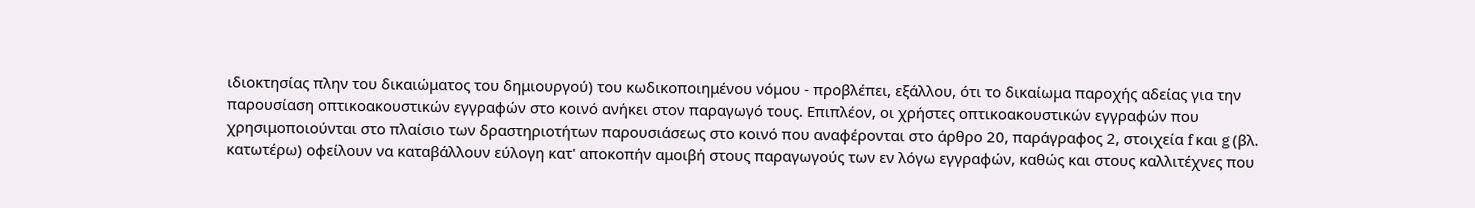ιδιοκτησίας πλην του δικαιώματος του δημιουργού) του κωδικοποιημένου νόμου - προβλέπει, εξάλλου, ότι το δικαίωμα παροχής αδείας για την παρουσίαση οπτικοακουστικών εγγραφών στο κοινό ανήκει στον παραγωγό τους. Επιπλέον, οι χρήστες οπτικοακουστικών εγγραφών που χρησιμοποιούνται στο πλαίσιο των δραστηριοτήτων παρουσιάσεως στο κοινό που αναφέρονται στο άρθρο 20, παράγραφος 2, στοιχεία f και g (βλ. κατωτέρω) οφείλουν να καταβάλλουν εύλογη κατ' αποκοπήν αμοιβή στους παραγωγούς των εν λόγω εγγραφών, καθώς και στους καλλιτέχνες που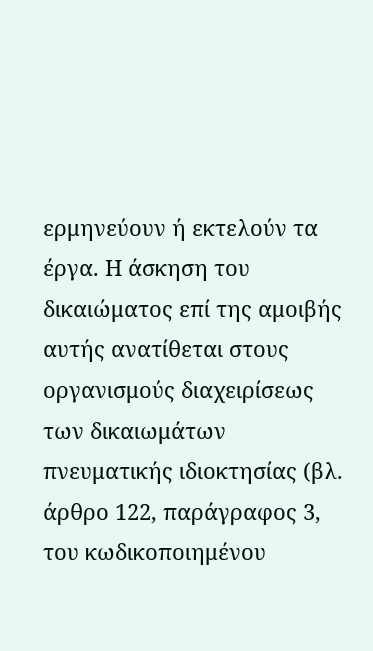ερμηνεύουν ή εκτελούν τα έργα. Η άσκηση του δικαιώματος επί της αμοιβής αυτής ανατίθεται στους οργανισμούς διαχειρίσεως των δικαιωμάτων πνευματικής ιδιοκτησίας (βλ. άρθρο 122, παράγραφος 3, του κωδικοποιημένου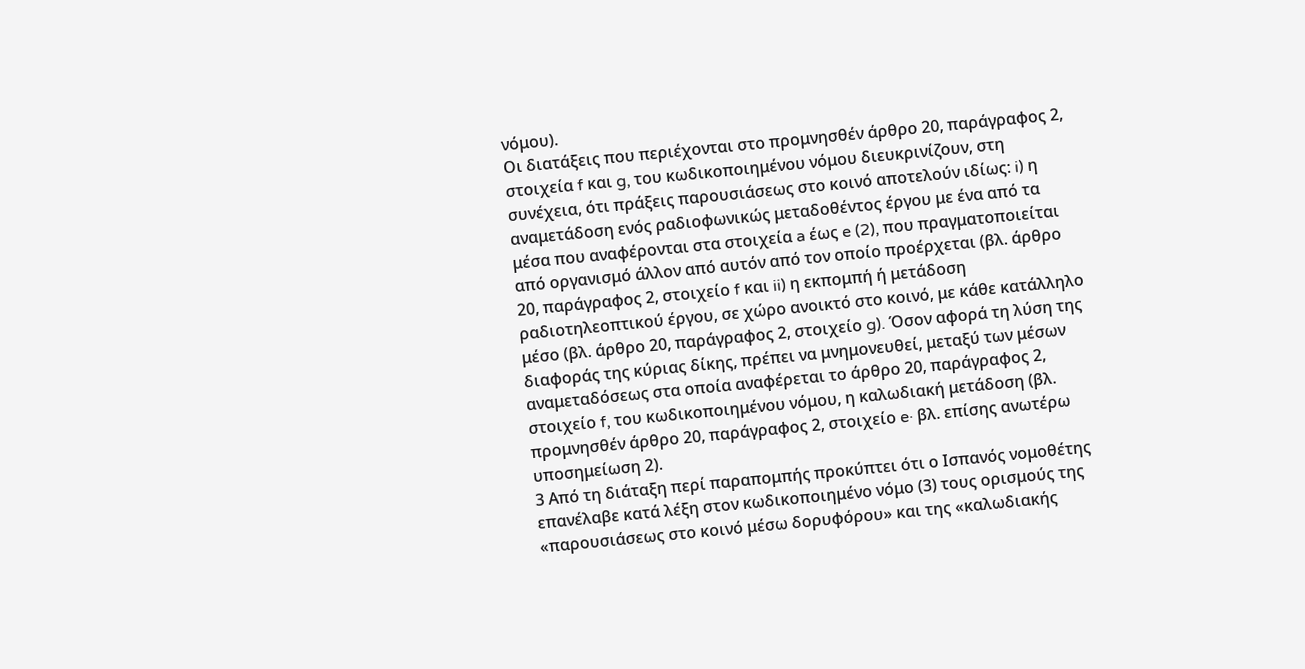νόμου).
Οι διατάξεις που περιέχονται στο προμνησθέν άρθρο 20, παράγραφος 2, στοιχεία f και g, του κωδικοποιημένου νόμου διευκρινίζουν, στη συνέχεια, ότι πράξεις παρουσιάσεως στο κοινό αποτελούν ιδίως: i) η αναμετάδοση ενός ραδιοφωνικώς μεταδοθέντος έργου με ένα από τα μέσα που αναφέρονται στα στοιχεία a έως e (2), που πραγματοποιείται από οργανισμό άλλον από αυτόν από τον οποίο προέρχεται (βλ. άρθρο 20, παράγραφος 2, στοιχείο f και ii) η εκπομπή ή μετάδοση ραδιοτηλεοπτικού έργου, σε χώρο ανοικτό στο κοινό, με κάθε κατάλληλο μέσο (βλ. άρθρο 20, παράγραφος 2, στοιχείο g). Όσον αφορά τη λύση της διαφοράς της κύριας δίκης, πρέπει να μνημονευθεί, μεταξύ των μέσων αναμεταδόσεως στα οποία αναφέρεται το άρθρο 20, παράγραφος 2, στοιχείο f, του κωδικοποιημένου νόμου, η καλωδιακή μετάδοση (βλ. προμνησθέν άρθρο 20, παράγραφος 2, στοιχείο e· βλ. επίσης ανωτέρω υποσημείωση 2).
3 Από τη διάταξη περί παραπομπής προκύπτει ότι ο Ισπανός νομοθέτης επανέλαβε κατά λέξη στον κωδικοποιημένο νόμο (3) τους ορισμούς της «παρουσιάσεως στο κοινό μέσω δορυφόρου» και της «καλωδιακής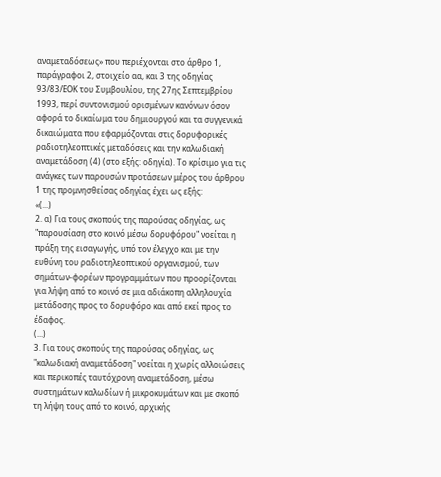αναμεταδόσεως» που περιέχονται στο άρθρο 1, παράγραφοι 2, στοιχείο αα, και 3 της οδηγίας 93/83/ΕΟΚ του Συμβουλίου, της 27ης Σεπτεμβρίου 1993, περί συντονισμού ορισμένων κανόνων όσον αφορά το δικαίωμα του δημιουργού και τα συγγενικά δικαιώματα που εφαρμόζονται στις δορυφορικές ραδιοτηλεοπτικές μεταδόσεις και την καλωδιακή αναμετάδοση (4) (στο εξής: οδηγία). Το κρίσιμο για τις ανάγκες των παρουσών προτάσεων μέρος του άρθρου 1 της προμνησθείσας οδηγίας έχει ως εξής:
«(...)
2. α) Για τους σκοπούς της παρούσας οδηγίας, ως "παρουσίαση στο κοινό μέσω δορυφόρου" νοείται η πράξη της εισαγωγής, υπό τον έλεγχο και με την ευθύνη του ραδιοτηλεοπτικού οργανισμού, των σημάτων-φορέων προγραμμάτων που προορίζονται για λήψη από το κοινό σε μια αδιάκοπη αλληλουχία μετάδοσης προς το δορυφόρο και από εκεί προς το έδαφος.
(...)
3. Για τους σκοπούς της παρούσας οδηγίας, ως "καλωδιακή αναμετάδοση" νοείται η χωρίς αλλοιώσεις και περικοπές ταυτόχρονη αναμετάδοση, μέσω συστημάτων καλωδίων ή μικροκυμάτων και με σκοπό τη λήψη τους από το κοινό, αρχικής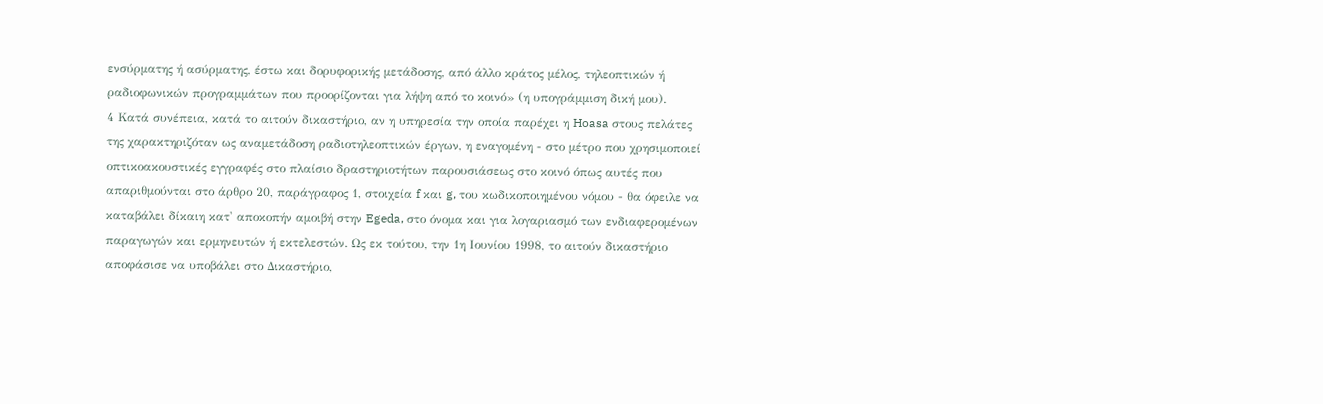ενσύρματης ή ασύρματης, έστω και δορυφορικής μετάδοσης, από άλλο κράτος μέλος, τηλεοπτικών ή ραδιοφωνικών προγραμμάτων που προορίζονται για λήψη από το κοινό» (η υπογράμμιση δική μου).
4 Κατά συνέπεια, κατά το αιτούν δικαστήριο, αν η υπηρεσία την οποία παρέχει η Hoasa στους πελάτες της χαρακτηριζόταν ως αναμετάδοση ραδιοτηλεοπτικών έργων, η εναγομένη - στο μέτρο που χρησιμοποιεί οπτικοακουστικές εγγραφές στο πλαίσιο δραστηριοτήτων παρουσιάσεως στο κοινό όπως αυτές που απαριθμούνται στο άρθρο 20, παράγραφος 1, στοιχεία f και g, του κωδικοποιημένου νόμου - θα όφειλε να καταβάλει δίκαιη κατ' αποκοπήν αμοιβή στην Egeda, στο όνομα και για λογαριασμό των ενδιαφερομένων παραγωγών και ερμηνευτών ή εκτελεστών. Ως εκ τούτου, την 1η Ιουνίου 1998, το αιτούν δικαστήριο αποφάσισε να υποβάλει στο Δικαστήριο,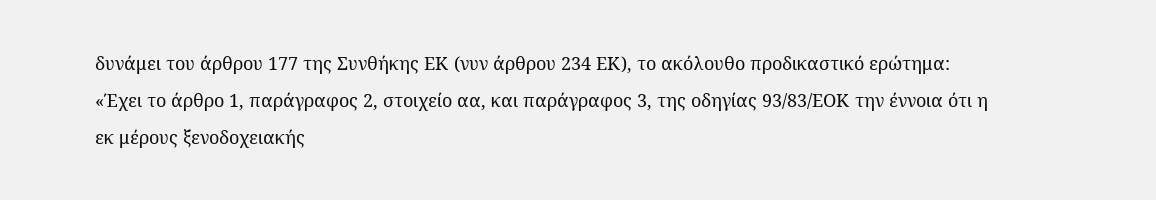δυνάμει του άρθρου 177 της Συνθήκης ΕΚ (νυν άρθρου 234 ΕΚ), το ακόλουθο προδικαστικό ερώτημα:
«Έχει το άρθρο 1, παράγραφος 2, στοιχείο αα, και παράγραφος 3, της οδηγίας 93/83/ΕΟΚ την έννοια ότι η εκ μέρους ξενοδοχειακής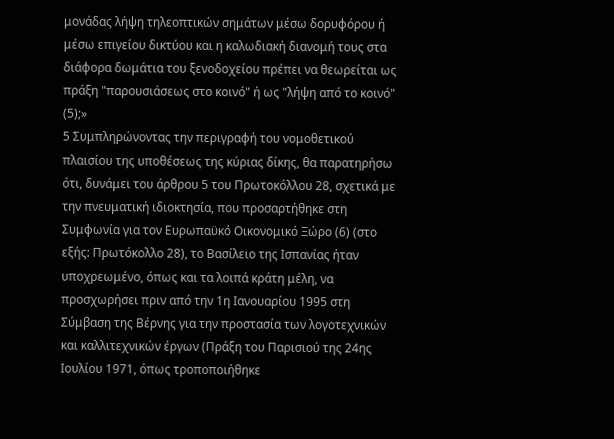μονάδας λήψη τηλεοπτικών σημάτων μέσω δορυφόρου ή μέσω επιγείου δικτύου και η καλωδιακή διανομή τους στα διάφορα δωμάτια του ξενοδοχείου πρέπει να θεωρείται ως πράξη "παρουσιάσεως στο κοινό" ή ως "λήψη από το κοινό" (5);»
5 Συμπληρώνοντας την περιγραφή του νομοθετικού πλαισίου της υποθέσεως της κύριας δίκης, θα παρατηρήσω ότι, δυνάμει του άρθρου 5 του Πρωτοκόλλου 28, σχετικά με την πνευματική ιδιοκτησία, που προσαρτήθηκε στη Συμφωνία για τον Ευρωπαϋκό Οικονομικό Ξώρο (6) (στο εξής: Πρωτόκολλο 28), το Βασίλειο της Ισπανίας ήταν υποχρεωμένο, όπως και τα λοιπά κράτη μέλη, να προσχωρήσει πριν από την 1η Ιανουαρίου 1995 στη Σύμβαση της Βέρνης για την προστασία των λογοτεχνικών και καλλιτεχνικών έργων (Πράξη του Παρισιού της 24ης Ιουλίου 1971, όπως τροποποιήθηκε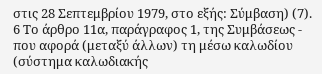στις 28 Σεπτεμβρίου 1979, στο εξής: Σύμβαση) (7).
6 Το άρθρο 11α, παράγραφος 1, της Συμβάσεως - που αφορά (μεταξύ άλλων) τη μέσω καλωδίου (σύστημα καλωδιακής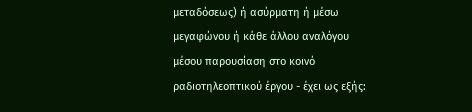μεταδόσεως) ή ασύρματη ή μέσω μεγαφώνου ή κάθε άλλου αναλόγου μέσου παρουσίαση στο κοινό ραδιοτηλεοπτικού έργου - έχει ως εξής: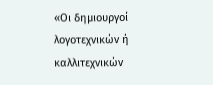«Οι δημιουργοί λογοτεχνικών ή καλλιτεχνικών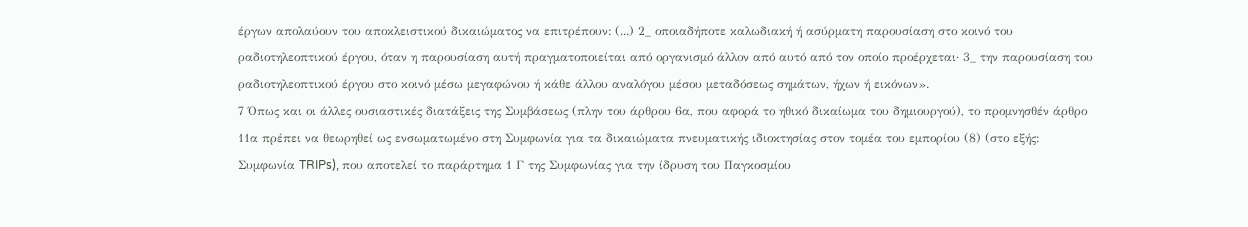έργων απολαύουν του αποκλειστικού δικαιώματος να επιτρέπουν: (...) 2_ οποιαδήποτε καλωδιακή ή ασύρματη παρουσίαση στο κοινό του ραδιοτηλεοπτικού έργου, όταν η παρουσίαση αυτή πραγματοποιείται από οργανισμό άλλον από αυτό από τον οποίο προέρχεται· 3_ την παρουσίαση του ραδιοτηλεοπτικού έργου στο κοινό μέσω μεγαφώνου ή κάθε άλλου αναλόγου μέσου μεταδόσεως σημάτων, ήχων ή εικόνων».
7 Όπως και οι άλλες ουσιαστικές διατάξεις της Συμβάσεως (πλην του άρθρου 6α, που αφορά το ηθικό δικαίωμα του δημιουργού), το προμνησθέν άρθρο 11α πρέπει να θεωρηθεί ως ενσωματωμένο στη Συμφωνία για τα δικαιώματα πνευματικής ιδιοκτησίας στον τομέα του εμπορίου (8) (στο εξής: Συμφωνία TRIPs), που αποτελεί το παράρτημα 1 Γ της Συμφωνίας για την ίδρυση του Παγκοσμίου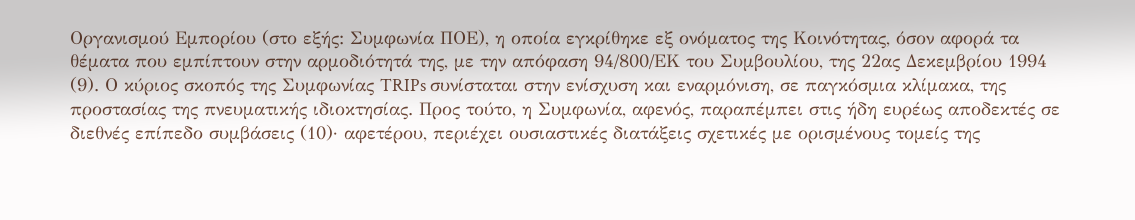Οργανισμού Εμπορίου (στο εξής: Συμφωνία ΠΟΕ), η οποία εγκρίθηκε εξ ονόματος της Κοινότητας, όσον αφορά τα θέματα που εμπίπτουν στην αρμοδιότητά της, με την απόφαση 94/800/ΕΚ του Συμβουλίου, της 22ας Δεκεμβρίου 1994 (9). Ο κύριος σκοπός της Συμφωνίας TRIPs συνίσταται στην ενίσχυση και εναρμόνιση, σε παγκόσμια κλίμακα, της προστασίας της πνευματικής ιδιοκτησίας. Προς τούτο, η Συμφωνία, αφενός, παραπέμπει στις ήδη ευρέως αποδεκτές σε διεθνές επίπεδο συμβάσεις (10)· αφετέρου, περιέχει ουσιαστικές διατάξεις σχετικές με ορισμένους τομείς της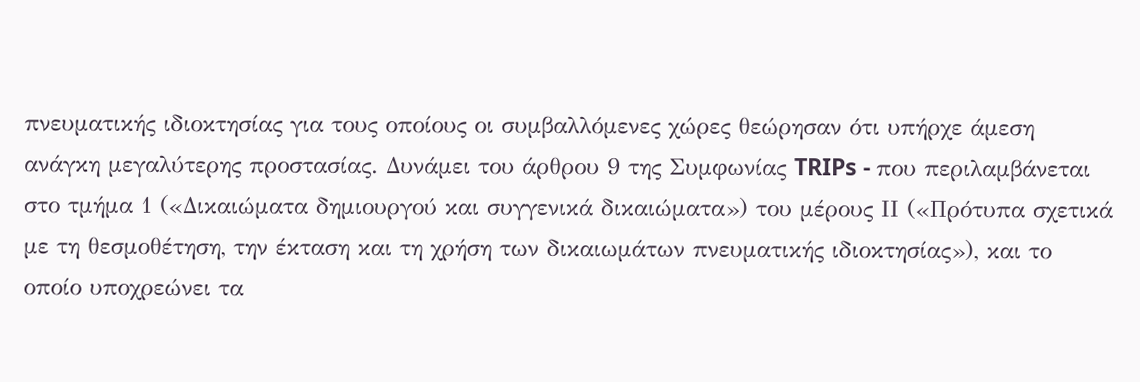πνευματικής ιδιοκτησίας για τους οποίους οι συμβαλλόμενες χώρες θεώρησαν ότι υπήρχε άμεση ανάγκη μεγαλύτερης προστασίας. Δυνάμει του άρθρου 9 της Συμφωνίας TRIPs - που περιλαμβάνεται στο τμήμα 1 («Δικαιώματα δημιουργού και συγγενικά δικαιώματα») του μέρους ΙΙ («Πρότυπα σχετικά με τη θεσμοθέτηση, την έκταση και τη χρήση των δικαιωμάτων πνευματικής ιδιοκτησίας»), και το οποίο υποχρεώνει τα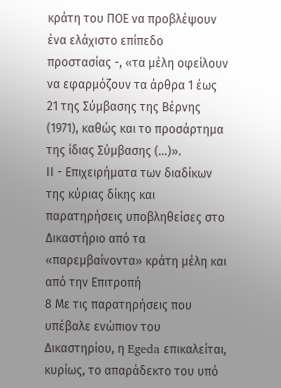κράτη του ΠΟΕ να προβλέψουν ένα ελάχιστο επίπεδο προστασίας -, «τα μέλη οφείλουν να εφαρμόζουν τα άρθρα 1 έως 21 της Σύμβασης της Βέρνης (1971), καθώς και το προσάρτημα της ίδιας Σύμβασης (...)».
ΙΙ - Επιχειρήματα των διαδίκων της κύριας δίκης και παρατηρήσεις υποβληθείσες στο Δικαστήριο από τα «παρεμβαίνοντα» κράτη μέλη και από την Επιτροπή
8 Με τις παρατηρήσεις που υπέβαλε ενώπιον του Δικαστηρίου, η Egeda επικαλείται, κυρίως, το απαράδεκτο του υπό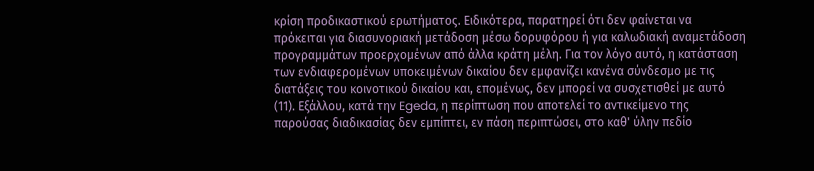κρίση προδικαστικού ερωτήματος. Ειδικότερα, παρατηρεί ότι δεν φαίνεται να πρόκειται για διασυνοριακή μετάδοση μέσω δορυφόρου ή για καλωδιακή αναμετάδοση προγραμμάτων προερχομένων από άλλα κράτη μέλη. Για τον λόγο αυτό, η κατάσταση των ενδιαφερομένων υποκειμένων δικαίου δεν εμφανίζει κανένα σύνδεσμο με τις διατάξεις του κοινοτικού δικαίου και, επομένως, δεν μπορεί να συσχετισθεί με αυτό (11). Εξάλλου, κατά την Egeda, η περίπτωση που αποτελεί το αντικείμενο της παρούσας διαδικασίας δεν εμπίπτει, εν πάση περιπτώσει, στο καθ' ύλην πεδίο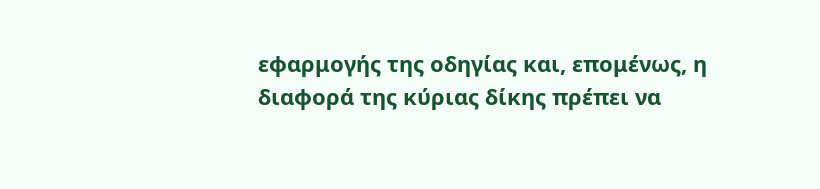εφαρμογής της οδηγίας και, επομένως, η διαφορά της κύριας δίκης πρέπει να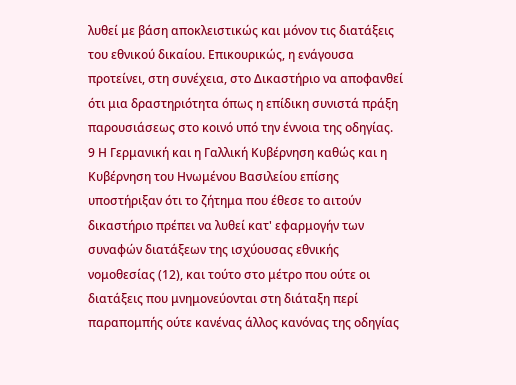λυθεί με βάση αποκλειστικώς και μόνον τις διατάξεις του εθνικού δικαίου. Επικουρικώς, η ενάγουσα προτείνει, στη συνέχεια, στο Δικαστήριο να αποφανθεί ότι μια δραστηριότητα όπως η επίδικη συνιστά πράξη παρουσιάσεως στο κοινό υπό την έννοια της οδηγίας.
9 Η Γερμανική και η Γαλλική Κυβέρνηση καθώς και η Κυβέρνηση του Ηνωμένου Βασιλείου επίσης υποστήριξαν ότι το ζήτημα που έθεσε το αιτούν δικαστήριο πρέπει να λυθεί κατ' εφαρμογήν των συναφών διατάξεων της ισχύουσας εθνικής νομοθεσίας (12), και τούτο στο μέτρο που ούτε οι διατάξεις που μνημονεύονται στη διάταξη περί παραπομπής ούτε κανένας άλλος κανόνας της οδηγίας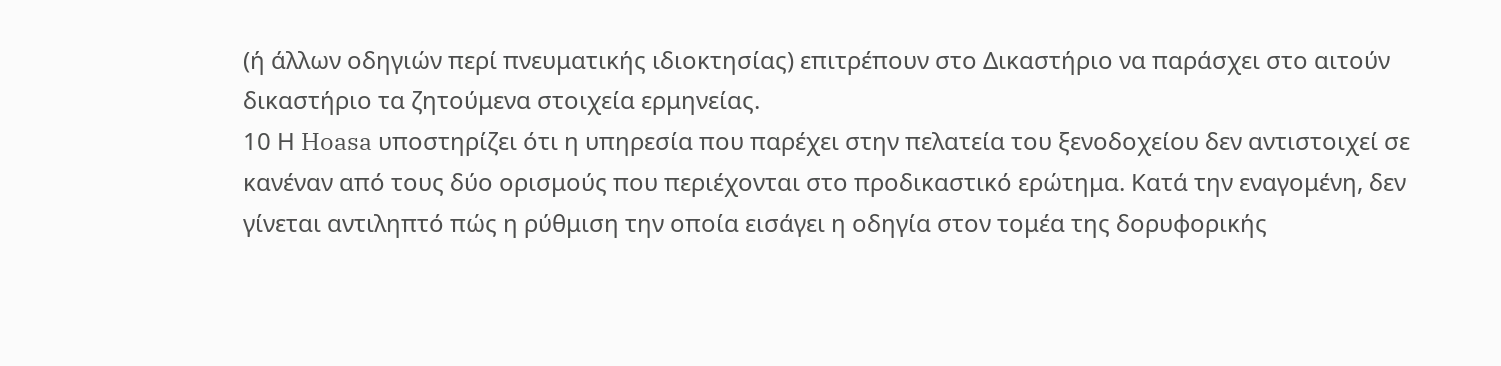(ή άλλων οδηγιών περί πνευματικής ιδιοκτησίας) επιτρέπουν στο Δικαστήριο να παράσχει στο αιτούν δικαστήριο τα ζητούμενα στοιχεία ερμηνείας.
10 Η Hoasa υποστηρίζει ότι η υπηρεσία που παρέχει στην πελατεία του ξενοδοχείου δεν αντιστοιχεί σε κανέναν από τους δύο ορισμούς που περιέχονται στο προδικαστικό ερώτημα. Κατά την εναγομένη, δεν γίνεται αντιληπτό πώς η ρύθμιση την οποία εισάγει η οδηγία στον τομέα της δορυφορικής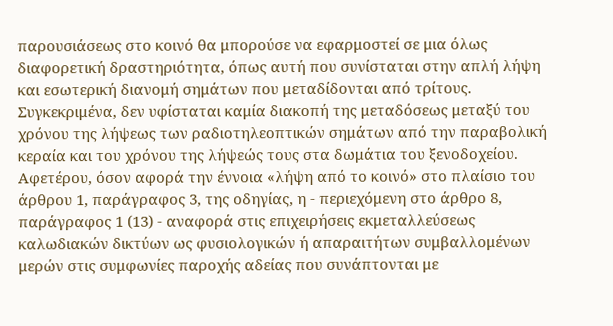παρουσιάσεως στο κοινό θα μπορούσε να εφαρμοστεί σε μια όλως διαφορετική δραστηριότητα, όπως αυτή που συνίσταται στην απλή λήψη και εσωτερική διανομή σημάτων που μεταδίδονται από τρίτους. Συγκεκριμένα, δεν υφίσταται καμία διακοπή της μεταδόσεως μεταξύ του χρόνου της λήψεως των ραδιοτηλεοπτικών σημάτων από την παραβολική κεραία και του χρόνου της λήψεώς τους στα δωμάτια του ξενοδοχείου. Αφετέρου, όσον αφορά την έννοια «λήψη από το κοινό» στο πλαίσιο του άρθρου 1, παράγραφος 3, της οδηγίας, η - περιεχόμενη στο άρθρο 8, παράγραφος 1 (13) - αναφορά στις επιχειρήσεις εκμεταλλεύσεως καλωδιακών δικτύων ως φυσιολογικών ή απαραιτήτων συμβαλλομένων μερών στις συμφωνίες παροχής αδείας που συνάπτονται με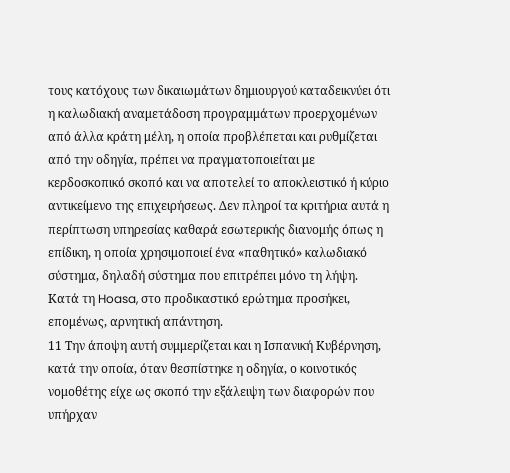τους κατόχους των δικαιωμάτων δημιουργού καταδεικνύει ότι η καλωδιακή αναμετάδοση προγραμμάτων προερχομένων από άλλα κράτη μέλη, η οποία προβλέπεται και ρυθμίζεται από την οδηγία, πρέπει να πραγματοποιείται με κερδοσκοπικό σκοπό και να αποτελεί το αποκλειστικό ή κύριο αντικείμενο της επιχειρήσεως. Δεν πληροί τα κριτήρια αυτά η περίπτωση υπηρεσίας καθαρά εσωτερικής διανομής όπως η επίδικη, η οποία χρησιμοποιεί ένα «παθητικό» καλωδιακό σύστημα, δηλαδή σύστημα που επιτρέπει μόνο τη λήψη. Κατά τη Hoasa, στο προδικαστικό ερώτημα προσήκει, επομένως, αρνητική απάντηση.
11 Την άποψη αυτή συμμερίζεται και η Ισπανική Κυβέρνηση, κατά την οποία, όταν θεσπίστηκε η οδηγία, ο κοινοτικός νομοθέτης είχε ως σκοπό την εξάλειψη των διαφορών που υπήρχαν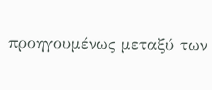προηγουμένως μεταξύ των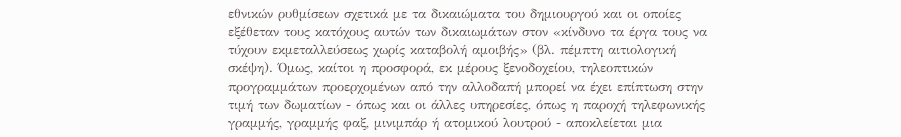εθνικών ρυθμίσεων σχετικά με τα δικαιώματα του δημιουργού και οι οποίες εξέθεταν τους κατόχους αυτών των δικαιωμάτων στον «κίνδυνο τα έργα τους να τύχουν εκμεταλλεύσεως χωρίς καταβολή αμοιβής» (βλ. πέμπτη αιτιολογική σκέψη). Όμως, καίτοι η προσφορά, εκ μέρους ξενοδοχείου, τηλεοπτικών προγραμμάτων προερχομένων από την αλλοδαπή μπορεί να έχει επίπτωση στην τιμή των δωματίων - όπως και οι άλλες υπηρεσίες, όπως η παροχή τηλεφωνικής γραμμής, γραμμής φαξ, μινιμπάρ ή ατομικού λουτρού - αποκλείεται μια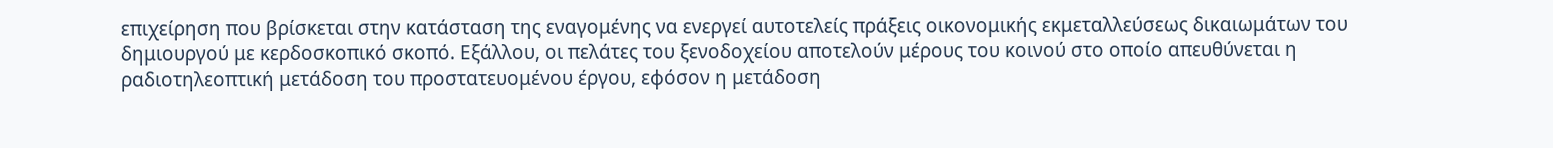επιχείρηση που βρίσκεται στην κατάσταση της εναγομένης να ενεργεί αυτοτελείς πράξεις οικονομικής εκμεταλλεύσεως δικαιωμάτων του δημιουργού με κερδοσκοπικό σκοπό. Εξάλλου, οι πελάτες του ξενοδοχείου αποτελούν μέρους του κοινού στο οποίο απευθύνεται η ραδιοτηλεοπτική μετάδοση του προστατευομένου έργου, εφόσον η μετάδοση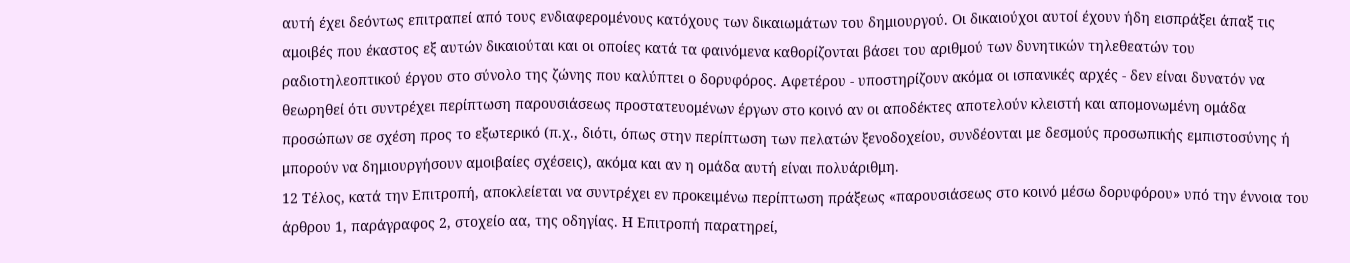αυτή έχει δεόντως επιτραπεί από τους ενδιαφερομένους κατόχους των δικαιωμάτων του δημιουργού. Οι δικαιούχοι αυτοί έχουν ήδη εισπράξει άπαξ τις αμοιβές που έκαστος εξ αυτών δικαιούται και οι οποίες κατά τα φαινόμενα καθορίζονται βάσει του αριθμού των δυνητικών τηλεθεατών του ραδιοτηλεοπτικού έργου στο σύνολο της ζώνης που καλύπτει ο δορυφόρος. Αφετέρου - υποστηρίζουν ακόμα οι ισπανικές αρχές - δεν είναι δυνατόν να θεωρηθεί ότι συντρέχει περίπτωση παρουσιάσεως προστατευομένων έργων στο κοινό αν οι αποδέκτες αποτελούν κλειστή και απομονωμένη ομάδα προσώπων σε σχέση προς το εξωτερικό (π.χ., διότι, όπως στην περίπτωση των πελατών ξενοδοχείου, συνδέονται με δεσμούς προσωπικής εμπιστοσύνης ή μπορούν να δημιουργήσουν αμοιβαίες σχέσεις), ακόμα και αν η ομάδα αυτή είναι πολυάριθμη.
12 Τέλος, κατά την Επιτροπή, αποκλείεται να συντρέχει εν προκειμένω περίπτωση πράξεως «παρουσιάσεως στο κοινό μέσω δορυφόρου» υπό την έννοια του άρθρου 1, παράγραφος 2, στοχείο αα, της οδηγίας. Η Επιτροπή παρατηρεί,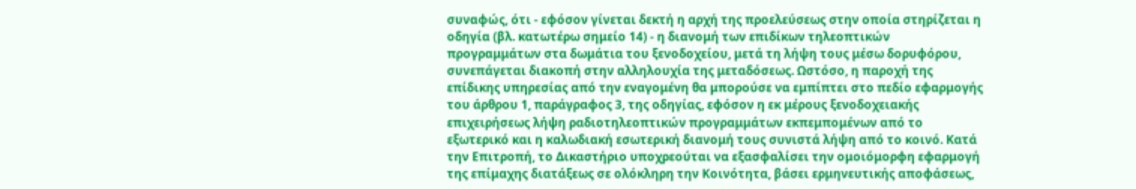συναφώς, ότι - εφόσον γίνεται δεκτή η αρχή της προελεύσεως στην οποία στηρίζεται η οδηγία (βλ. κατωτέρω σημείο 14) - η διανομή των επιδίκων τηλεοπτικών προγραμμάτων στα δωμάτια του ξενοδοχείου, μετά τη λήψη τους μέσω δορυφόρου, συνεπάγεται διακοπή στην αλληλουχία της μεταδόσεως. Ωστόσο, η παροχή της επίδικης υπηρεσίας από την εναγομένη θα μπορούσε να εμπίπτει στο πεδίο εφαρμογής του άρθρου 1, παράγραφος 3, της οδηγίας, εφόσον η εκ μέρους ξενοδοχειακής επιχειρήσεως λήψη ραδιοτηλεοπτικών προγραμμάτων εκπεμπομένων από το εξωτερικό και η καλωδιακή εσωτερική διανομή τους συνιστά λήψη από το κοινό. Κατά την Επιτροπή, το Δικαστήριο υποχρεούται να εξασφαλίσει την ομοιόμορφη εφαρμογή της επίμαχης διατάξεως σε ολόκληρη την Κοινότητα, βάσει ερμηνευτικής αποφάσεως,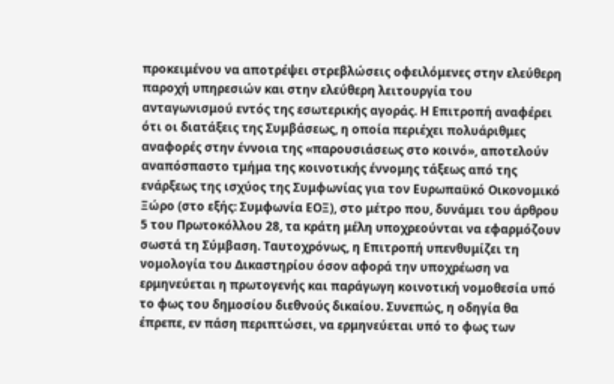προκειμένου να αποτρέψει στρεβλώσεις οφειλόμενες στην ελεύθερη παροχή υπηρεσιών και στην ελεύθερη λειτουργία του ανταγωνισμού εντός της εσωτερικής αγοράς. Η Επιτροπή αναφέρει ότι οι διατάξεις της Συμβάσεως, η οποία περιέχει πολυάριθμες αναφορές στην έννοια της «παρουσιάσεως στο κοινό», αποτελούν αναπόσπαστο τμήμα της κοινοτικής έννομης τάξεως από της ενάρξεως της ισχύος της Συμφωνίας για τον Ευρωπαϋκό Οικονομικό Ξώρο (στο εξής: Συμφωνία ΕΟΞ), στο μέτρο που, δυνάμει του άρθρου 5 του Πρωτοκόλλου 28, τα κράτη μέλη υποχρεούνται να εφαρμόζουν σωστά τη Σύμβαση. Ταυτοχρόνως, η Επιτροπή υπενθυμίζει τη νομολογία του Δικαστηρίου όσον αφορά την υποχρέωση να ερμηνεύεται η πρωτογενής και παράγωγη κοινοτική νομοθεσία υπό το φως του δημοσίου διεθνούς δικαίου. Συνεπώς, η οδηγία θα έπρεπε, εν πάση περιπτώσει, να ερμηνεύεται υπό το φως των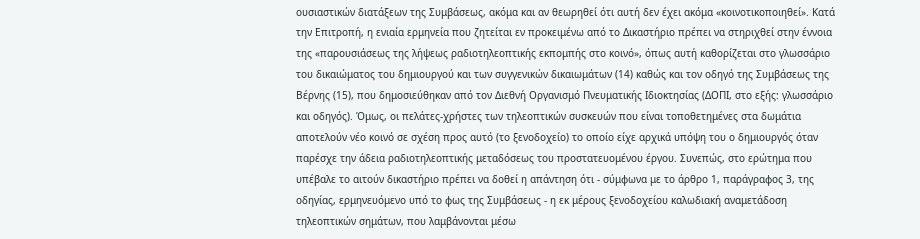ουσιαστικών διατάξεων της Συμβάσεως, ακόμα και αν θεωρηθεί ότι αυτή δεν έχει ακόμα «κοινοτικοποιηθεί». Κατά την Επιτροπή, η ενιαία ερμηνεία που ζητείται εν προκειμένω από το Δικαστήριο πρέπει να στηριχθεί στην έννοια της «παρουσιάσεως της λήψεως ραδιοτηλεοπτικής εκπομπής στο κοινό», όπως αυτή καθορίζεται στο γλωσσάριο του δικαιώματος του δημιουργού και των συγγενικών δικαιωμάτων (14) καθώς και τον οδηγό της Συμβάσεως της Βέρνης (15), που δημοσιεύθηκαν από τον Διεθνή Οργανισμό Πνευματικής Ιδιοκτησίας (ΔΟΠΙ, στο εξής: γλωσσάριο και οδηγός). Όμως, οι πελάτες-χρήστες των τηλεοπτικών συσκευών που είναι τοποθετημένες στα δωμάτια αποτελούν νέο κοινό σε σχέση προς αυτό (το ξενοδοχείο) το οποίο είχε αρχικά υπόψη του ο δημιουργός όταν παρέσχε την άδεια ραδιοτηλεοπτικής μεταδόσεως του προστατευομένου έργου. Συνεπώς, στο ερώτημα που υπέβαλε το αιτούν δικαστήριο πρέπει να δοθεί η απάντηση ότι - σύμφωνα με το άρθρο 1, παράγραφος 3, της οδηγίας, ερμηνευόμενο υπό το φως της Συμβάσεως - η εκ μέρους ξενοδοχείου καλωδιακή αναμετάδοση τηλεοπτικών σημάτων, που λαμβάνονται μέσω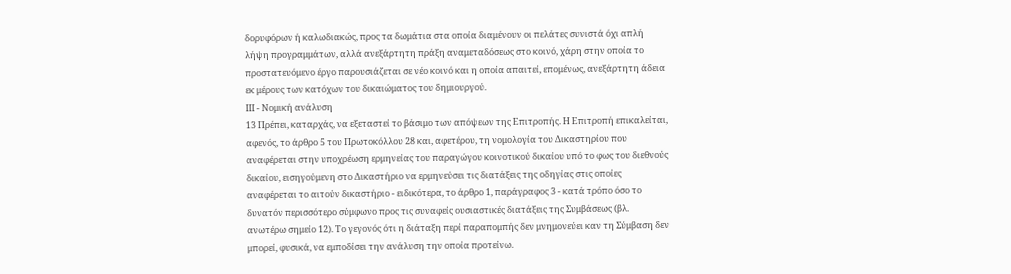δορυφόρων ή καλωδιακώς, προς τα δωμάτια στα οποία διαμένουν οι πελάτες συνιστά όχι απλή λήψη προγραμμάτων, αλλά ανεξάρτητη πράξη αναμεταδόσεως στο κοινό, χάρη στην οποία το προστατευόμενο έργο παρουσιάζεται σε νέο κοινό και η οποία απαιτεί, επομένως, ανεξάρτητη άδεια εκ μέρους των κατόχων του δικαιώματος του δημιουργού.
ΙΙΙ - Νομική ανάλυση
13 Πρέπει, καταρχάς, να εξεταστεί το βάσιμο των απόψεων της Επιτροπής. Η Επιτροπή επικαλείται, αφενός, το άρθρο 5 του Πρωτοκόλλου 28 και, αφετέρου, τη νομολογία του Δικαστηρίου που αναφέρεται στην υποχρέωση ερμηνείας του παραγώγου κοινοτικού δικαίου υπό το φως του διεθνούς δικαίου, εισηγούμενη στο Δικαστήριο να ερμηνεύσει τις διατάξεις της οδηγίας στις οποίες αναφέρεται το αιτούν δικαστήριο - ειδικότερα, το άρθρο 1, παράγραφος 3 - κατά τρόπο όσο το δυνατόν περισσότερο σύμφωνο προς τις συναφείς ουσιαστικές διατάξεις της Συμβάσεως (βλ. ανωτέρω σημείο 12). Το γεγονός ότι η διάταξη περί παραπομπής δεν μνημονεύει καν τη Σύμβαση δεν μπορεί, φυσικά, να εμποδίσει την ανάλυση την οποία προτείνω.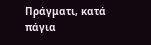Πράγματι, κατά πάγια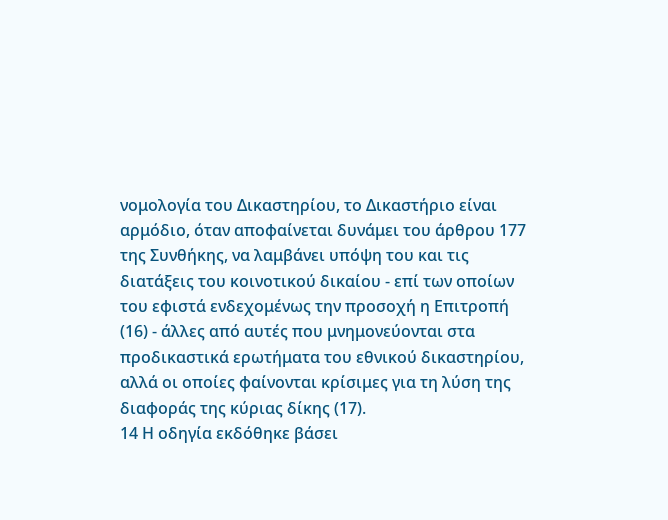νομολογία του Δικαστηρίου, το Δικαστήριο είναι αρμόδιο, όταν αποφαίνεται δυνάμει του άρθρου 177 της Συνθήκης, να λαμβάνει υπόψη του και τις διατάξεις του κοινοτικού δικαίου - επί των οποίων του εφιστά ενδεχομένως την προσοχή η Επιτροπή (16) - άλλες από αυτές που μνημονεύονται στα προδικαστικά ερωτήματα του εθνικού δικαστηρίου, αλλά οι οποίες φαίνονται κρίσιμες για τη λύση της διαφοράς της κύριας δίκης (17).
14 Η οδηγία εκδόθηκε βάσει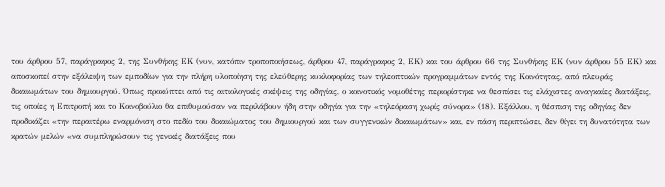του άρθρου 57, παράγραφος 2, της Συνθήκης ΕΚ (νυν, κατόπιν τροποποιήσεως, άρθρου 47, παράγραφος 2, ΕΚ) και του άρθρου 66 της Συνθήκης ΕΚ (νυν άρθρου 55 ΕΚ) και αποσκοπεί στην εξάλειψη των εμποδίων για την πλήρη υλοποίηση της ελεύθερης κυκλοφορίας των τηλεοπτικών προγραμμάτων εντός της Κοινότητας, από πλευράς δικαιωμάτων του δημιουργού. Όπως προκύπτει από τις αιτιολογικές σκέψεις της οδηγίας, ο κοινοτικός νομοθέτης περιορίστηκε να θεσπίσει τις ελάχιστες αναγκαίες διατάξεις, τις οποίες η Επιτροπή και το Κοινοβούλιο θα επιθυμούσαν να περιλάβουν ήδη στην οδηγία για την «τηλεόραση χωρίς σύνορα» (18). Εξάλλου, η θέσπιση της οδηγίας δεν προδικάζει «την περαιτέρω εναρμόνιση στο πεδίο του δικαιώματος του δημιουργού και των συγγενικών δικαιωμάτων» και, εν πάση περιπτώσει, δεν θίγει τη δυνατότητα των κρατών μελών «να συμπληρώσουν τις γενικές διατάξεις που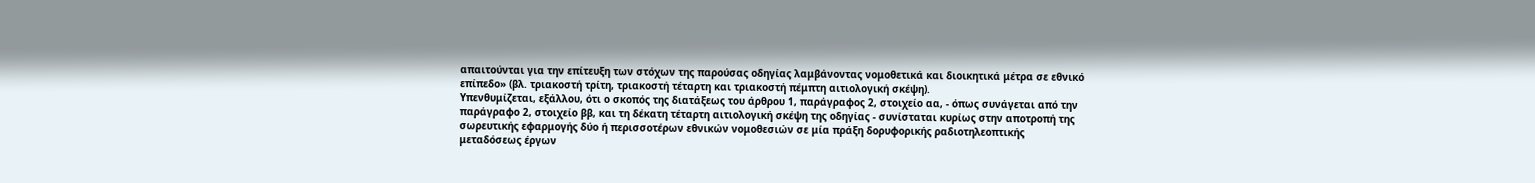απαιτούνται για την επίτευξη των στόχων της παρούσας οδηγίας λαμβάνοντας νομοθετικά και διοικητικά μέτρα σε εθνικό επίπεδο» (βλ. τριακοστή τρίτη, τριακοστή τέταρτη και τριακοστή πέμπτη αιτιολογική σκέψη).
Υπενθυμίζεται, εξάλλου, ότι ο σκοπός της διατάξεως του άρθρου 1, παράγραφος 2, στοιχείο αα, - όπως συνάγεται από την παράγραφο 2, στοιχείο ββ, και τη δέκατη τέταρτη αιτιολογική σκέψη της οδηγίας - συνίσταται κυρίως στην αποτροπή της σωρευτικής εφαρμογής δύο ή περισσοτέρων εθνικών νομοθεσιών σε μία πράξη δορυφορικής ραδιοτηλεοπτικής μεταδόσεως έργων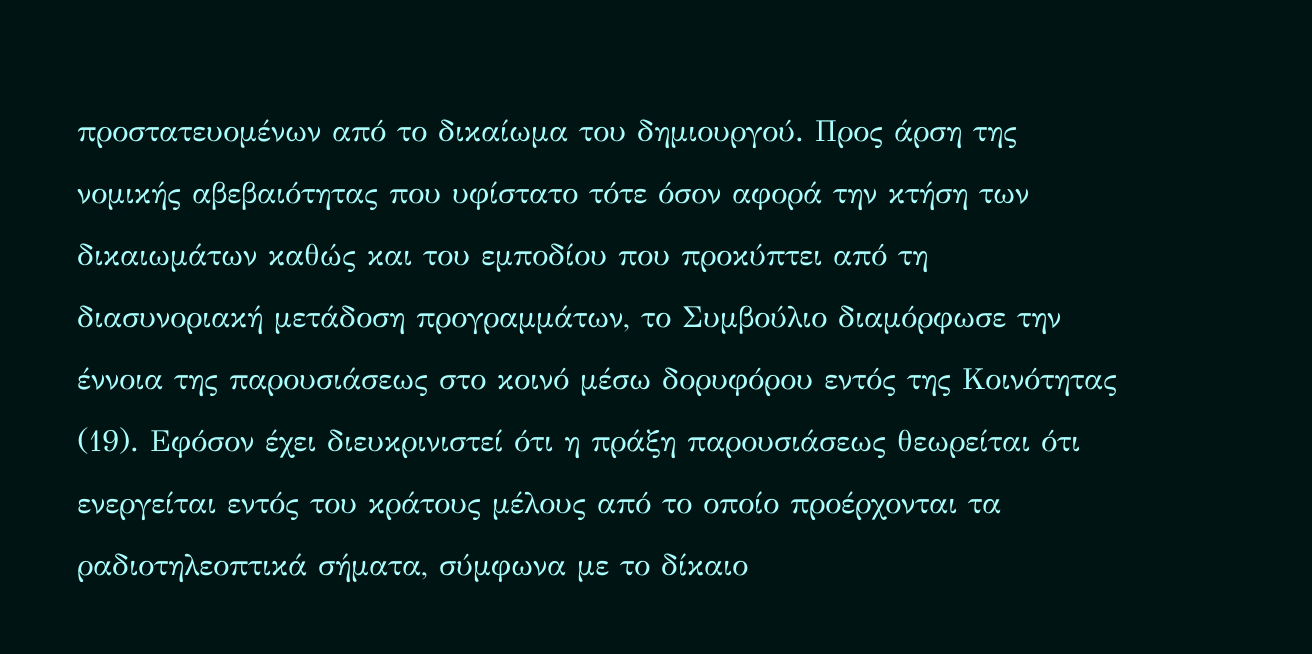προστατευομένων από το δικαίωμα του δημιουργού. Προς άρση της νομικής αβεβαιότητας που υφίστατο τότε όσον αφορά την κτήση των δικαιωμάτων καθώς και του εμποδίου που προκύπτει από τη διασυνοριακή μετάδοση προγραμμάτων, το Συμβούλιο διαμόρφωσε την έννοια της παρουσιάσεως στο κοινό μέσω δορυφόρου εντός της Κοινότητας (19). Εφόσον έχει διευκρινιστεί ότι η πράξη παρουσιάσεως θεωρείται ότι ενεργείται εντός του κράτους μέλους από το οποίο προέρχονται τα ραδιοτηλεοπτικά σήματα, σύμφωνα με το δίκαιο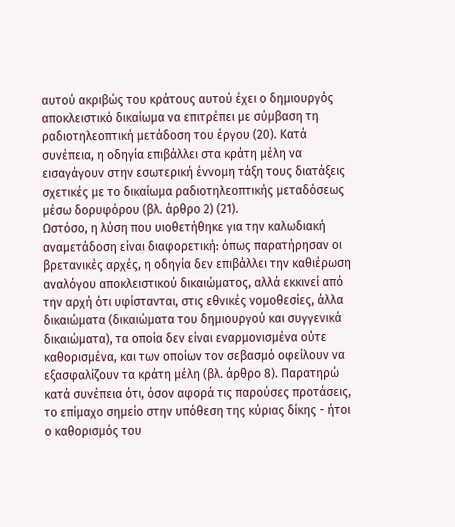αυτού ακριβώς του κράτους αυτού έχει ο δημιουργός αποκλειστικό δικαίωμα να επιτρέπει με σύμβαση τη ραδιοτηλεοπτική μετάδοση του έργου (20). Κατά συνέπεια, η οδηγία επιβάλλει στα κράτη μέλη να εισαγάγουν στην εσωτερική έννομη τάξη τους διατάξεις σχετικές με το δικαίωμα ραδιοτηλεοπτικής μεταδόσεως μέσω δορυφόρου (βλ. άρθρο 2) (21).
Ωστόσο, η λύση που υιοθετήθηκε για την καλωδιακή αναμετάδοση είναι διαφορετική: όπως παρατήρησαν οι βρετανικές αρχές, η οδηγία δεν επιβάλλει την καθιέρωση αναλόγου αποκλειστικού δικαιώματος, αλλά εκκινεί από την αρχή ότι υφίστανται, στις εθνικές νομοθεσίες, άλλα δικαιώματα (δικαιώματα του δημιουργού και συγγενικά δικαιώματα), τα οποία δεν είναι εναρμονισμένα ούτε καθορισμένα, και των οποίων τον σεβασμό οφείλουν να εξασφαλίζουν τα κράτη μέλη (βλ. άρθρο 8). Παρατηρώ κατά συνέπεια ότι, όσον αφορά τις παρούσες προτάσεις, το επίμαχο σημείο στην υπόθεση της κύριας δίκης - ήτοι ο καθορισμός του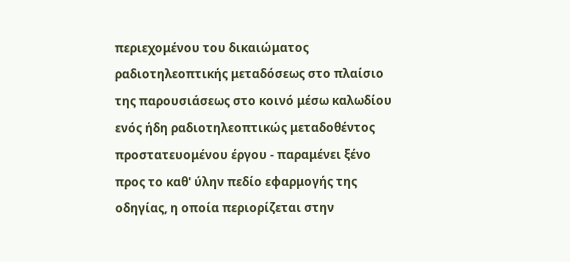περιεχομένου του δικαιώματος ραδιοτηλεοπτικής μεταδόσεως στο πλαίσιο της παρουσιάσεως στο κοινό μέσω καλωδίου ενός ήδη ραδιοτηλεοπτικώς μεταδοθέντος προστατευομένου έργου - παραμένει ξένο προς το καθ' ύλην πεδίο εφαρμογής της οδηγίας, η οποία περιορίζεται στην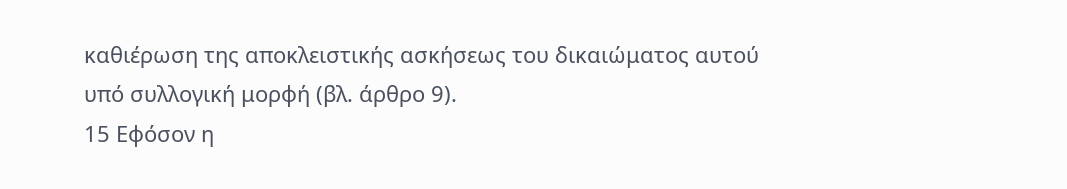καθιέρωση της αποκλειστικής ασκήσεως του δικαιώματος αυτού υπό συλλογική μορφή (βλ. άρθρο 9).
15 Εφόσον η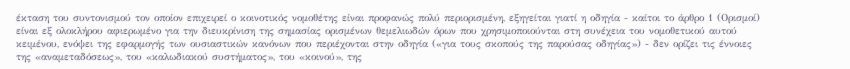έκταση του συντονισμού τον οποίον επιχειρεί ο κοινοτικός νομοθέτης είναι προφανώς πολύ περιορισμένη, εξηγείται γιατί η οδηγία - καίτοι το άρθρο 1 (Ορισμοί) είναι εξ ολοκλήρου αφιερωμένο για την διευκρίνιση της σημασίας ορισμένων θεμελιωδών όρων που χρησιμοποιούνται στη συνέχεια του νομοθετικού αυτού κειμένου, ενόψει της εφαρμογής των ουσιαστικών κανόνων που περιέχονται στην οδηγία («για τους σκοπούς της παρούσας οδηγίας») - δεν ορίζει τις έννοιες της «αναμεταδόσεως», του «καλωδιακού συστήματος», του «κοινού», της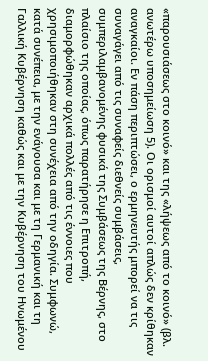«παρουσιάσεως στο κοινό» και της «λήψεως από το κοινό» (βλ. ανωτέρω υποσημείωση 5). Οι ορισμοί αυτοί απλώς δεν κρίθηκαν αναγκαίοι. Εν πάση περιπτώσει, ο ερμηνευτής μπορεί να τις συναγάγει από τις συναφείς διεθνείς συμβάσεις, συμπεριλαμβανομένης φυσικά της Συμβάσεως της Βέρνης, στο πλαίσιο της οποίας, όπως παρατήρησε η Επιτροπή, διαμορφώθηκαν αρχικά πολλές από τις έννοιες που χρησιμοποιήθηκαν στη συνέχεια από την οδηγία. Συμφωνώ, κατά συνέπεια, με την ενάγουσα και με τη Γερμανική και τη Γαλλική Κυβέρνηση καθώς και με την Κυβέρνηση του Ηνωμένου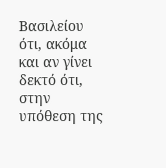Βασιλείου ότι, ακόμα και αν γίνει δεκτό ότι, στην υπόθεση της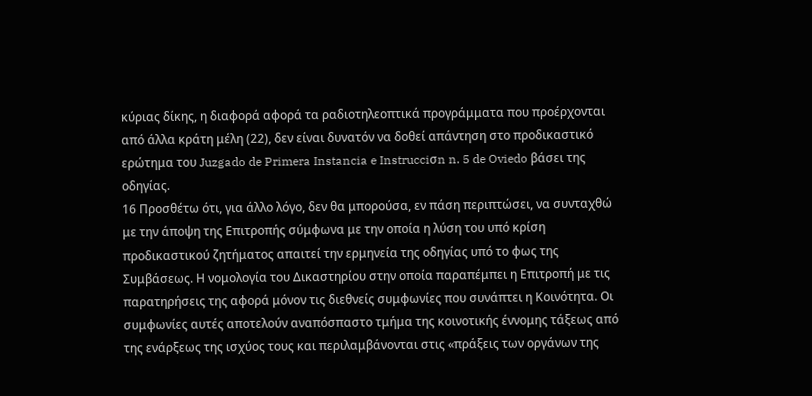κύριας δίκης, η διαφορά αφορά τα ραδιοτηλεοπτικά προγράμματα που προέρχονται από άλλα κράτη μέλη (22), δεν είναι δυνατόν να δοθεί απάντηση στο προδικαστικό ερώτημα του Juzgado de Primera Instancia e Instrucciσn n. 5 de Oviedo βάσει της οδηγίας.
16 Προσθέτω ότι, για άλλο λόγο, δεν θα μπορούσα, εν πάση περιπτώσει, να συνταχθώ με την άποψη της Επιτροπής σύμφωνα με την οποία η λύση του υπό κρίση προδικαστικού ζητήματος απαιτεί την ερμηνεία της οδηγίας υπό το φως της Συμβάσεως. Η νομολογία του Δικαστηρίου στην οποία παραπέμπει η Επιτροπή με τις παρατηρήσεις της αφορά μόνον τις διεθνείς συμφωνίες που συνάπτει η Κοινότητα. Οι συμφωνίες αυτές αποτελούν αναπόσπαστο τμήμα της κοινοτικής έννομης τάξεως από της ενάρξεως της ισχύος τους και περιλαμβάνονται στις «πράξεις των οργάνων της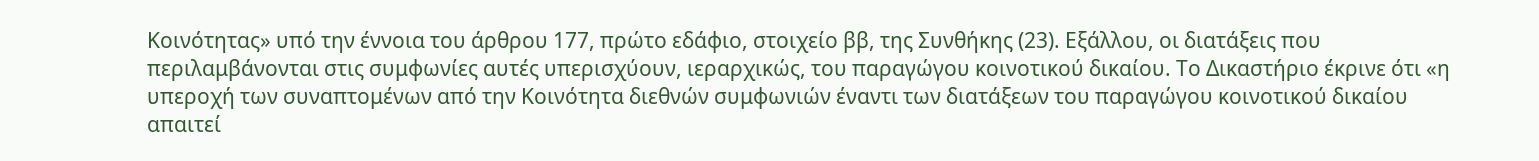Κοινότητας» υπό την έννοια του άρθρου 177, πρώτο εδάφιο, στοιχείο ββ, της Συνθήκης (23). Εξάλλου, οι διατάξεις που περιλαμβάνονται στις συμφωνίες αυτές υπερισχύουν, ιεραρχικώς, του παραγώγου κοινοτικού δικαίου. Το Δικαστήριο έκρινε ότι «η υπεροχή των συναπτομένων από την Κοινότητα διεθνών συμφωνιών έναντι των διατάξεων του παραγώγου κοινοτικού δικαίου απαιτεί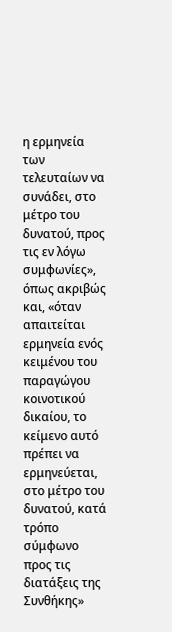η ερμηνεία των τελευταίων να συνάδει, στο μέτρο του δυνατού, προς τις εν λόγω συμφωνίες», όπως ακριβώς και, «όταν απαιτείται ερμηνεία ενός κειμένου του παραγώγου κοινοτικού δικαίου, το κείμενο αυτό πρέπει να ερμηνεύεται, στο μέτρο του δυνατού, κατά τρόπο σύμφωνο προς τις διατάξεις της Συνθήκης»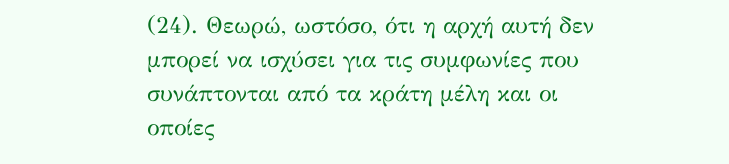(24). Θεωρώ, ωστόσο, ότι η αρχή αυτή δεν μπορεί να ισχύσει για τις συμφωνίες που συνάπτονται από τα κράτη μέλη και οι οποίες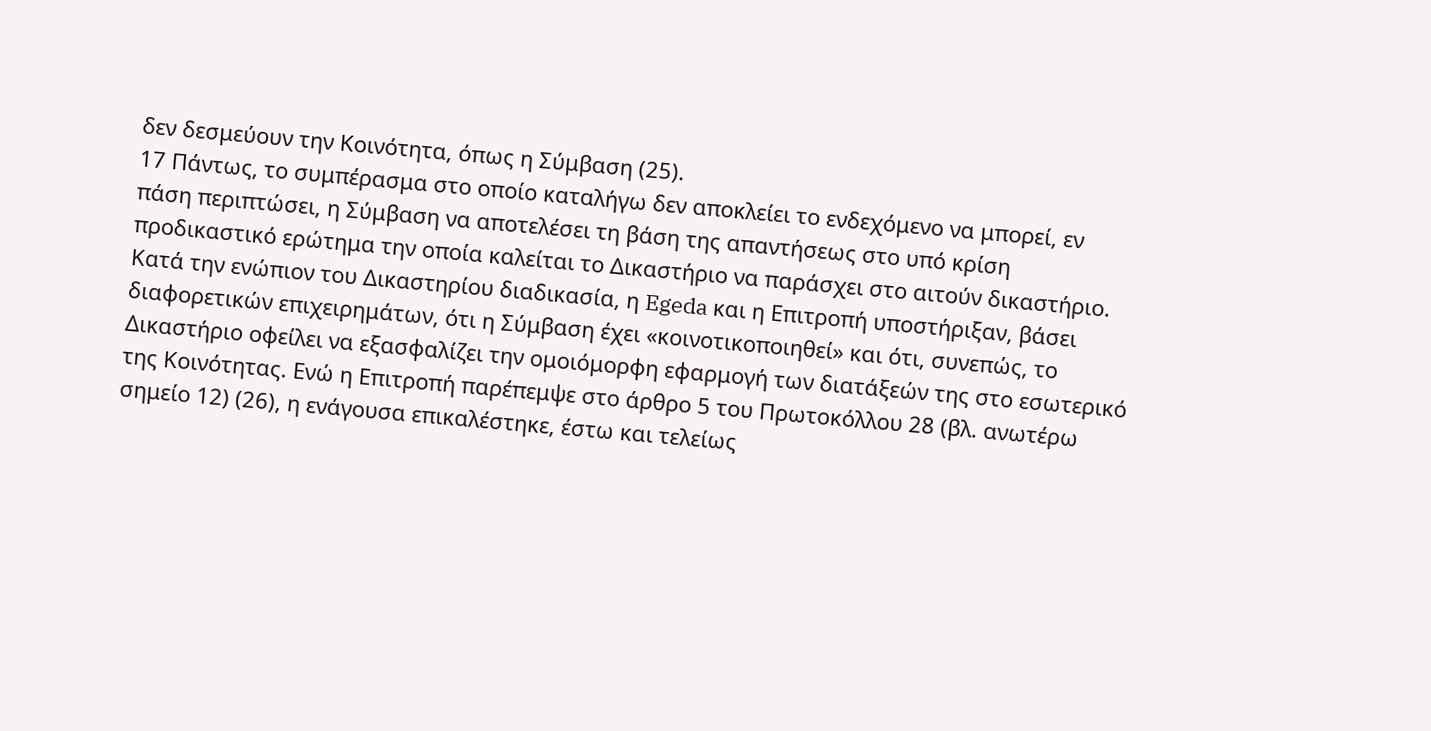δεν δεσμεύουν την Κοινότητα, όπως η Σύμβαση (25).
17 Πάντως, το συμπέρασμα στο οποίο καταλήγω δεν αποκλείει το ενδεχόμενο να μπορεί, εν πάση περιπτώσει, η Σύμβαση να αποτελέσει τη βάση της απαντήσεως στο υπό κρίση προδικαστικό ερώτημα την οποία καλείται το Δικαστήριο να παράσχει στο αιτούν δικαστήριο. Κατά την ενώπιον του Δικαστηρίου διαδικασία, η Egeda και η Επιτροπή υποστήριξαν, βάσει διαφορετικών επιχειρημάτων, ότι η Σύμβαση έχει «κοινοτικοποιηθεί» και ότι, συνεπώς, το Δικαστήριο οφείλει να εξασφαλίζει την ομοιόμορφη εφαρμογή των διατάξεών της στο εσωτερικό της Κοινότητας. Ενώ η Επιτροπή παρέπεμψε στο άρθρο 5 του Πρωτοκόλλου 28 (βλ. ανωτέρω σημείο 12) (26), η ενάγουσα επικαλέστηκε, έστω και τελείως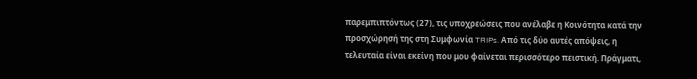παρεμπιπτόντως (27), τις υποχρεώσεις που ανέλαβε η Κοινότητα κατά την προσχώρησή της στη Συμφωνία TRIPs. Από τις δύο αυτές απόψεις, η τελευταία είναι εκείνη που μου φαίνεται περισσότερο πειστική. Πράγματι,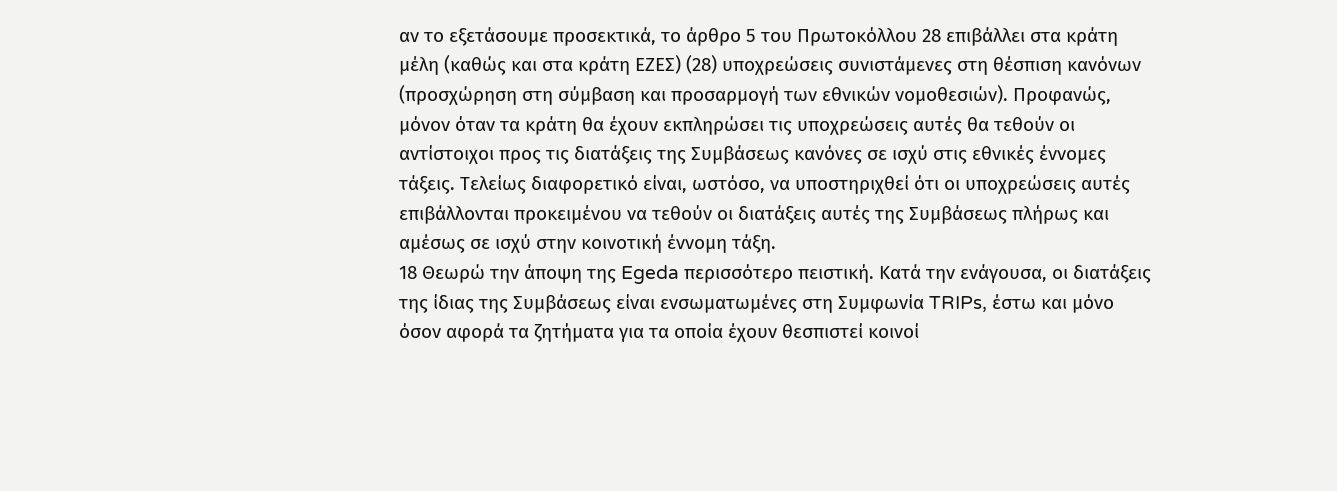αν το εξετάσουμε προσεκτικά, το άρθρο 5 του Πρωτοκόλλου 28 επιβάλλει στα κράτη μέλη (καθώς και στα κράτη ΕΖΕΣ) (28) υποχρεώσεις συνιστάμενες στη θέσπιση κανόνων (προσχώρηση στη σύμβαση και προσαρμογή των εθνικών νομοθεσιών). Προφανώς, μόνον όταν τα κράτη θα έχουν εκπληρώσει τις υποχρεώσεις αυτές θα τεθούν οι αντίστοιχοι προς τις διατάξεις της Συμβάσεως κανόνες σε ισχύ στις εθνικές έννομες τάξεις. Τελείως διαφορετικό είναι, ωστόσο, να υποστηριχθεί ότι οι υποχρεώσεις αυτές επιβάλλονται προκειμένου να τεθούν οι διατάξεις αυτές της Συμβάσεως πλήρως και αμέσως σε ισχύ στην κοινοτική έννομη τάξη.
18 Θεωρώ την άποψη της Egeda περισσότερο πειστική. Κατά την ενάγουσα, οι διατάξεις της ίδιας της Συμβάσεως είναι ενσωματωμένες στη Συμφωνία TRIPs, έστω και μόνο όσον αφορά τα ζητήματα για τα οποία έχουν θεσπιστεί κοινοί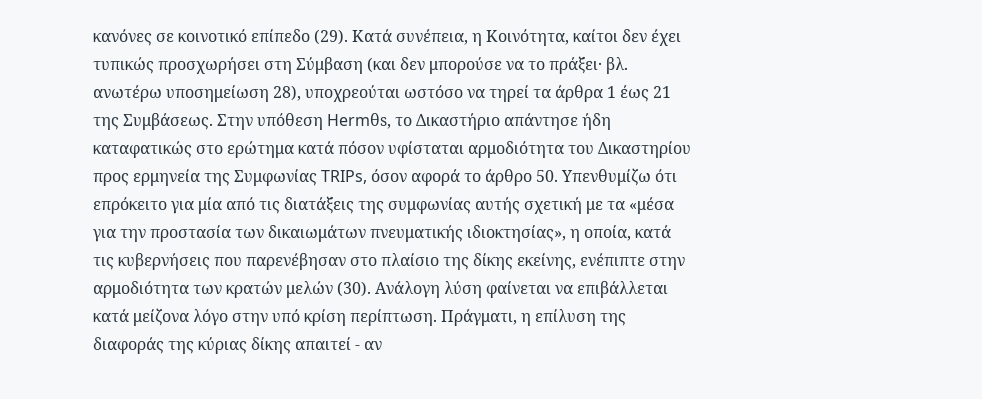κανόνες σε κοινοτικό επίπεδο (29). Κατά συνέπεια, η Κοινότητα, καίτοι δεν έχει τυπικώς προσχωρήσει στη Σύμβαση (και δεν μπορούσε να το πράξει· βλ. ανωτέρω υποσημείωση 28), υποχρεούται ωστόσο να τηρεί τα άρθρα 1 έως 21 της Συμβάσεως. Στην υπόθεση Hermθs, το Δικαστήριο απάντησε ήδη καταφατικώς στο ερώτημα κατά πόσον υφίσταται αρμοδιότητα του Δικαστηρίου προς ερμηνεία της Συμφωνίας TRIPs, όσον αφορά το άρθρο 50. Υπενθυμίζω ότι επρόκειτο για μία από τις διατάξεις της συμφωνίας αυτής σχετική με τα «μέσα για την προστασία των δικαιωμάτων πνευματικής ιδιοκτησίας», η οποία, κατά τις κυβερνήσεις που παρενέβησαν στο πλαίσιο της δίκης εκείνης, ενέπιπτε στην αρμοδιότητα των κρατών μελών (30). Ανάλογη λύση φαίνεται να επιβάλλεται κατά μείζονα λόγο στην υπό κρίση περίπτωση. Πράγματι, η επίλυση της διαφοράς της κύριας δίκης απαιτεί - αν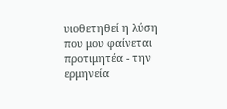υιοθετηθεί η λύση που μου φαίνεται προτιμητέα - την ερμηνεία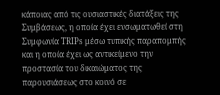κάποιας από τις ουσιαστικές διατάξεις της Συμβάσεως, η οποία έχει ενσωματωθεί στη Συμφωνία TRIPs μέσω τυπικής παραπομπής και η οποία έχει ως αντικείμενο την προστασία του δικαιώματος της παρουσιάσεως στο κοινό σε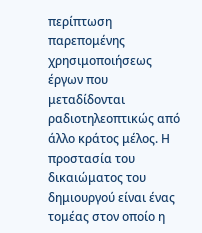περίπτωση παρεπομένης χρησιμοποιήσεως έργων που μεταδίδονται ραδιοτηλεοπτικώς από άλλο κράτος μέλος. Η προστασία του δικαιώματος του δημιουργού είναι ένας τομέας στον οποίο η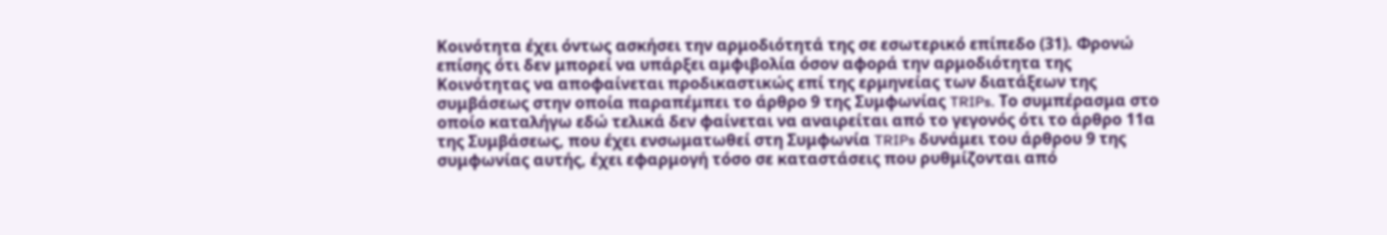Κοινότητα έχει όντως ασκήσει την αρμοδιότητά της σε εσωτερικό επίπεδο (31). Φρονώ επίσης ότι δεν μπορεί να υπάρξει αμφιβολία όσον αφορά την αρμοδιότητα της Κοινότητας να αποφαίνεται προδικαστικώς επί της ερμηνείας των διατάξεων της συμβάσεως στην οποία παραπέμπει το άρθρο 9 της Συμφωνίας TRIPs. Το συμπέρασμα στο οποίο καταλήγω εδώ τελικά δεν φαίνεται να αναιρείται από το γεγονός ότι το άρθρο 11α της Συμβάσεως, που έχει ενσωματωθεί στη Συμφωνία TRIPs δυνάμει του άρθρου 9 της συμφωνίας αυτής, έχει εφαρμογή τόσο σε καταστάσεις που ρυθμίζονται από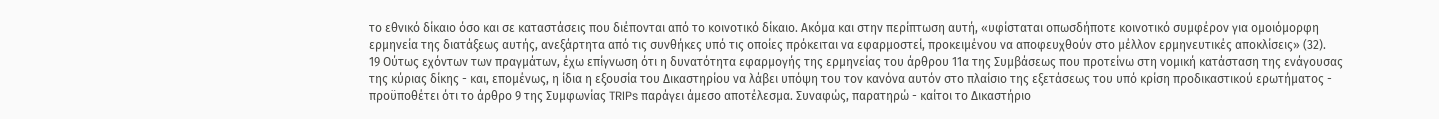το εθνικό δίκαιο όσο και σε καταστάσεις που διέπονται από το κοινοτικό δίκαιο. Ακόμα και στην περίπτωση αυτή, «υφίσταται οπωσδήποτε κοινοτικό συμφέρον για ομοιόμορφη ερμηνεία της διατάξεως αυτής, ανεξάρτητα από τις συνθήκες υπό τις οποίες πρόκειται να εφαρμοστεί, προκειμένου να αποφευχθούν στο μέλλον ερμηνευτικές αποκλίσεις» (32).
19 Ούτως εχόντων των πραγμάτων, έχω επίγνωση ότι η δυνατότητα εφαρμογής της ερμηνείας του άρθρου 11α της Συμβάσεως που προτείνω στη νομική κατάσταση της ενάγουσας της κύριας δίκης - και, επομένως, η ίδια η εξουσία του Δικαστηρίου να λάβει υπόψη του τον κανόνα αυτόν στο πλαίσιο της εξετάσεως του υπό κρίση προδικαστικού ερωτήματος - προϋποθέτει ότι το άρθρο 9 της Συμφωνίας TRIPs παράγει άμεσο αποτέλεσμα. Συναφώς, παρατηρώ - καίτοι το Δικαστήριο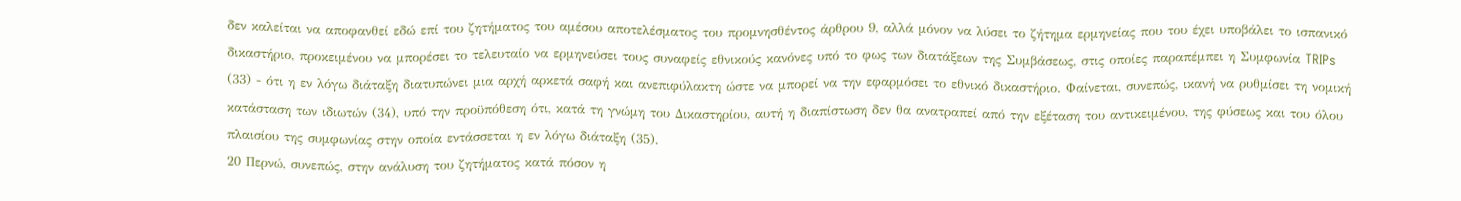δεν καλείται να αποφανθεί εδώ επί του ζητήματος του αμέσου αποτελέσματος του προμνησθέντος άρθρου 9, αλλά μόνον να λύσει το ζήτημα ερμηνείας που του έχει υποβάλει το ισπανικό δικαστήριο, προκειμένου να μπορέσει το τελευταίο να ερμηνεύσει τους συναφείς εθνικούς κανόνες υπό το φως των διατάξεων της Συμβάσεως, στις οποίες παραπέμπει η Συμφωνία TRIPs (33) - ότι η εν λόγω διάταξη διατυπώνει μια αρχή αρκετά σαφή και ανεπιφύλακτη ώστε να μπορεί να την εφαρμόσει το εθνικό δικαστήριο. Φαίνεται, συνεπώς, ικανή να ρυθμίσει τη νομική κατάσταση των ιδιωτών (34), υπό την προϋπόθεση ότι, κατά τη γνώμη του Δικαστηρίου, αυτή η διαπίστωση δεν θα ανατραπεί από την εξέταση του αντικειμένου, της φύσεως και του όλου πλαισίου της συμφωνίας στην οποία εντάσσεται η εν λόγω διάταξη (35).
20 Περνώ, συνεπώς, στην ανάλυση του ζητήματος κατά πόσον η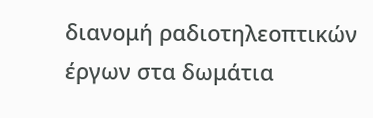διανομή ραδιοτηλεοπτικών έργων στα δωμάτια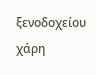ξενοδοχείου χάρη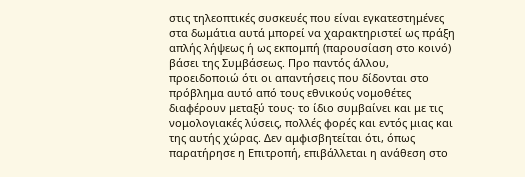στις τηλεοπτικές συσκευές που είναι εγκατεστημένες στα δωμάτια αυτά μπορεί να χαρακτηριστεί ως πράξη απλής λήψεως ή ως εκπομπή (παρουσίαση στο κοινό) βάσει της Συμβάσεως. Προ παντός άλλου, προειδοποιώ ότι οι απαντήσεις που δίδονται στο πρόβλημα αυτό από τους εθνικούς νομοθέτες διαφέρουν μεταξύ τους· το ίδιο συμβαίνει και με τις νομολογιακές λύσεις, πολλές φορές και εντός μιας και της αυτής χώρας. Δεν αμφισβητείται ότι, όπως παρατήρησε η Επιτροπή, επιβάλλεται η ανάθεση στο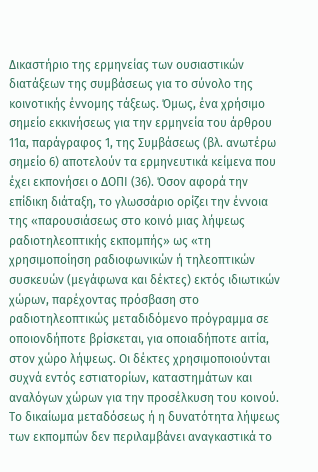Δικαστήριο της ερμηνείας των ουσιαστικών διατάξεων της συμβάσεως για το σύνολο της κοινοτικής έννομης τάξεως. Όμως, ένα χρήσιμο σημείο εκκινήσεως για την ερμηνεία του άρθρου 11α, παράγραφος 1, της Συμβάσεως (βλ. ανωτέρω σημείο 6) αποτελούν τα ερμηνευτικά κείμενα που έχει εκπονήσει ο ΔΟΠΙ (36). Όσον αφορά την επίδικη διάταξη, το γλωσσάριο ορίζει την έννοια της «παρουσιάσεως στο κοινό μιας λήψεως ραδιοτηλεοπτικής εκπομπής» ως «τη χρησιμοποίηση ραδιοφωνικών ή τηλεοπτικών συσκευών (μεγάφωνα και δέκτες) εκτός ιδιωτικών χώρων, παρέχοντας πρόσβαση στο ραδιοτηλεοπτικώς μεταδιδόμενο πρόγραμμα σε οποιονδήποτε βρίσκεται, για οποιαδήποτε αιτία, στον χώρο λήψεως. Οι δέκτες χρησιμοποιούνται συχνά εντός εστιατορίων, καταστημάτων και αναλόγων χώρων για την προσέλκυση του κοινού. Το δικαίωμα μεταδόσεως ή η δυνατότητα λήψεως των εκπομπών δεν περιλαμβάνει αναγκαστικά το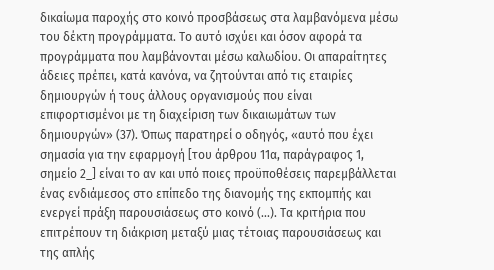δικαίωμα παροχής στο κοινό προσβάσεως στα λαμβανόμενα μέσω του δέκτη προγράμματα. Το αυτό ισχύει και όσον αφορά τα προγράμματα που λαμβάνονται μέσω καλωδίου. Οι απαραίτητες άδειες πρέπει, κατά κανόνα, να ζητούνται από τις εταιρίες δημιουργών ή τους άλλους οργανισμούς που είναι επιφορτισμένοι με τη διαχείριση των δικαιωμάτων των δημιουργών» (37). Όπως παρατηρεί ο οδηγός, «αυτό που έχει σημασία για την εφαρμογή [του άρθρου 11α, παράγραφος 1, σημείο 2_] είναι το αν και υπό ποιες προϋποθέσεις παρεμβάλλεται ένας ενδιάμεσος στο επίπεδο της διανομής της εκπομπής και ενεργεί πράξη παρουσιάσεως στο κοινό (...). Τα κριτήρια που επιτρέπουν τη διάκριση μεταξύ μιας τέτοιας παρουσιάσεως και της απλής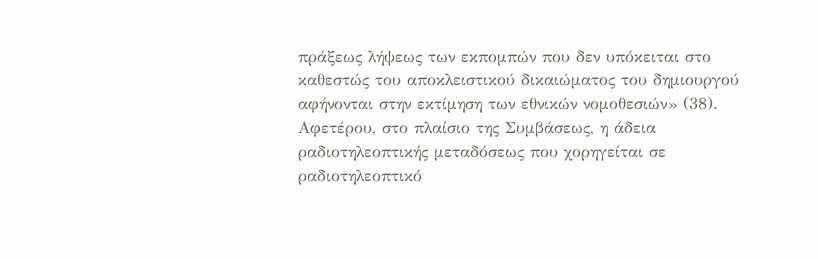πράξεως λήψεως των εκπομπών που δεν υπόκειται στο καθεστώς του αποκλειστικού δικαιώματος του δημιουργού αφήνονται στην εκτίμηση των εθνικών νομοθεσιών» (38). Αφετέρου, στο πλαίσιο της Συμβάσεως, η άδεια ραδιοτηλεοπτικής μεταδόσεως που χορηγείται σε ραδιοτηλεοπτικό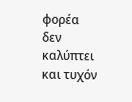φορέα δεν καλύπτει και τυχόν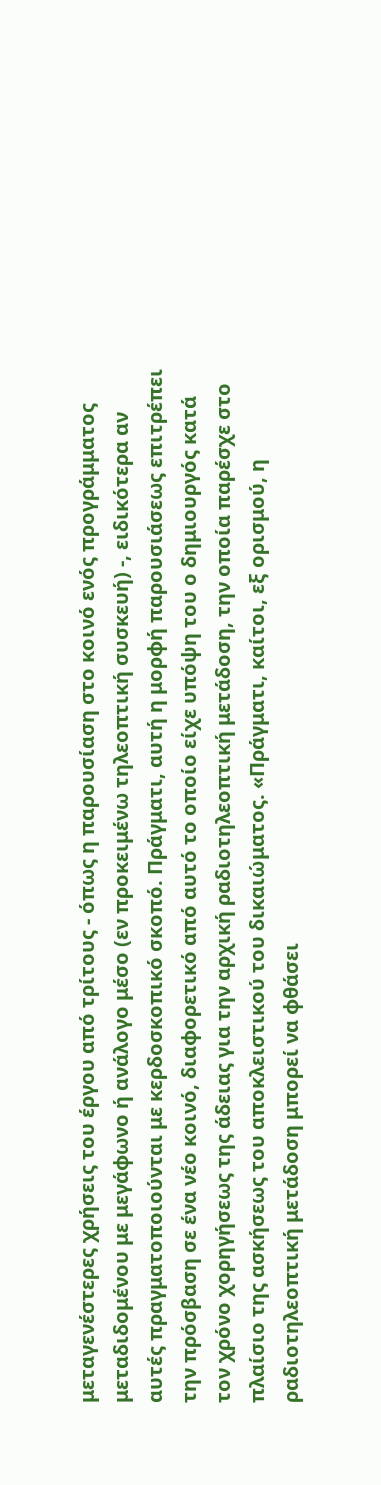μεταγενέστερες χρήσεις του έργου από τρίτους - όπως η παρουσίαση στο κοινό ενός προγράμματος μεταδιδομένου με μεγάφωνο ή ανάλογο μέσο (εν προκειμένω τηλεοπτική συσκευή) -, ειδικότερα αν αυτές πραγματοποιούνται με κερδοσκοπικό σκοπό. Πράγματι, αυτή η μορφή παρουσιάσεως επιτρέπει την πρόσβαση σε ένα νέο κοινό, διαφορετικό από αυτό το οποίο είχε υπόψη του ο δημιουργός κατά τον χρόνο χορηγήσεως της άδειας για την αρχική ραδιοτηλεοπτική μετάδοση, την οποία παρέσχε στο πλαίσιο της ασκήσεως του αποκλειστικού του δικαιώματος. «Πράγματι, καίτοι, εξ ορισμού, η ραδιοτηλεοπτική μετάδοση μπορεί να φθάσει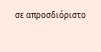σε απροσδιόριστο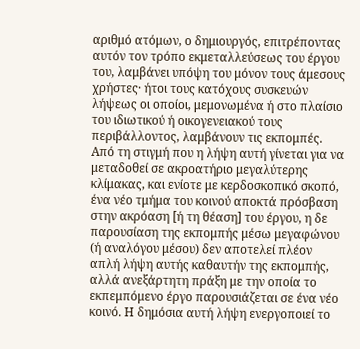αριθμό ατόμων, ο δημιουργός, επιτρέποντας αυτόν τον τρόπο εκμεταλλεύσεως του έργου του, λαμβάνει υπόψη του μόνον τους άμεσους χρήστες· ήτοι τους κατόχους συσκευών λήψεως οι οποίοι, μεμονωμένα ή στο πλαίσιο του ιδιωτικού ή οικογενειακού τους περιβάλλοντος, λαμβάνουν τις εκπομπές. Από τη στιγμή που η λήψη αυτή γίνεται για να μεταδοθεί σε ακροατήριο μεγαλύτερης κλίμακας, και ενίοτε με κερδοσκοπικό σκοπό, ένα νέο τμήμα του κοινού αποκτά πρόσβαση στην ακρόαση [ή τη θέαση] του έργου, η δε παρουσίαση της εκπομπής μέσω μεγαφώνου (ή αναλόγου μέσου) δεν αποτελεί πλέον απλή λήψη αυτής καθαυτήν της εκπομπής, αλλά ανεξάρτητη πράξη με την οποία το εκπεμπόμενο έργο παρουσιάζεται σε ένα νέο κοινό. Η δημόσια αυτή λήψη ενεργοποιεί το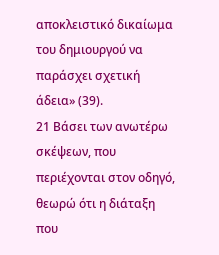αποκλειστικό δικαίωμα του δημιουργού να παράσχει σχετική άδεια» (39).
21 Βάσει των ανωτέρω σκέψεων, που περιέχονται στον οδηγό, θεωρώ ότι η διάταξη που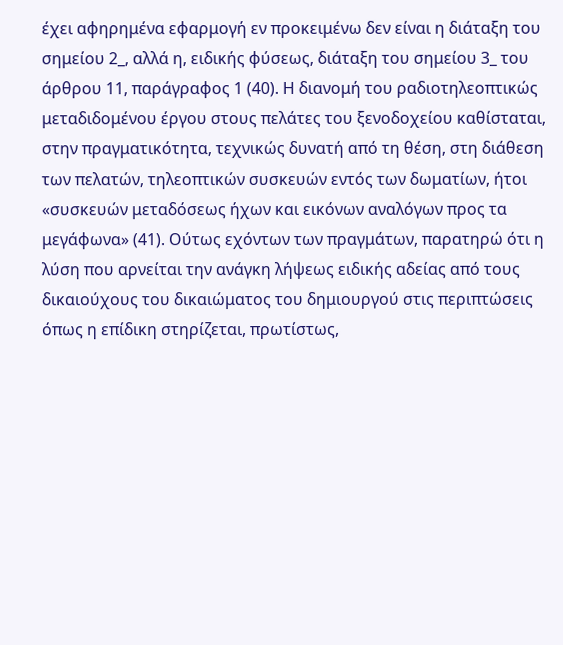έχει αφηρημένα εφαρμογή εν προκειμένω δεν είναι η διάταξη του σημείου 2_, αλλά η, ειδικής φύσεως, διάταξη του σημείου 3_ του άρθρου 11, παράγραφος 1 (40). Η διανομή του ραδιοτηλεοπτικώς μεταδιδομένου έργου στους πελάτες του ξενοδοχείου καθίσταται, στην πραγματικότητα, τεχνικώς δυνατή από τη θέση, στη διάθεση των πελατών, τηλεοπτικών συσκευών εντός των δωματίων, ήτοι «συσκευών μεταδόσεως ήχων και εικόνων αναλόγων προς τα μεγάφωνα» (41). Ούτως εχόντων των πραγμάτων, παρατηρώ ότι η λύση που αρνείται την ανάγκη λήψεως ειδικής αδείας από τους δικαιούχους του δικαιώματος του δημιουργού στις περιπτώσεις όπως η επίδικη στηρίζεται, πρωτίστως,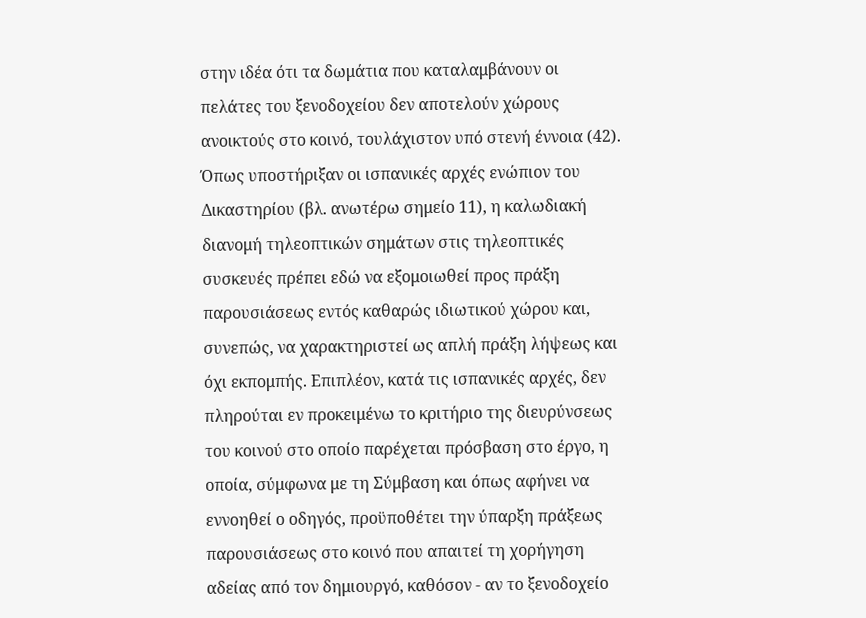στην ιδέα ότι τα δωμάτια που καταλαμβάνουν οι πελάτες του ξενοδοχείου δεν αποτελούν χώρους ανοικτούς στο κοινό, τουλάχιστον υπό στενή έννοια (42). Όπως υποστήριξαν οι ισπανικές αρχές ενώπιον του Δικαστηρίου (βλ. ανωτέρω σημείο 11), η καλωδιακή διανομή τηλεοπτικών σημάτων στις τηλεοπτικές συσκευές πρέπει εδώ να εξομοιωθεί προς πράξη παρουσιάσεως εντός καθαρώς ιδιωτικού χώρου και, συνεπώς, να χαρακτηριστεί ως απλή πράξη λήψεως και όχι εκπομπής. Επιπλέον, κατά τις ισπανικές αρχές, δεν πληρούται εν προκειμένω το κριτήριο της διευρύνσεως του κοινού στο οποίο παρέχεται πρόσβαση στο έργο, η οποία, σύμφωνα με τη Σύμβαση και όπως αφήνει να εννοηθεί ο οδηγός, προϋποθέτει την ύπαρξη πράξεως παρουσιάσεως στο κοινό που απαιτεί τη χορήγηση αδείας από τον δημιουργό, καθόσον - αν το ξενοδοχείο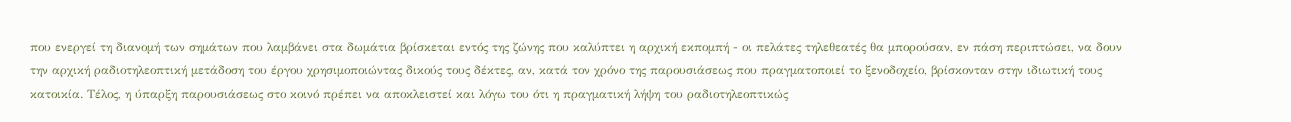που ενεργεί τη διανομή των σημάτων που λαμβάνει στα δωμάτια βρίσκεται εντός της ζώνης που καλύπτει η αρχική εκπομπή - οι πελάτες τηλεθεατές θα μπορούσαν, εν πάση περιπτώσει, να δουν την αρχική ραδιοτηλεοπτική μετάδοση του έργου χρησιμοποιώντας δικούς τους δέκτες, αν, κατά τον χρόνο της παρουσιάσεως που πραγματοποιεί το ξενοδοχείο, βρίσκονταν στην ιδιωτική τους κατοικία. Τέλος, η ύπαρξη παρουσιάσεως στο κοινό πρέπει να αποκλειστεί και λόγω του ότι η πραγματική λήψη του ραδιοτηλεοπτικώς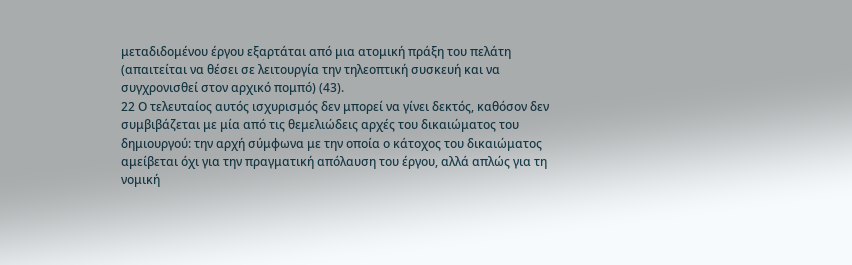μεταδιδομένου έργου εξαρτάται από μια ατομική πράξη του πελάτη (απαιτείται να θέσει σε λειτουργία την τηλεοπτική συσκευή και να συγχρονισθεί στον αρχικό πομπό) (43).
22 Ο τελευταίος αυτός ισχυρισμός δεν μπορεί να γίνει δεκτός, καθόσον δεν συμβιβάζεται με μία από τις θεμελιώδεις αρχές του δικαιώματος του δημιουργού: την αρχή σύμφωνα με την οποία ο κάτοχος του δικαιώματος αμείβεται όχι για την πραγματική απόλαυση του έργου, αλλά απλώς για τη νομική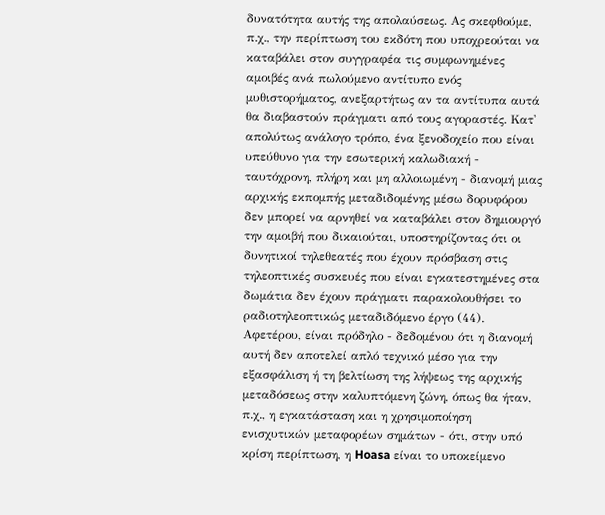δυνατότητα αυτής της απολαύσεως. Ας σκεφθούμε, π.χ., την περίπτωση του εκδότη που υποχρεούται να καταβάλει στον συγγραφέα τις συμφωνημένες αμοιβές ανά πωλούμενο αντίτυπο ενός μυθιστορήματος, ανεξαρτήτως αν τα αντίτυπα αυτά θα διαβαστούν πράγματι από τους αγοραστές. Κατ' απολύτως ανάλογο τρόπο, ένα ξενοδοχείο που είναι υπεύθυνο για την εσωτερική καλωδιακή - ταυτόχρονη, πλήρη και μη αλλοιωμένη - διανομή μιας αρχικής εκπομπής μεταδιδομένης μέσω δορυφόρου δεν μπορεί να αρνηθεί να καταβάλει στον δημιουργό την αμοιβή που δικαιούται, υποστηρίζοντας ότι οι δυνητικοί τηλεθεατές που έχουν πρόσβαση στις τηλεοπτικές συσκευές που είναι εγκατεστημένες στα δωμάτια δεν έχουν πράγματι παρακολουθήσει το ραδιοτηλεοπτικώς μεταδιδόμενο έργο (44). Αφετέρου, είναι πρόδηλο - δεδομένου ότι η διανομή αυτή δεν αποτελεί απλό τεχνικό μέσο για την εξασφάλιση ή τη βελτίωση της λήψεως της αρχικής μεταδόσεως στην καλυπτόμενη ζώνη, όπως θα ήταν, π.χ., η εγκατάσταση και η χρησιμοποίηση ενισχυτικών μεταφορέων σημάτων - ότι, στην υπό κρίση περίπτωση, η Hoasa είναι το υποκείμενο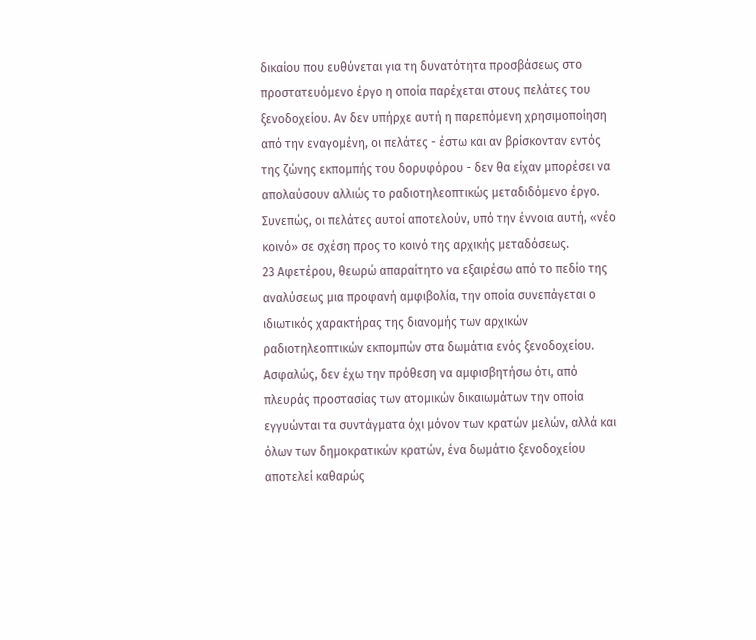δικαίου που ευθύνεται για τη δυνατότητα προσβάσεως στο προστατευόμενο έργο η οποία παρέχεται στους πελάτες του ξενοδοχείου. Αν δεν υπήρχε αυτή η παρεπόμενη χρησιμοποίηση από την εναγομένη, οι πελάτες - έστω και αν βρίσκονταν εντός της ζώνης εκπομπής του δορυφόρου - δεν θα είχαν μπορέσει να απολαύσουν αλλιώς το ραδιοτηλεοπτικώς μεταδιδόμενο έργο. Συνεπώς, οι πελάτες αυτοί αποτελούν, υπό την έννοια αυτή, «νέο κοινό» σε σχέση προς το κοινό της αρχικής μεταδόσεως.
23 Αφετέρου, θεωρώ απαραίτητο να εξαιρέσω από το πεδίο της αναλύσεως μια προφανή αμφιβολία, την οποία συνεπάγεται ο ιδιωτικός χαρακτήρας της διανομής των αρχικών ραδιοτηλεοπτικών εκπομπών στα δωμάτια ενός ξενοδοχείου. Ασφαλώς, δεν έχω την πρόθεση να αμφισβητήσω ότι, από πλευράς προστασίας των ατομικών δικαιωμάτων την οποία εγγυώνται τα συντάγματα όχι μόνον των κρατών μελών, αλλά και όλων των δημοκρατικών κρατών, ένα δωμάτιο ξενοδοχείου αποτελεί καθαρώς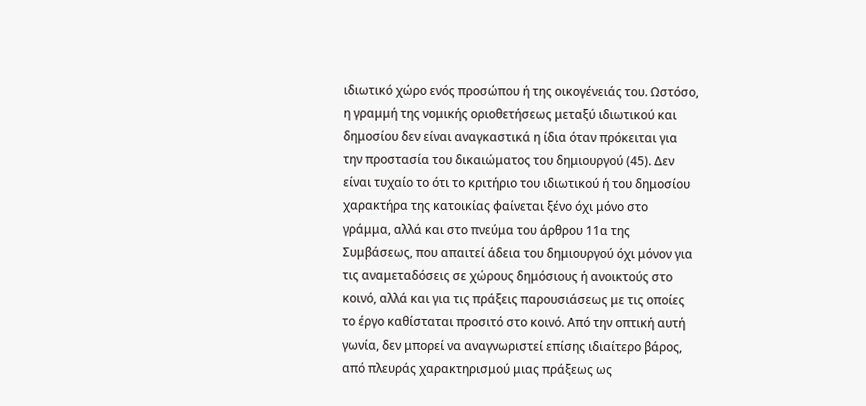ιδιωτικό χώρο ενός προσώπου ή της οικογένειάς του. Ωστόσο, η γραμμή της νομικής οριοθετήσεως μεταξύ ιδιωτικού και δημοσίου δεν είναι αναγκαστικά η ίδια όταν πρόκειται για την προστασία του δικαιώματος του δημιουργού (45). Δεν είναι τυχαίο το ότι το κριτήριο του ιδιωτικού ή του δημοσίου χαρακτήρα της κατοικίας φαίνεται ξένο όχι μόνο στο γράμμα, αλλά και στο πνεύμα του άρθρου 11α της Συμβάσεως, που απαιτεί άδεια του δημιουργού όχι μόνον για τις αναμεταδόσεις σε χώρους δημόσιους ή ανοικτούς στο κοινό, αλλά και για τις πράξεις παρουσιάσεως με τις οποίες το έργο καθίσταται προσιτό στο κοινό. Από την οπτική αυτή γωνία, δεν μπορεί να αναγνωριστεί επίσης ιδιαίτερο βάρος, από πλευράς χαρακτηρισμού μιας πράξεως ως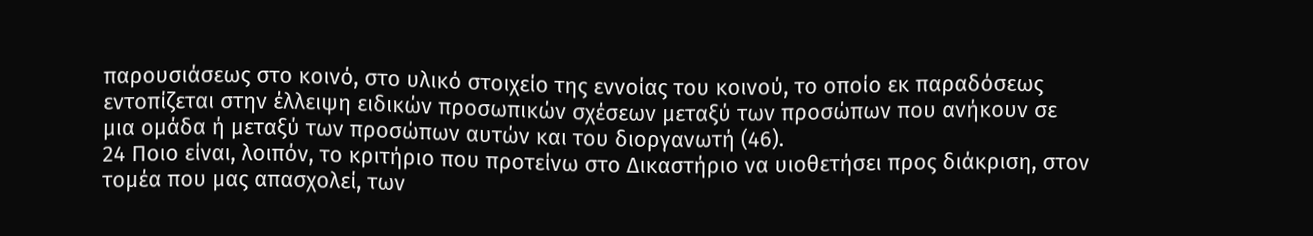παρουσιάσεως στο κοινό, στο υλικό στοιχείο της εννοίας του κοινού, το οποίο εκ παραδόσεως εντοπίζεται στην έλλειψη ειδικών προσωπικών σχέσεων μεταξύ των προσώπων που ανήκουν σε μια ομάδα ή μεταξύ των προσώπων αυτών και του διοργανωτή (46).
24 Ποιο είναι, λοιπόν, το κριτήριο που προτείνω στο Δικαστήριο να υιοθετήσει προς διάκριση, στον τομέα που μας απασχολεί, των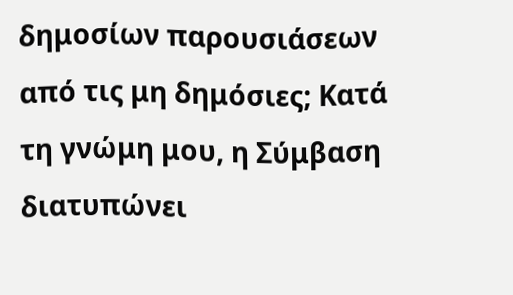δημοσίων παρουσιάσεων από τις μη δημόσιες; Κατά τη γνώμη μου, η Σύμβαση διατυπώνει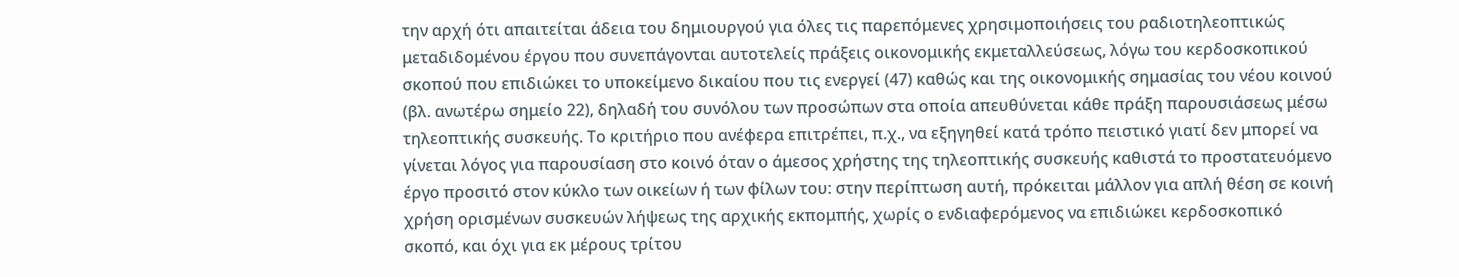την αρχή ότι απαιτείται άδεια του δημιουργού για όλες τις παρεπόμενες χρησιμοποιήσεις του ραδιοτηλεοπτικώς μεταδιδομένου έργου που συνεπάγονται αυτοτελείς πράξεις οικονομικής εκμεταλλεύσεως, λόγω του κερδοσκοπικού σκοπού που επιδιώκει το υποκείμενο δικαίου που τις ενεργεί (47) καθώς και της οικονομικής σημασίας του νέου κοινού (βλ. ανωτέρω σημείο 22), δηλαδή του συνόλου των προσώπων στα οποία απευθύνεται κάθε πράξη παρουσιάσεως μέσω τηλεοπτικής συσκευής. Το κριτήριο που ανέφερα επιτρέπει, π.χ., να εξηγηθεί κατά τρόπο πειστικό γιατί δεν μπορεί να γίνεται λόγος για παρουσίαση στο κοινό όταν ο άμεσος χρήστης της τηλεοπτικής συσκευής καθιστά το προστατευόμενο έργο προσιτό στον κύκλο των οικείων ή των φίλων του: στην περίπτωση αυτή, πρόκειται μάλλον για απλή θέση σε κοινή χρήση ορισμένων συσκευών λήψεως της αρχικής εκπομπής, χωρίς ο ενδιαφερόμενος να επιδιώκει κερδοσκοπικό σκοπό, και όχι για εκ μέρους τρίτου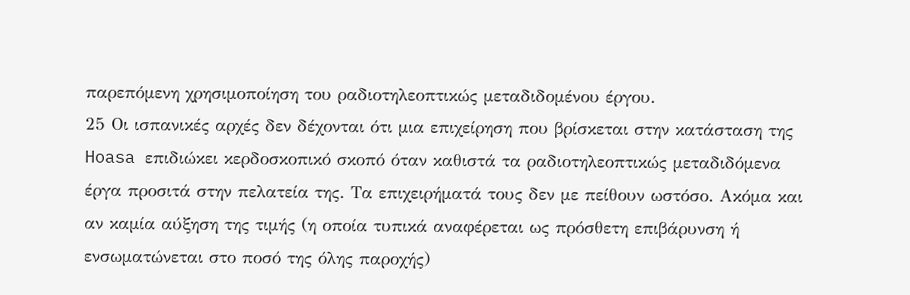παρεπόμενη χρησιμοποίηση του ραδιοτηλεοπτικώς μεταδιδομένου έργου.
25 Οι ισπανικές αρχές δεν δέχονται ότι μια επιχείρηση που βρίσκεται στην κατάσταση της Hoasa επιδιώκει κερδοσκοπικό σκοπό όταν καθιστά τα ραδιοτηλεοπτικώς μεταδιδόμενα έργα προσιτά στην πελατεία της. Τα επιχειρήματά τους δεν με πείθουν ωστόσο. Ακόμα και αν καμία αύξηση της τιμής (η οποία τυπικά αναφέρεται ως πρόσθετη επιβάρυνση ή ενσωματώνεται στο ποσό της όλης παροχής)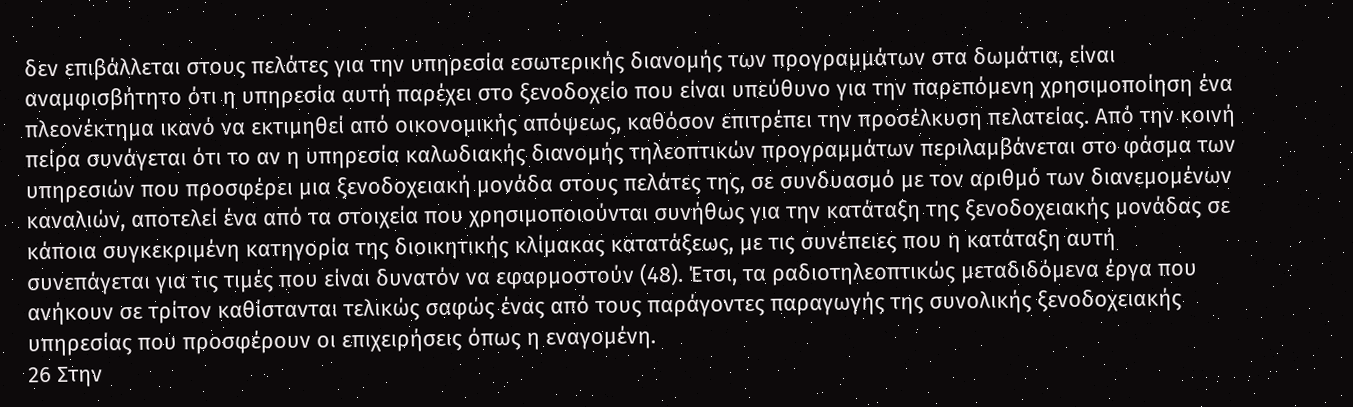δεν επιβάλλεται στους πελάτες για την υπηρεσία εσωτερικής διανομής των προγραμμάτων στα δωμάτια, είναι αναμφισβήτητο ότι η υπηρεσία αυτή παρέχει στο ξενοδοχείο που είναι υπεύθυνο για την παρεπόμενη χρησιμοποίηση ένα πλεονέκτημα ικανό να εκτιμηθεί από οικονομικής απόψεως, καθόσον επιτρέπει την προσέλκυση πελατείας. Από την κοινή πείρα συνάγεται ότι το αν η υπηρεσία καλωδιακής διανομής τηλεοπτικών προγραμμάτων περιλαμβάνεται στο φάσμα των υπηρεσιών που προσφέρει μια ξενοδοχειακή μονάδα στους πελάτες της, σε συνδυασμό με τον αριθμό των διανεμομένων καναλιών, αποτελεί ένα από τα στοιχεία που χρησιμοποιούνται συνήθως για την κατάταξη της ξενοδοχειακής μονάδας σε κάποια συγκεκριμένη κατηγορία της διοικητικής κλίμακας κατατάξεως, με τις συνέπειες που η κατάταξη αυτή συνεπάγεται για τις τιμές που είναι δυνατόν να εφαρμοστούν (48). Έτσι, τα ραδιοτηλεοπτικώς μεταδιδόμενα έργα που ανήκουν σε τρίτον καθίστανται τελικώς σαφώς ένας από τους παράγοντες παραγωγής της συνολικής ξενοδοχειακής υπηρεσίας που προσφέρουν οι επιχειρήσεις όπως η εναγομένη.
26 Στην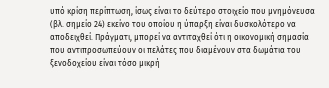υπό κρίση περίπτωση, ίσως είναι το δεύτερο στοιχείο που μνημόνευσα (βλ. σημείο 24) εκείνο του οποίου η ύπαρξη είναι δυσκολότερο να αποδειχθεί. Πράγματι, μπορεί να αντιταχθεί ότι η οικονομική σημασία που αντιπροσωπεύουν οι πελάτες που διαμένουν στα δωμάτια του ξενοδοχείου είναι τόσο μικρή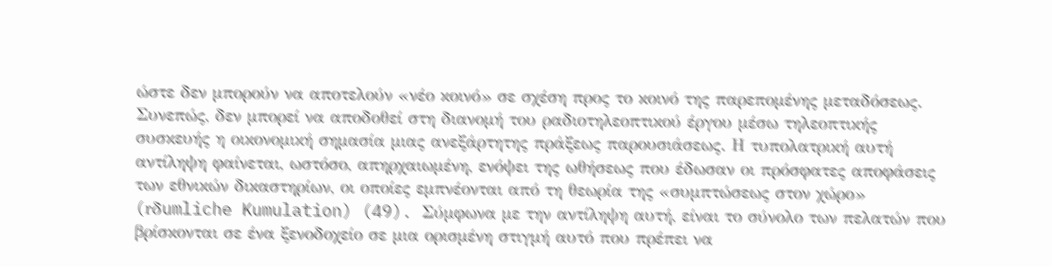ώστε δεν μπορούν να αποτελούν «νέο κοινό» σε σχέση προς το κοινό της παρεπομένης μεταδόσεως. Συνεπώς, δεν μπορεί να αποδοθεί στη διανομή του ραδιοτηλεοπτικού έργου μέσω τηλεοπτικής συσκευής η οικονομική σημασία μιας ανεξάρτητης πράξεως παρουσιάσεως. Η τυπολατρική αυτή αντίληψη φαίνεται, ωστόσο, απηρχαιωμένη, ενόψει της ωθήσεως που έδωσαν οι πρόσφατες αποφάσεις των εθνικών δικαστηρίων, οι οποίες εμπνέονται από τη θεωρία της «συμπτώσεως στον χώρο» (rδumliche Kumulation) (49). Σύμφωνα με την αντίληψη αυτή, είναι το σύνολο των πελατών που βρίσκονται σε ένα ξενοδοχείο σε μια ορισμένη στιγμή αυτό που πρέπει να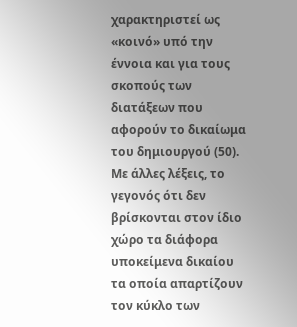χαρακτηριστεί ως «κοινό» υπό την έννοια και για τους σκοπούς των διατάξεων που αφορούν το δικαίωμα του δημιουργού (50). Με άλλες λέξεις, το γεγονός ότι δεν βρίσκονται στον ίδιο χώρο τα διάφορα υποκείμενα δικαίου τα οποία απαρτίζουν τον κύκλο των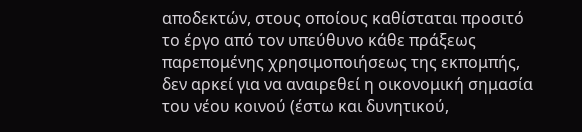αποδεκτών, στους οποίους καθίσταται προσιτό το έργο από τον υπεύθυνο κάθε πράξεως παρεπομένης χρησιμοποιήσεως της εκπομπής, δεν αρκεί για να αναιρεθεί η οικονομική σημασία του νέου κοινού (έστω και δυνητικού,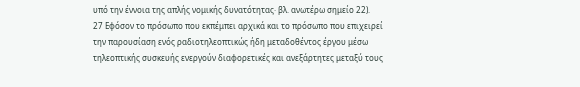υπό την έννοια της απλής νομικής δυνατότητας· βλ. ανωτέρω σημείο 22).
27 Εφόσον το πρόσωπο που εκπέμπει αρχικά και το πρόσωπο που επιχειρεί την παρουσίαση ενός ραδιοτηλεοπτικώς ήδη μεταδοθέντος έργου μέσω τηλεοπτικής συσκευής ενεργούν διαφορετικές και ανεξάρτητες μεταξύ τους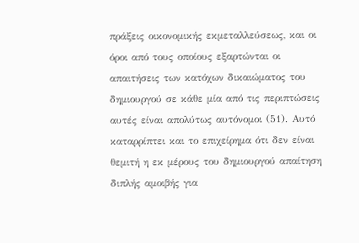πράξεις οικονομικής εκμεταλλεύσεως, και οι όροι από τους οποίους εξαρτώνται οι απαιτήσεις των κατόχων δικαιώματος του δημιουργού σε κάθε μία από τις περιπτώσεις αυτές είναι απολύτως αυτόνομοι (51). Αυτό καταρρίπτει και το επιχείρημα ότι δεν είναι θεμιτή η εκ μέρους του δημιουργού απαίτηση διπλής αμοιβής για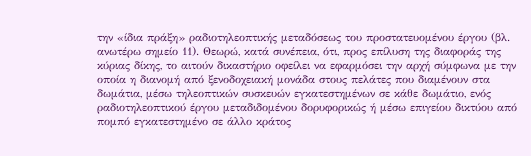την «ίδια πράξη» ραδιοτηλεοπτικής μεταδόσεως του προστατευομένου έργου (βλ. ανωτέρω σημείο 11). Θεωρώ, κατά συνέπεια, ότι, προς επίλυση της διαφοράς της κύριας δίκης, το αιτούν δικαστήριο οφείλει να εφαρμόσει την αρχή σύμφωνα με την οποία η διανομή από ξενοδοχειακή μονάδα στους πελάτες που διαμένουν στα δωμάτια, μέσω τηλεοπτικών συσκευών εγκατεστημένων σε κάθε δωμάτιο, ενός ραδιοτηλεοπτικού έργου μεταδιδομένου δορυφορικώς ή μέσω επιγείου δικτύου από πομπό εγκατεστημένο σε άλλο κράτος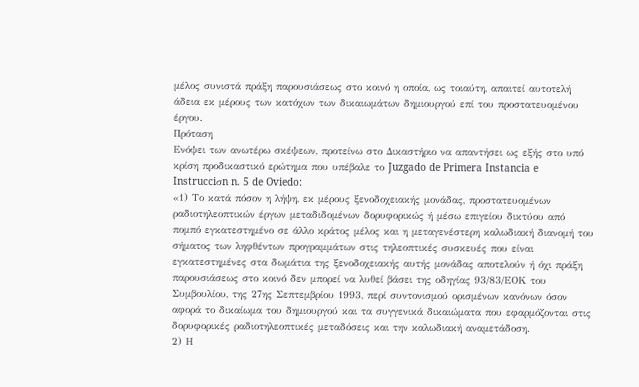μέλος συνιστά πράξη παρουσιάσεως στο κοινό η οποία, ως τοιαύτη, απαιτεί αυτοτελή άδεια εκ μέρους των κατόχων των δικαιωμάτων δημιουργού επί του προστατευομένου έργου.
Πρόταση
Ενόψει των ανωτέρω σκέψεων, προτείνω στο Δικαστήριο να απαντήσει ως εξής στο υπό κρίση προδικαστικό ερώτημα που υπέβαλε το Juzgado de Primera Instancia e Instrucciσn n. 5 de Oviedo:
«1) Το κατά πόσον η λήψη, εκ μέρους ξενοδοχειακής μονάδας, προστατευομένων ραδιοτηλεοπτικών έργων μεταδιδομένων δορυφορικώς ή μέσω επιγείου δικτύου από πομπό εγκατεστημένο σε άλλο κράτος μέλος και η μεταγενέστερη καλωδιακή διανομή του σήματος των ληφθέντων προγραμμάτων στις τηλεοπτικές συσκευές που είναι εγκατεστημένες στα δωμάτια της ξενοδοχειακής αυτής μονάδας αποτελούν ή όχι πράξη παρουσιάσεως στο κοινό δεν μπορεί να λυθεί βάσει της οδηγίας 93/83/ΕΟΚ του Συμβουλίου, της 27ης Σεπτεμβρίου 1993, περί συντονισμού ορισμένων κανόνων όσον αφορά το δικαίωμα του δημιουργού και τα συγγενικά δικαιώματα που εφαρμόζονται στις δορυφορικές ραδιοτηλεοπτικές μεταδόσεις και την καλωδιακή αναμετάδοση.
2) Η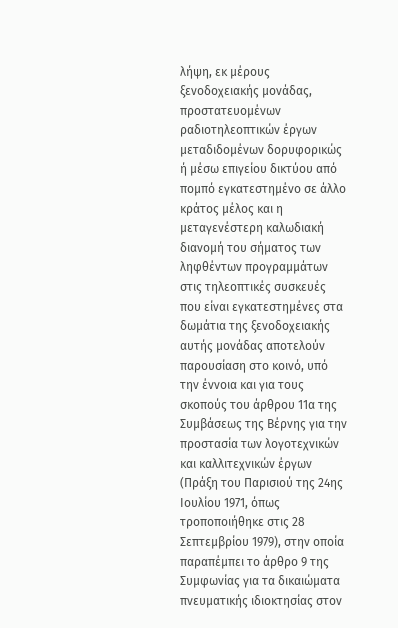λήψη, εκ μέρους ξενοδοχειακής μονάδας, προστατευομένων ραδιοτηλεοπτικών έργων μεταδιδομένων δορυφορικώς ή μέσω επιγείου δικτύου από πομπό εγκατεστημένο σε άλλο κράτος μέλος και η μεταγενέστερη καλωδιακή διανομή του σήματος των ληφθέντων προγραμμάτων στις τηλεοπτικές συσκευές που είναι εγκατεστημένες στα δωμάτια της ξενοδοχειακής αυτής μονάδας αποτελούν παρουσίαση στο κοινό, υπό την έννοια και για τους σκοπούς του άρθρου 11α της Συμβάσεως της Βέρνης για την προστασία των λογοτεχνικών και καλλιτεχνικών έργων (Πράξη του Παρισιού της 24ης Ιουλίου 1971, όπως τροποποιήθηκε στις 28 Σεπτεμβρίου 1979), στην οποία παραπέμπει το άρθρο 9 της Συμφωνίας για τα δικαιώματα πνευματικής ιδιοκτησίας στον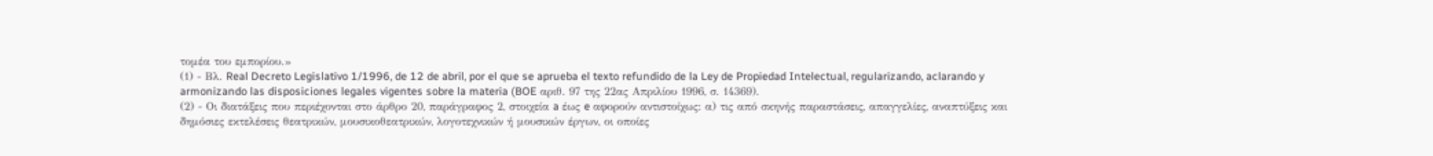τομέα του εμπορίου.»
(1) - Βλ. Real Decreto Legislativo 1/1996, de 12 de abril, por el que se aprueba el texto refundido de la Ley de Propiedad Intelectual, regularizando, aclarando y armonizando las disposiciones legales vigentes sobre la materia (BOE αριθ. 97 της 22ας Απριλίου 1996, σ. 14369).
(2) - Οι διατάξεις που περιέχονται στο άρθρο 20, παράγραφος 2, στοιχεία a έως e αφορούν αντιστοίχως: α) τις από σκηνής παραστάσεις, απαγγελίες, αναπτύξεις και δημόσιες εκτελέσεις θεατρικών, μουσικοθεατρικών, λογοτεχνικών ή μουσικών έργων, οι οποίες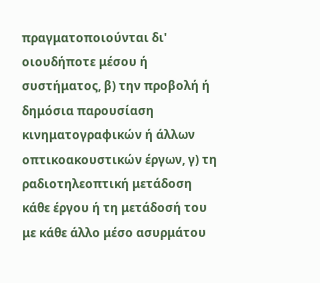πραγματοποιούνται δι' οιουδήποτε μέσου ή συστήματος, β) την προβολή ή δημόσια παρουσίαση κινηματογραφικών ή άλλων οπτικοακουστικών έργων, γ) τη ραδιοτηλεοπτική μετάδοση κάθε έργου ή τη μετάδοσή του με κάθε άλλο μέσο ασυρμάτου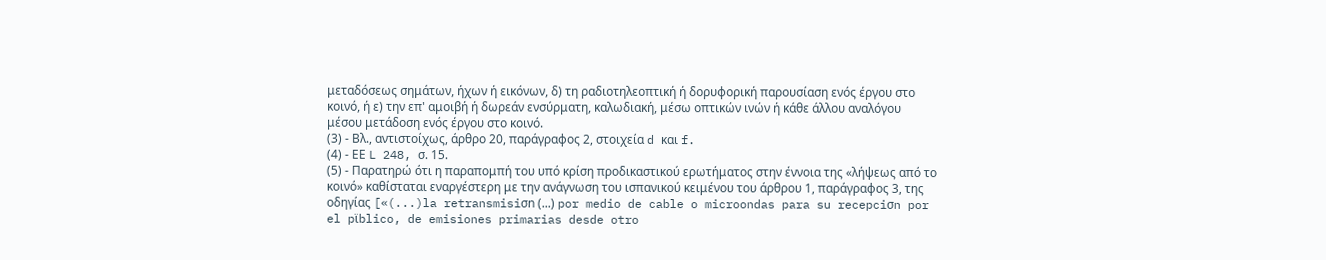μεταδόσεως σημάτων, ήχων ή εικόνων, δ) τη ραδιοτηλεοπτική ή δορυφορική παρουσίαση ενός έργου στο κοινό, ή ε) την επ' αμοιβή ή δωρεάν ενσύρματη, καλωδιακή, μέσω οπτικών ινών ή κάθε άλλου αναλόγου μέσου μετάδοση ενός έργου στο κοινό.
(3) - Βλ., αντιστοίχως, άρθρο 20, παράγραφος 2, στοιχεία d και f.
(4) - ΕΕ L 248, σ. 15.
(5) - Παρατηρώ ότι η παραπομπή του υπό κρίση προδικαστικού ερωτήματος στην έννοια της «λήψεως από το κοινό» καθίσταται εναργέστερη με την ανάγνωση του ισπανικού κειμένου του άρθρου 1, παράγραφος 3, της οδηγίας [«(...)la retransmisiσn (...) por medio de cable o microondas para su recepciσn por el pϊblico, de emisiones primarias desde otro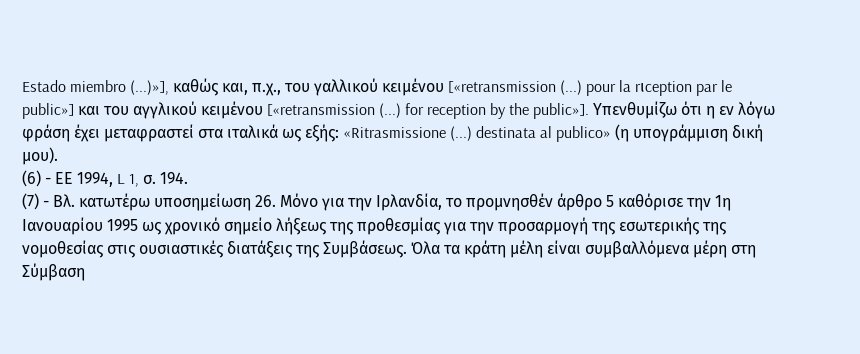Estado miembro (...)»], καθώς και, π.χ., του γαλλικού κειμένου [«retransmission (...) pour la rιception par le public»] και του αγγλικού κειμένου [«retransmission (...) for reception by the public»]. Υπενθυμίζω ότι η εν λόγω φράση έχει μεταφραστεί στα ιταλικά ως εξής: «Ritrasmissione (...) destinata al publico» (η υπογράμμιση δική μου).
(6) - ΕΕ 1994, L 1, σ. 194.
(7) - Βλ. κατωτέρω υποσημείωση 26. Μόνο για την Ιρλανδία, το προμνησθέν άρθρο 5 καθόρισε την 1η Ιανουαρίου 1995 ως χρονικό σημείο λήξεως της προθεσμίας για την προσαρμογή της εσωτερικής της νομοθεσίας στις ουσιαστικές διατάξεις της Συμβάσεως. Όλα τα κράτη μέλη είναι συμβαλλόμενα μέρη στη Σύμβαση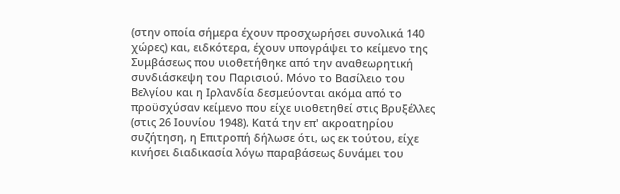(στην οποία σήμερα έχουν προσχωρήσει συνολικά 140 χώρες) και, ειδκότερα, έχουν υπογράψει το κείμενο της Συμβάσεως που υιοθετήθηκε από την αναθεωρητική συνδιάσκεψη του Παρισιού. Μόνο το Βασίλειο του Βελγίου και η Ιρλανδία δεσμεύονται ακόμα από το προϋσχύσαν κείμενο που είχε υιοθετηθεί στις Βρυξέλλες (στις 26 Ιουνίου 1948). Κατά την επ' ακροατηρίου συζήτηση, η Επιτροπή δήλωσε ότι, ως εκ τούτου, είχε κινήσει διαδικασία λόγω παραβάσεως δυνάμει του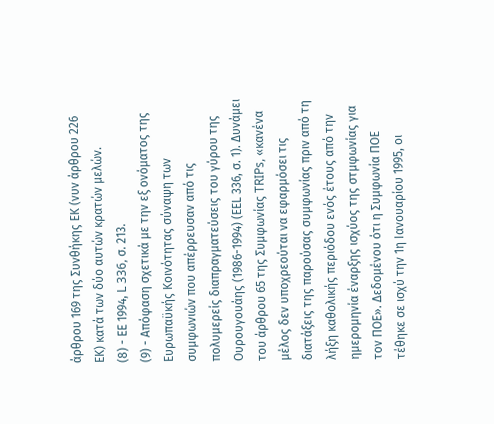άρθρου 169 της Συνθήκης ΕΚ (νυν άρθρου 226 ΕΚ) κατά των δύο αυτών κρατών μελών.
(8) - ΕΕ 1994, L 336, σ. 213.
(9) - Απόφαση σχετικά με την εξ ονόματος της Ευρωπαϋκής Κοινότητας σύναψη των συμφωνιών που απέρρευσαν από τις πολυμερείς διαπραγματεύσεις του γύρου της Ουρουγουάης (1986-1994) (ΕΕL 336, σ. 1). Δυνάμει του άρθρου 65 της Συμφωνίας TRIPs, «κανένα μέλος δεν υποχρεούται να εφαρμόσει τις διατάξεις της παρούσας συμφωνίας πριν από τη λήξη καθολικής περιόδου ενός έτους από την ημερομηνία έναρξης ισχύος της στμφωνίας για τον ΠΟΕ». Δεδομένου ότι η Συμφωνία ΠΟΕ τέθηκε σε ισχύ την 1η Ιανουαρίου 1995, οι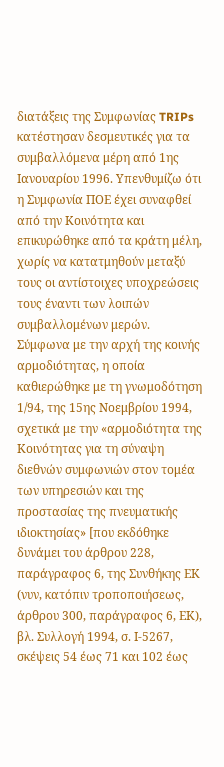διατάξεις της Συμφωνίας TRIPs κατέστησαν δεσμευτικές για τα συμβαλλόμενα μέρη από 1ης Ιανουαρίου 1996. Υπενθυμίζω ότι η Συμφωνία ΠΟΕ έχει συναφθεί από την Κοινότητα και επικυρώθηκε από τα κράτη μέλη, χωρίς να κατατμηθούν μεταξύ τους οι αντίστοιχες υποχρεώσεις τους έναντι των λοιπών συμβαλλομένων μερών. Σύμφωνα με την αρχή της κοινής αρμοδιότητας, η οποία καθιερώθηκε με τη γνωμοδότηση 1/94, της 15ης Νοεμβρίου 1994, σχετικά με την «αρμοδιότητα της Κοινότητας για τη σύναψη διεθνών συμφωνιών στον τομέα των υπηρεσιών και της προστασίας της πνευματικής ιδιοκτησίας» [που εκδόθηκε δυνάμει του άρθρου 228, παράγραφος 6, της Συνθήκης ΕΚ (νυν, κατόπιν τροποποιήσεως, άρθρου 300, παράγραφος 6, ΕΚ), βλ. Συλλογή 1994, σ. Ι-5267, σκέψεις 54 έως 71 και 102 έως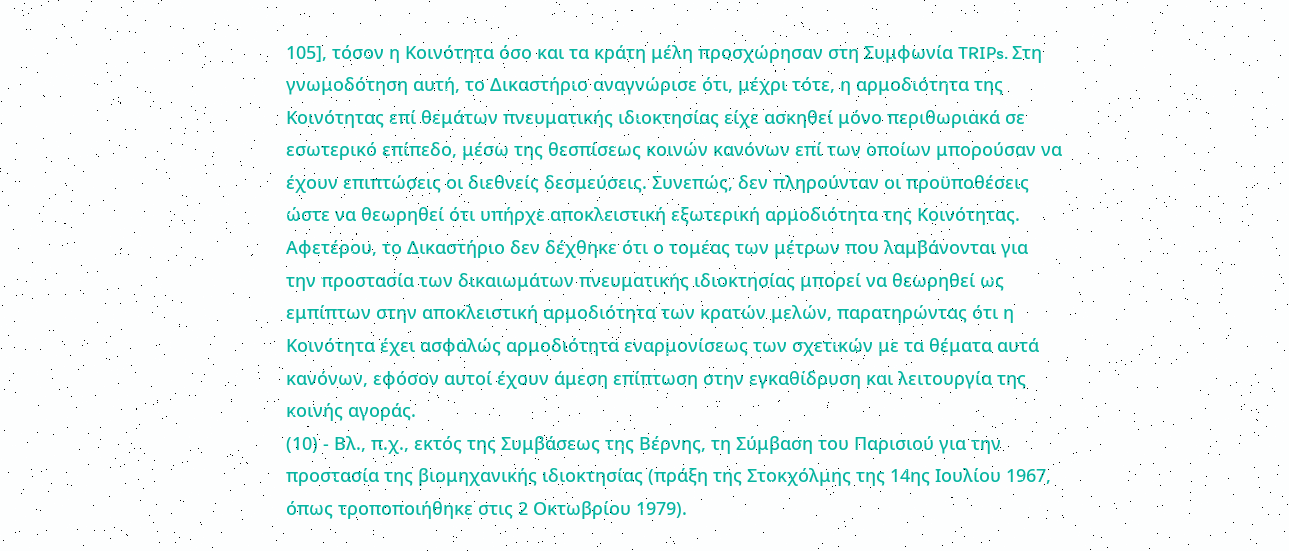105], τόσον η Κοινότητα όσο και τα κράτη μέλη προσχώρησαν στη Συμφωνία TRIPs. Στη γνωμοδότηση αυτή, το Δικαστήριο αναγνώρισε ότι, μέχρι τότε, η αρμοδιότητα της Κοινότητας επί θεμάτων πνευματικής ιδιοκτησίας είχε ασκηθεί μόνο περιθωριακά σε εσωτερικό επίπεδο, μέσω της θεσπίσεως κοινών κανόνων επί των οποίων μπορούσαν να έχουν επιπτώσεις οι διεθνείς δεσμεύσεις. Συνεπώς, δεν πληρούνταν οι προϋποθέσεις ώστε να θεωρηθεί ότι υπήρχε αποκλειστική εξωτερική αρμοδιότητα της Κοινότητας. Αφετέρου, το Δικαστήριο δεν δέχθηκε ότι ο τομέας των μέτρων που λαμβάνονται για την προστασία των δικαιωμάτων πνευματικής ιδιοκτησίας μπορεί να θεωρηθεί ως εμπίπτων στην αποκλειστική αρμοδιότητα των κρατών μελών, παρατηρώντας ότι η Κοινότητα έχει ασφαλώς αρμοδιότητα εναρμονίσεως των σχετικών με τα θέματα αυτά κανόνων, εφόσον αυτοί έχουν άμεση επίπτωση στην εγκαθίδρυση και λειτουργία της κοινής αγοράς.
(10) - Βλ., π.χ., εκτός της Συμβάσεως της Βέρνης, τη Σύμβαση του Παρισιού για την προστασία της βιομηχανικής ιδιοκτησίας (πράξη της Στοκχόλμης της 14ης Ιουλίου 1967, όπως τροποποιήθηκε στις 2 Οκτωβρίου 1979).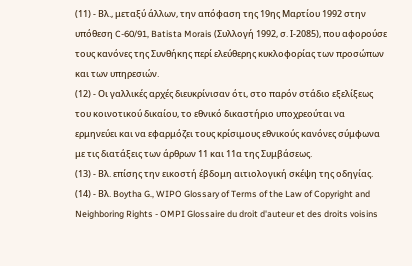(11) - Βλ., μεταξύ άλλων, την απόφαση της 19ης Μαρτίου 1992 στην υπόθεση C-60/91, Batista Morais (Συλλογή 1992, σ. Ι-2085), που αφορούσε τους κανόνες της Συνθήκης περί ελεύθερης κυκλοφορίας των προσώπων και των υπηρεσιών.
(12) - Οι γαλλικές αρχές διευκρίνισαν ότι, στο παρόν στάδιο εξελίξεως του κοινοτικού δικαίου, το εθνικό δικαστήριο υποχρεούται να ερμηνεύει και να εφαρμόζει τους κρίσιμους εθνικούς κανόνες σύμφωνα με τις διατάξεις των άρθρων 11 και 11α της Συμβάσεως.
(13) - Βλ. επίσης την εικοστή έβδομη αιτιολογική σκέψη της οδηγίας.
(14) - Βλ. Boytha G., WIPO Glossary of Terms of the Law of Copyright and Neighboring Rights - OMPI Glossaire du droit d'auteur et des droits voisins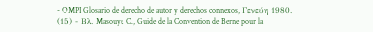- OMPI Glosario de derecho de autor y derechos connexos, Γενεύη 1980.
(15) - Βλ. Masouyι C., Guide de la Convention de Berne pour la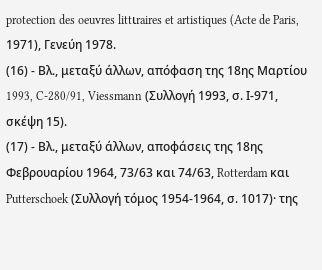protection des oeuvres littιraires et artistiques (Acte de Paris, 1971), Γενεύη 1978.
(16) - Βλ., μεταξύ άλλων, απόφαση της 18ης Μαρτίου 1993, C-280/91, Viessmann (Συλλογή 1993, σ. Ι-971, σκέψη 15).
(17) - Βλ., μεταξύ άλλων, αποφάσεις της 18ης Φεβρουαρίου 1964, 73/63 και 74/63, Rotterdam και Putterschoek (Συλλογή τόμος 1954-1964, σ. 1017)· της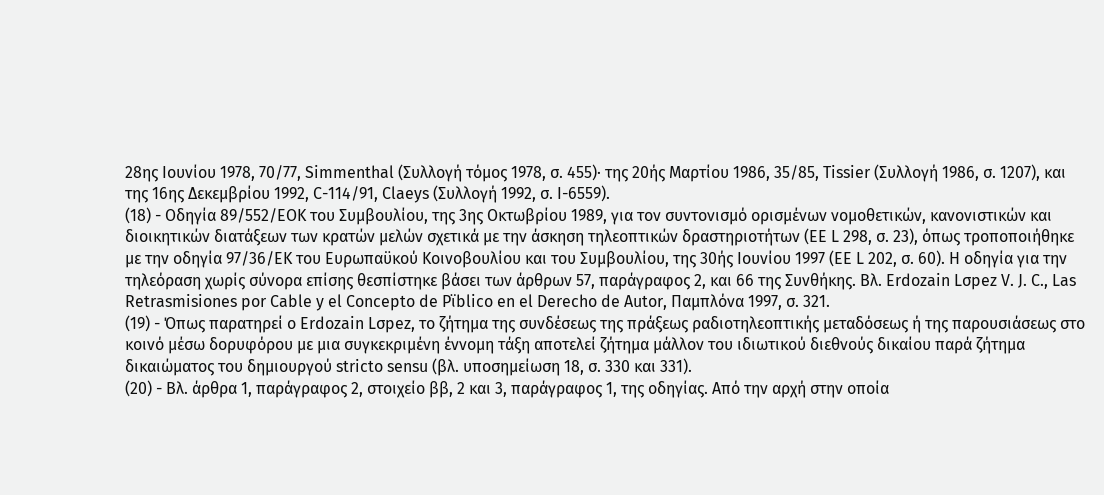28ης Ιουνίου 1978, 70/77, Simmenthal (Συλλογή τόμος 1978, σ. 455)· της 20ής Μαρτίου 1986, 35/85, Tissier (Συλλογή 1986, σ. 1207), και της 16ης Δεκεμβρίου 1992, C-114/91, Claeys (Συλλογή 1992, σ. Ι-6559).
(18) - Οδηγία 89/552/ΕΟΚ του Συμβουλίου, της 3ης Οκτωβρίου 1989, για τον συντονισμό ορισμένων νομοθετικών, κανονιστικών και διοικητικών διατάξεων των κρατών μελών σχετικά με την άσκηση τηλεοπτικών δραστηριοτήτων (ΕΕ L 298, σ. 23), όπως τροποποιήθηκε με την οδηγία 97/36/ΕΚ του Ευρωπαϋκού Κοινοβουλίου και του Συμβουλίου, της 30ής Ιουνίου 1997 (ΕΕ L 202, σ. 60). Η οδηγία για την τηλεόραση χωρίς σύνορα επίσης θεσπίστηκε βάσει των άρθρων 57, παράγραφος 2, και 66 της Συνθήκης. Βλ. Erdozain Lσpez V. J. C., Las Retrasmisiones por Cable y el Concepto de Pϊblico en el Derecho de Αutor, Παμπλόνα 1997, σ. 321.
(19) - Όπως παρατηρεί ο Erdozain Lσpez, το ζήτημα της συνδέσεως της πράξεως ραδιοτηλεοπτικής μεταδόσεως ή της παρουσιάσεως στο κοινό μέσω δορυφόρου με μια συγκεκριμένη έννομη τάξη αποτελεί ζήτημα μάλλον του ιδιωτικού διεθνούς δικαίου παρά ζήτημα δικαιώματος του δημιουργού stricto sensu (βλ. υποσημείωση 18, σ. 330 και 331).
(20) - Βλ. άρθρα 1, παράγραφος 2, στοιχείο ββ, 2 και 3, παράγραφος 1, της οδηγίας. Από την αρχή στην οποία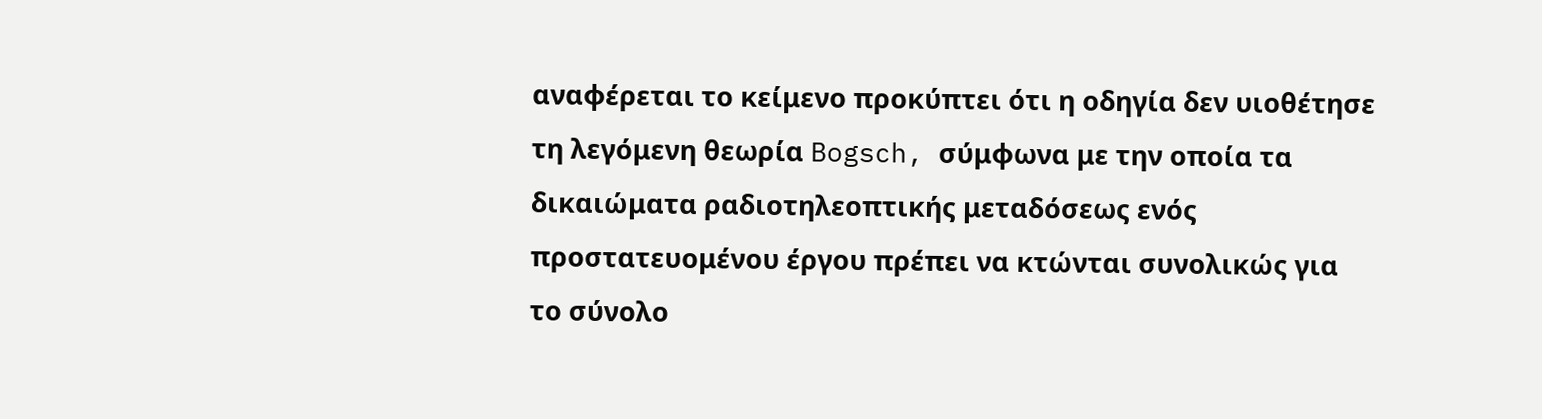αναφέρεται το κείμενο προκύπτει ότι η οδηγία δεν υιοθέτησε τη λεγόμενη θεωρία Bogsch, σύμφωνα με την οποία τα δικαιώματα ραδιοτηλεοπτικής μεταδόσεως ενός προστατευομένου έργου πρέπει να κτώνται συνολικώς για το σύνολο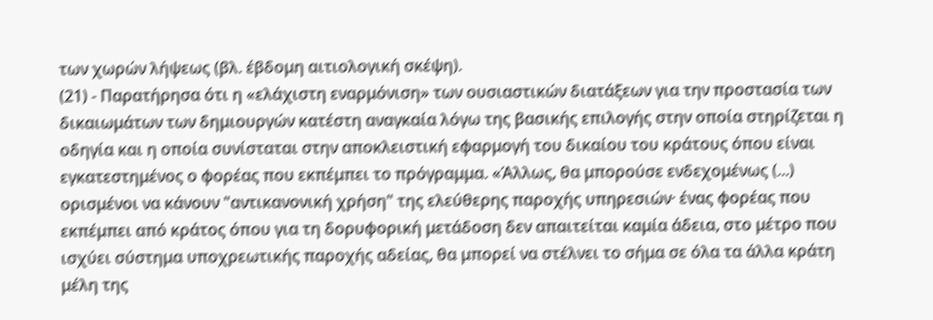των χωρών λήψεως (βλ. έβδομη αιτιολογική σκέψη).
(21) - Παρατήρησα ότι η «ελάχιστη εναρμόνιση» των ουσιαστικών διατάξεων για την προστασία των δικαιωμάτων των δημιουργών κατέστη αναγκαία λόγω της βασικής επιλογής στην οποία στηρίζεται η οδηγία και η οποία συνίσταται στην αποκλειστική εφαρμογή του δικαίου του κράτους όπου είναι εγκατεστημένος ο φορέας που εκπέμπει το πρόγραμμα. «Άλλως, θα μπορούσε ενδεχομένως (...) ορισμένοι να κάνουν "αντικανονική χρήση" της ελεύθερης παροχής υπηρεσιών· ένας φορέας που εκπέμπει από κράτος όπου για τη δορυφορική μετάδοση δεν απαιτείται καμία άδεια, στο μέτρο που ισχύει σύστημα υποχρεωτικής παροχής αδείας, θα μπορεί να στέλνει το σήμα σε όλα τα άλλα κράτη μέλη της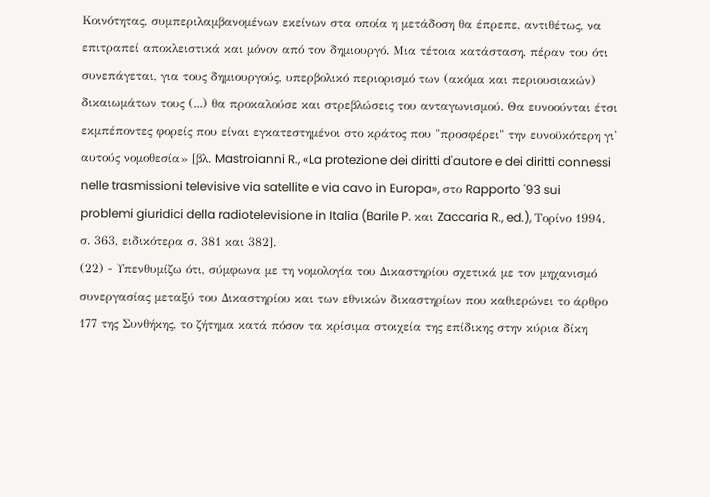Κοινότητας, συμπεριλαμβανομένων εκείνων στα οποία η μετάδοση θα έπρεπε, αντιθέτως, να επιτραπεί αποκλειστικά και μόνον από τον δημιουργό. Μια τέτοια κατάσταση, πέραν του ότι συνεπάγεται, για τους δημιουργούς, υπερβολικό περιορισμό των (ακόμα και περιουσιακών) δικαιωμάτων τους (...) θα προκαλούσε και στρεβλώσεις του ανταγωνισμού. Θα ευνοούνται έτσι εκμπέποντες φορείς που είναι εγκατεστημένοι στο κράτος που "προσφέρει" την ευνοϋκότερη γι' αυτούς νομοθεσία» [βλ. Mastroianni R., «La protezione dei diritti d'autore e dei diritti connessi nelle trasmissioni televisive via satellite e via cavo in Europa», στο Rapporto '93 sui problemi giuridici della radiotelevisione in Italia (Barile P. και Zaccaria R., ed.), Τορίνο 1994, σ. 363, ειδικότερα σ. 381 και 382].
(22) - Υπενθυμίζω ότι, σύμφωνα με τη νομολογία του Δικαστηρίου σχετικά με τον μηχανισμό συνεργασίας μεταξύ του Δικαστηρίου και των εθνικών δικαστηρίων που καθιερώνει το άρθρο 177 της Συνθήκης, το ζήτημα κατά πόσον τα κρίσιμα στοιχεία της επίδικης στην κύρια δίκη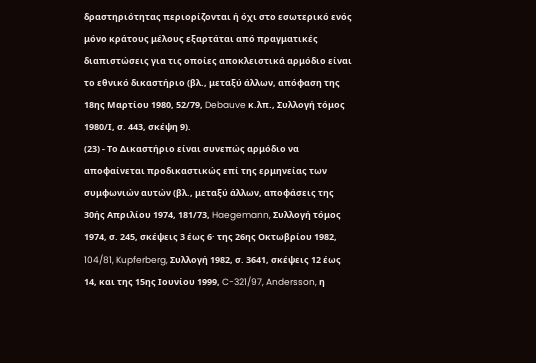δραστηριότητας περιορίζονται ή όχι στο εσωτερικό ενός μόνο κράτους μέλους εξαρτάται από πραγματικές διαπιστώσεις για τις οποίες αποκλειστικά αρμόδιο είναι το εθνικό δικαστήριο (βλ., μεταξύ άλλων, απόφαση της 18ης Μαρτίου 1980, 52/79, Debauve κ.λπ., Συλλογή τόμος 1980/Ι, σ. 443, σκέψη 9).
(23) - Το Δικαστήριο είναι συνεπώς αρμόδιο να αποφαίνεται προδικαστικώς επί της ερμηνείας των συμφωνιών αυτών (βλ., μεταξύ άλλων, αποφάσεις της 30ής Απριλίου 1974, 181/73, Haegemann, Συλλογή τόμος 1974, σ. 245, σκέψεις 3 έως 6· της 26ης Οκτωβρίου 1982, 104/81, Kupferberg, Συλλογή 1982, σ. 3641, σκέψεις 12 έως 14, και της 15ης Ιουνίου 1999, C-321/97, Andersson, η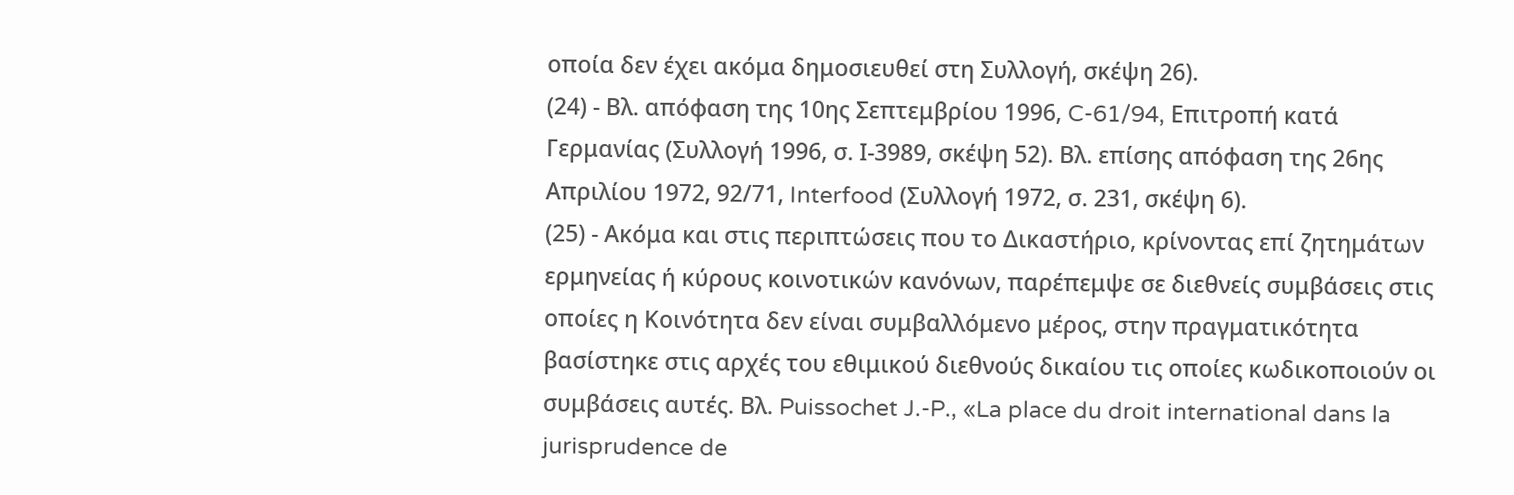οποία δεν έχει ακόμα δημοσιευθεί στη Συλλογή, σκέψη 26).
(24) - Βλ. απόφαση της 10ης Σεπτεμβρίου 1996, C-61/94, Επιτροπή κατά Γερμανίας (Συλλογή 1996, σ. Ι-3989, σκέψη 52). Βλ. επίσης απόφαση της 26ης Απριλίου 1972, 92/71, Interfood (Συλλογή 1972, σ. 231, σκέψη 6).
(25) - Ακόμα και στις περιπτώσεις που το Δικαστήριο, κρίνοντας επί ζητημάτων ερμηνείας ή κύρους κοινοτικών κανόνων, παρέπεμψε σε διεθνείς συμβάσεις στις οποίες η Κοινότητα δεν είναι συμβαλλόμενο μέρος, στην πραγματικότητα βασίστηκε στις αρχές του εθιμικού διεθνούς δικαίου τις οποίες κωδικοποιούν οι συμβάσεις αυτές. Βλ. Puissochet J.-P., «La place du droit international dans la jurisprudence de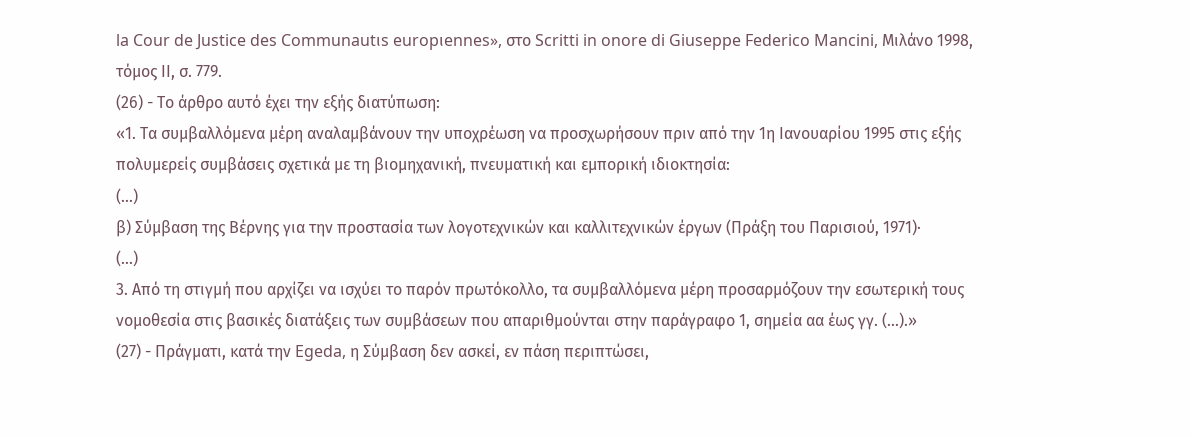la Cour de Justice des Communautιs europιennes», στο Scritti in onore di Giuseppe Federico Mancini, Μιλάνο 1998, τόμος ΙΙ, σ. 779.
(26) - Το άρθρο αυτό έχει την εξής διατύπωση:
«1. Τα συμβαλλόμενα μέρη αναλαμβάνουν την υποχρέωση να προσχωρήσουν πριν από την 1η Ιανουαρίου 1995 στις εξής πολυμερείς συμβάσεις σχετικά με τη βιομηχανική, πνευματική και εμπορική ιδιοκτησία:
(...)
β) Σύμβαση της Βέρνης για την προστασία των λογοτεχνικών και καλλιτεχνικών έργων (Πράξη του Παρισιού, 1971)·
(...)
3. Από τη στιγμή που αρχίζει να ισχύει το παρόν πρωτόκολλο, τα συμβαλλόμενα μέρη προσαρμόζουν την εσωτερική τους νομοθεσία στις βασικές διατάξεις των συμβάσεων που απαριθμούνται στην παράγραφο 1, σημεία αα έως γγ. (...).»
(27) - Πράγματι, κατά την Egeda, η Σύμβαση δεν ασκεί, εν πάση περιπτώσει,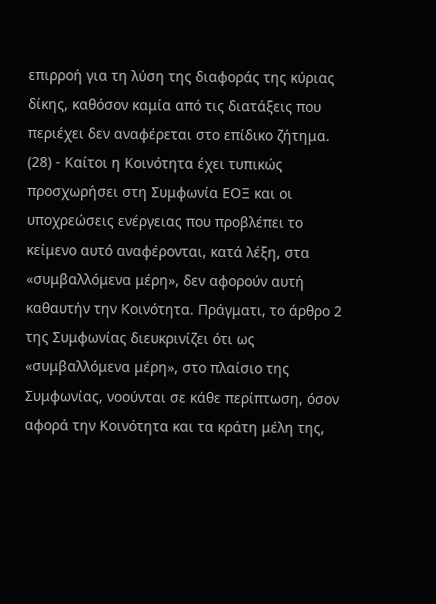επιρροή για τη λύση της διαφοράς της κύριας δίκης, καθόσον καμία από τις διατάξεις που περιέχει δεν αναφέρεται στο επίδικο ζήτημα.
(28) - Καίτοι η Κοινότητα έχει τυπικώς προσχωρήσει στη Συμφωνία ΕΟΞ και οι υποχρεώσεις ενέργειας που προβλέπει το κείμενο αυτό αναφέρονται, κατά λέξη, στα «συμβαλλόμενα μέρη», δεν αφορούν αυτή καθαυτήν την Κοινότητα. Πράγματι, το άρθρο 2 της Συμφωνίας διευκρινίζει ότι ως «συμβαλλόμενα μέρη», στο πλαίσιο της Συμφωνίας, νοούνται σε κάθε περίπτωση, όσον αφορά την Κοινότητα και τα κράτη μέλη της,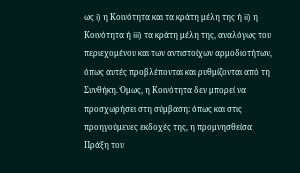ως i) η Κοινότητα και τα κράτη μέλη της ή ii) η Κοινότητα ή iii) τα κράτη μέλη της, αναλόγως του περιεχομένου και των αντιστοίχων αρμοδιοτήτων, όπως αυτές προβλέπονται και ρυθμίζονται από τη Συνθήκη. Όμως, η Κοινότητα δεν μπορεί να προσχωρήσει στη σύμβαση: όπως και στις προηγούμενες εκδοχές της, η προμνησθείσα Πράξη του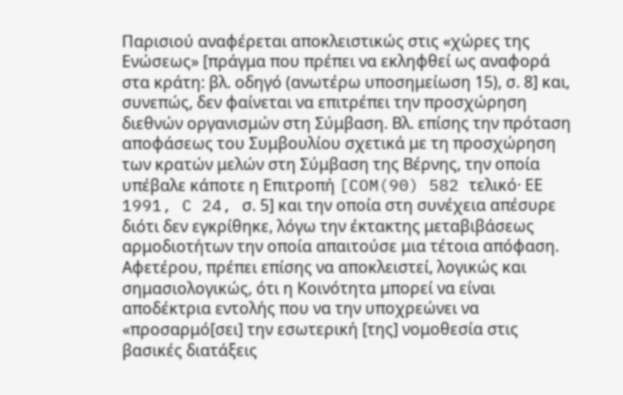Παρισιού αναφέρεται αποκλειστικώς στις «χώρες της Ενώσεως» [πράγμα που πρέπει να εκληφθεί ως αναφορά στα κράτη: βλ. οδηγό (ανωτέρω υποσημείωση 15), σ. 8] και, συνεπώς, δεν φαίνεται να επιτρέπει την προσχώρηση διεθνών οργανισμών στη Σύμβαση. Βλ. επίσης την πρόταση αποφάσεως του Συμβουλίου σχετικά με τη προσχώρηση των κρατών μελών στη Σύμβαση της Βέρνης, την οποία υπέβαλε κάποτε η Επιτροπή [COM(90) 582 τελικό· ΕΕ 1991, C 24, σ. 5] και την οποία στη συνέχεια απέσυρε διότι δεν εγκρίθηκε, λόγω την έκτακτης μεταβιβάσεως αρμοδιοτήτων την οποία απαιτούσε μια τέτοια απόφαση. Αφετέρου, πρέπει επίσης να αποκλειστεί, λογικώς και σημασιολογικώς, ότι η Κοινότητα μπορεί να είναι αποδέκτρια εντολής που να την υποχρεώνει να «προσαρμό[σει] την εσωτερική [της] νομοθεσία στις βασικές διατάξεις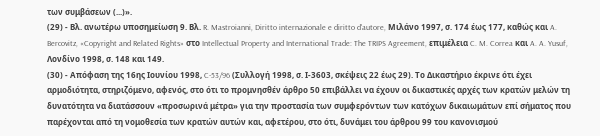των συμβάσεων (...)».
(29) - Βλ. ανωτέρω υποσημείωση 9. Βλ. R. Mastroianni, Diritto internazionale e diritto d'autore, Μιλάνο 1997, σ. 174 έως 177, καθώς και A. Bercovitz, «Copyright and Related Rights» στο Intellectual Property and International Trade: The TRIPS Agreement, επιμέλεια C. M. Correa και A. A. Yusuf, Λονδίνο 1998, σ. 148 και 149.
(30) - Απόφαση της 16ης Ιουνίου 1998, C-53/96 (Συλλογή 1998, σ. Ι-3603, σκέψεις 22 έως 29). Το Δικαστήριο έκρινε ότι έχει αρμοδιότητα, στηριζόμενο, αφενός, στο ότι το προμνησθέν άρθρο 50 επιβάλλει να έχουν οι δικαστικές αρχές των κρατών μελών τη δυνατότητα να διατάσσουν «προσωρινά μέτρα» για την προστασία των συμφερόντων των κατόχων δικαιωμάτων επί σήματος που παρέχονται από τη νομοθεσία των κρατών αυτών και, αφετέρου, στο ότι, δυνάμει του άρθρου 99 του κανονισμού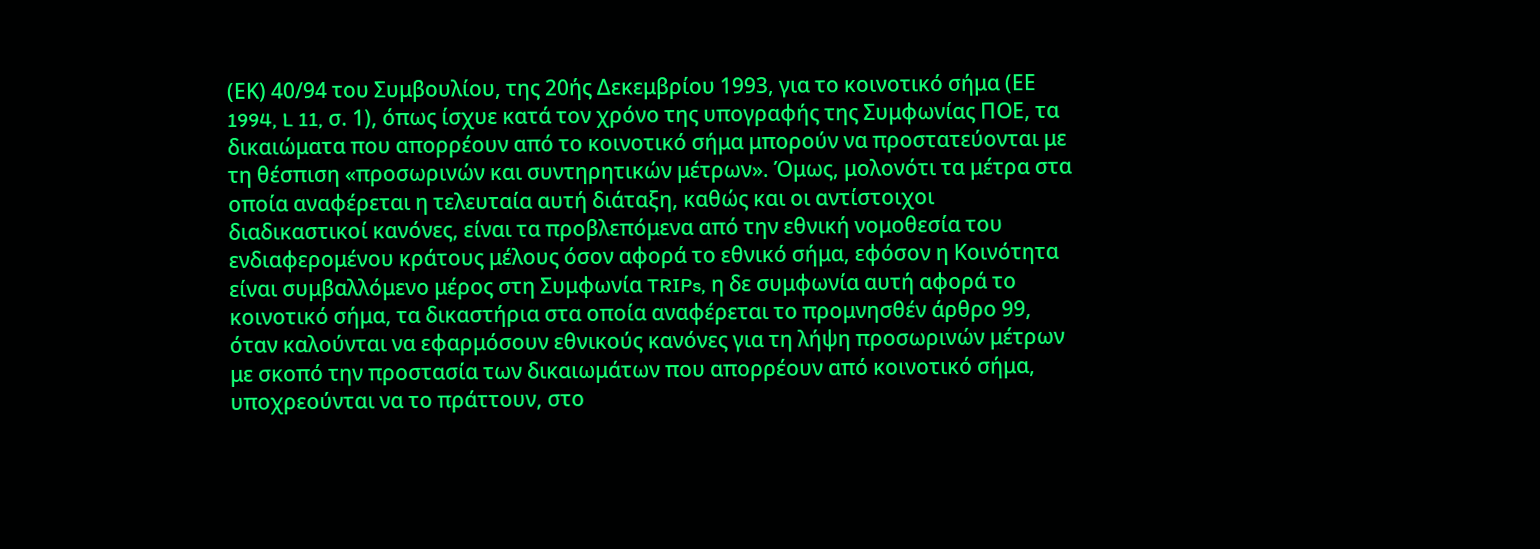(ΕΚ) 40/94 του Συμβουλίου, της 20ής Δεκεμβρίου 1993, για το κοινοτικό σήμα (ΕΕ 1994, L 11, σ. 1), όπως ίσχυε κατά τον χρόνο της υπογραφής της Συμφωνίας ΠΟΕ, τα δικαιώματα που απορρέουν από το κοινοτικό σήμα μπορούν να προστατεύονται με τη θέσπιση «προσωρινών και συντηρητικών μέτρων». Όμως, μολονότι τα μέτρα στα οποία αναφέρεται η τελευταία αυτή διάταξη, καθώς και οι αντίστοιχοι διαδικαστικοί κανόνες, είναι τα προβλεπόμενα από την εθνική νομοθεσία του ενδιαφερομένου κράτους μέλους όσον αφορά το εθνικό σήμα, εφόσον η Κοινότητα είναι συμβαλλόμενο μέρος στη Συμφωνία TRIPs, η δε συμφωνία αυτή αφορά το κοινοτικό σήμα, τα δικαστήρια στα οποία αναφέρεται το προμνησθέν άρθρο 99, όταν καλούνται να εφαρμόσουν εθνικούς κανόνες για τη λήψη προσωρινών μέτρων με σκοπό την προστασία των δικαιωμάτων που απορρέουν από κοινοτικό σήμα, υποχρεούνται να το πράττουν, στο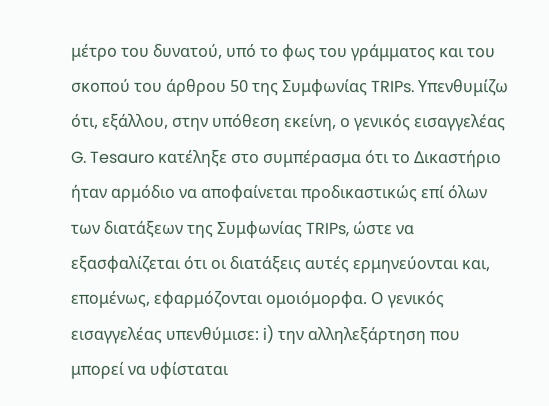μέτρο του δυνατού, υπό το φως του γράμματος και του σκοπού του άρθρου 50 της Συμφωνίας TRIPs. Υπενθυμίζω ότι, εξάλλου, στην υπόθεση εκείνη, ο γενικός εισαγγελέας G. Tesauro κατέληξε στο συμπέρασμα ότι το Δικαστήριο ήταν αρμόδιο να αποφαίνεται προδικαστικώς επί όλων των διατάξεων της Συμφωνίας TRIPs, ώστε να εξασφαλίζεται ότι οι διατάξεις αυτές ερμηνεύονται και, επομένως, εφαρμόζονται ομοιόμορφα. Ο γενικός εισαγγελέας υπενθύμισε: i) την αλληλεξάρτηση που μπορεί να υφίσταται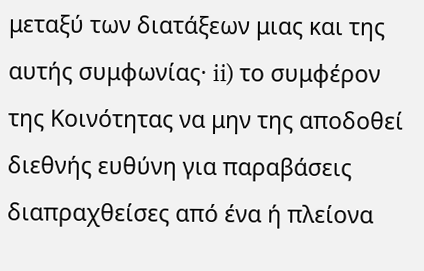μεταξύ των διατάξεων μιας και της αυτής συμφωνίας· ii) το συμφέρον της Κοινότητας να μην της αποδοθεί διεθνής ευθύνη για παραβάσεις διαπραχθείσες από ένα ή πλείονα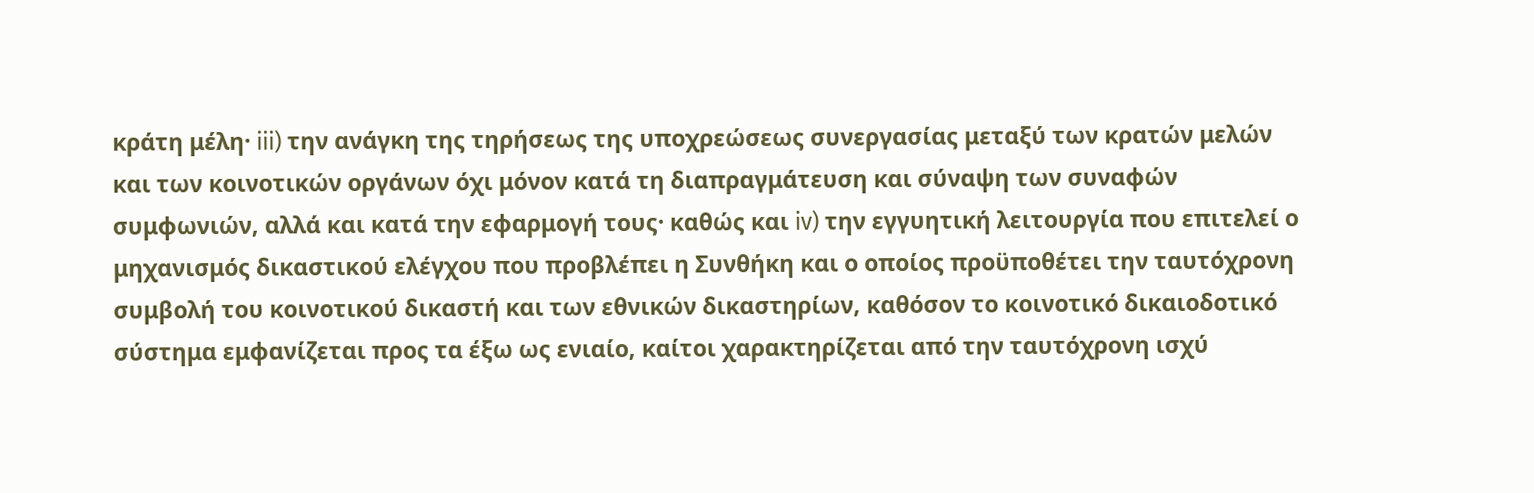κράτη μέλη· iii) την ανάγκη της τηρήσεως της υποχρεώσεως συνεργασίας μεταξύ των κρατών μελών και των κοινοτικών οργάνων όχι μόνον κατά τη διαπραγμάτευση και σύναψη των συναφών συμφωνιών, αλλά και κατά την εφαρμογή τους· καθώς και iv) την εγγυητική λειτουργία που επιτελεί ο μηχανισμός δικαστικού ελέγχου που προβλέπει η Συνθήκη και ο οποίος προϋποθέτει την ταυτόχρονη συμβολή του κοινοτικού δικαστή και των εθνικών δικαστηρίων, καθόσον το κοινοτικό δικαιοδοτικό σύστημα εμφανίζεται προς τα έξω ως ενιαίο, καίτοι χαρακτηρίζεται από την ταυτόχρονη ισχύ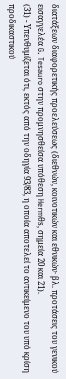διατάξεων διαφορετικής προελεύσεως (διεθνών, κοινοτικών και εθνικών· βλ. προτάσεις του γενικού εισαγγελέα G. Tesauro στην προμνησθείσα υπόθεση Hermθs, σημεία 20 και 21).
(31) - Υπενθυμίζεται ότι, εκτός από την οδηγία 93/83, η οποία αποτελεί το αντικείμενο του υπό κρίση προδικαστικού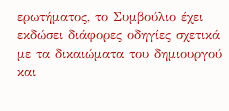ερωτήματος, το Συμβούλιο έχει εκδώσει διάφορες οδηγίες σχετικά με τα δικαιώματα του δημιουργού και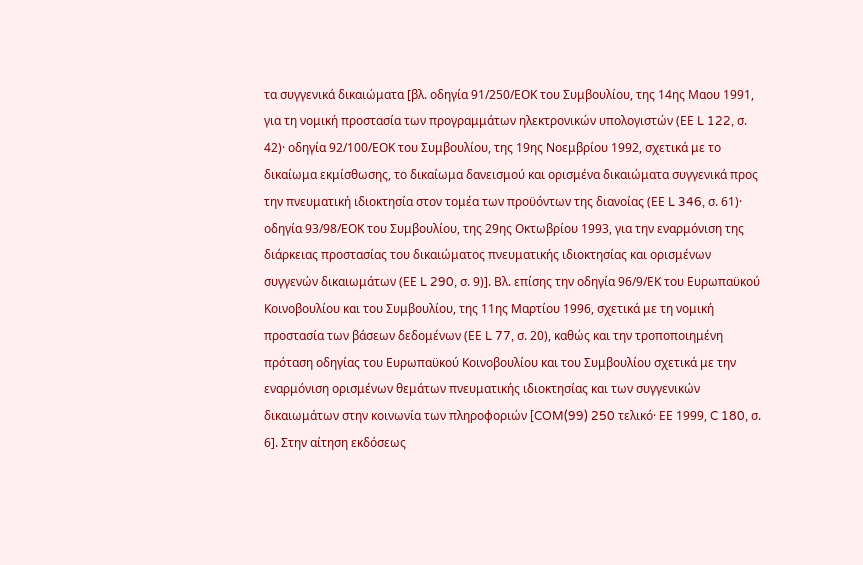τα συγγενικά δικαιώματα [βλ. οδηγία 91/250/ΕΟΚ του Συμβουλίου, της 14ης Μαου 1991, για τη νομική προστασία των προγραμμάτων ηλεκτρονικών υπολογιστών (ΕΕ L 122, σ. 42)· οδηγία 92/100/ΕΟΚ του Συμβουλίου, της 19ης Νοεμβρίου 1992, σχετικά με το δικαίωμα εκμίσθωσης, το δικαίωμα δανεισμού και ορισμένα δικαιώματα συγγενικά προς την πνευματική ιδιοκτησία στον τομέα των προϋόντων της διανοίας (ΕΕ L 346, σ. 61)· οδηγία 93/98/ΕΟΚ του Συμβουλίου, της 29ης Οκτωβρίου 1993, για την εναρμόνιση της διάρκειας προστασίας του δικαιώματος πνευματικής ιδιοκτησίας και ορισμένων συγγενών δικαιωμάτων (ΕΕ L 290, σ. 9)]. Βλ. επίσης την οδηγία 96/9/ΕΚ του Ευρωπαϋκού Κοινοβουλίου και του Συμβουλίου, της 11ης Μαρτίου 1996, σχετικά με τη νομική προστασία των βάσεων δεδομένων (ΕΕ L 77, σ. 20), καθώς και την τροποποιημένη πρόταση οδηγίας του Ευρωπαϋκού Κοινοβουλίου και του Συμβουλίου σχετικά με την εναρμόνιση ορισμένων θεμάτων πνευματικής ιδιοκτησίας και των συγγενικών δικαιωμάτων στην κοινωνία των πληροφοριών [COM(99) 250 τελικό· ΕΕ 1999, C 180, σ. 6]. Στην αίτηση εκδόσεως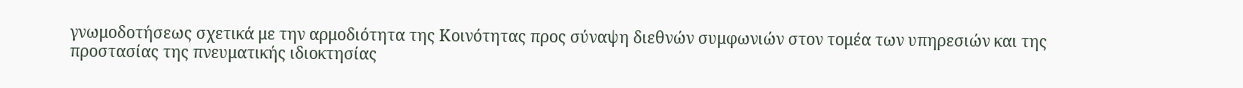γνωμοδοτήσεως σχετικά με την αρμοδιότητα της Κοινότητας προς σύναψη διεθνών συμφωνιών στον τομέα των υπηρεσιών και της προστασίας της πνευματικής ιδιοκτησίας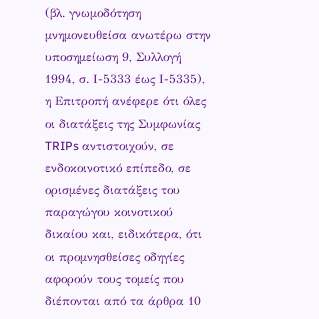(βλ. γνωμοδότηση μνημονευθείσα ανωτέρω στην υποσημείωση 9, Συλλογή 1994, σ. Ι-5333 έως Ι-5335), η Επιτροπή ανέφερε ότι όλες οι διατάξεις της Συμφωνίας TRIPs αντιστοιχούν, σε ενδοκοινοτικό επίπεδο, σε ορισμένες διατάξεις του παραγώγου κοινοτικού δικαίου και, ειδικότερα, ότι οι προμνησθείσες οδηγίες αφορούν τους τομείς που διέπονται από τα άρθρα 10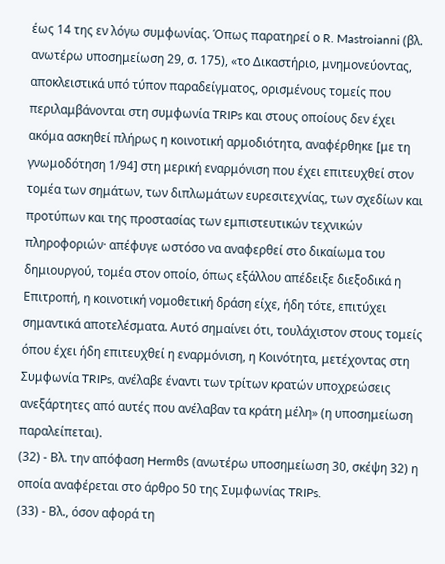έως 14 της εν λόγω συμφωνίας. Όπως παρατηρεί ο R. Mastroianni (βλ. ανωτέρω υποσημείωση 29, σ. 175), «το Δικαστήριο, μνημονεύοντας, αποκλειστικά υπό τύπον παραδείγματος, ορισμένους τομείς που περιλαμβάνονται στη συμφωνία TRIPs και στους οποίους δεν έχει ακόμα ασκηθεί πλήρως η κοινοτική αρμοδιότητα, αναφέρθηκε [με τη γνωμοδότηση 1/94] στη μερική εναρμόνιση που έχει επιτευχθεί στον τομέα των σημάτων, των διπλωμάτων ευρεσιτεχνίας, των σχεδίων και προτύπων και της προστασίας των εμπιστευτικών τεχνικών πληροφοριών· απέφυγε ωστόσο να αναφερθεί στο δικαίωμα του δημιουργού, τομέα στον οποίο, όπως εξάλλου απέδειξε διεξοδικά η Επιτροπή, η κοινοτική νομοθετική δράση είχε, ήδη τότε, επιτύχει σημαντικά αποτελέσματα. Αυτό σημαίνει ότι, τουλάχιστον στους τομείς όπου έχει ήδη επιτευχθεί η εναρμόνιση, η Κοινότητα, μετέχοντας στη Συμφωνία TRIPs, ανέλαβε έναντι των τρίτων κρατών υποχρεώσεις ανεξάρτητες από αυτές που ανέλαβαν τα κράτη μέλη» (η υποσημείωση παραλείπεται).
(32) - Βλ. την απόφαση Hermθs (ανωτέρω υποσημείωση 30, σκέψη 32) η οποία αναφέρεται στο άρθρο 50 της Συμφωνίας TRIPs.
(33) - Βλ., όσον αφορά τη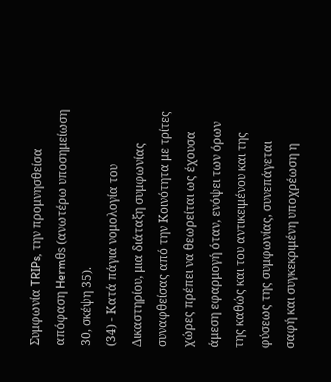Συμφωνία TRIPs, την προμνησθείσα απόφαση Hermθs (ανωτέρω υποσημείωση 30, σκέψη 35).
(34) - Κατά πάγια νομολογία του Δικαστηρίου, μια διάταξη συμφωνίας συναφθείσας από την Κοινότητα με τρίτες χώρες πρέπει να θεωρείται ως έχουσα άμεση εφαρμογή όταν, ενόψει των όρων της καθώς και του αντικειμένου και της φύσεως της συμφωνίας, συνεπάγεται σαφή και συγκεκριμένη υποχρέωση η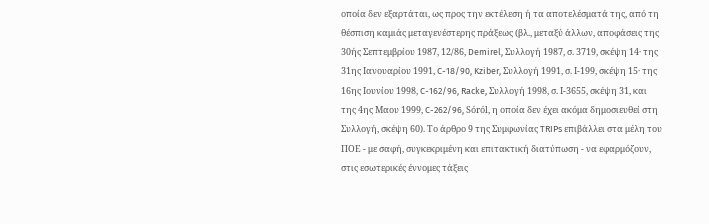οποία δεν εξαρτάται, ως προς την εκτέλεση ή τα αποτελέσματά της, από τη θέσπιση καμιάς μεταγενέστερης πράξεως (βλ., μεταξύ άλλων, αποφάσεις της 30ής Σεπτεμβρίου 1987, 12/86, Demirel, Συλλογή 1987, σ. 3719, σκέψη 14· της 31ης Ιανουαρίου 1991, C-18/90, Kziber, Συλλογή 1991, σ. Ι-199, σκέψη 15· της 16ης Ιουνίου 1998, C-162/96, Racke, Συλλογή 1998, σ. Ι-3655, σκέψη 31, και της 4ης Μαου 1999, C-262/96, Sόrόl, η οποία δεν έχει ακόμα δημοσιευθεί στη Συλλογή, σκέψη 60). Το άρθρο 9 της Συμφωνίας TRIPs επιβάλλει στα μέλη του ΠΟΕ - με σαφή, συγκεκριμένη και επιτακτική διατύπωση - να εφαρμόζουν, στις εσωτερικές έννομες τάξεις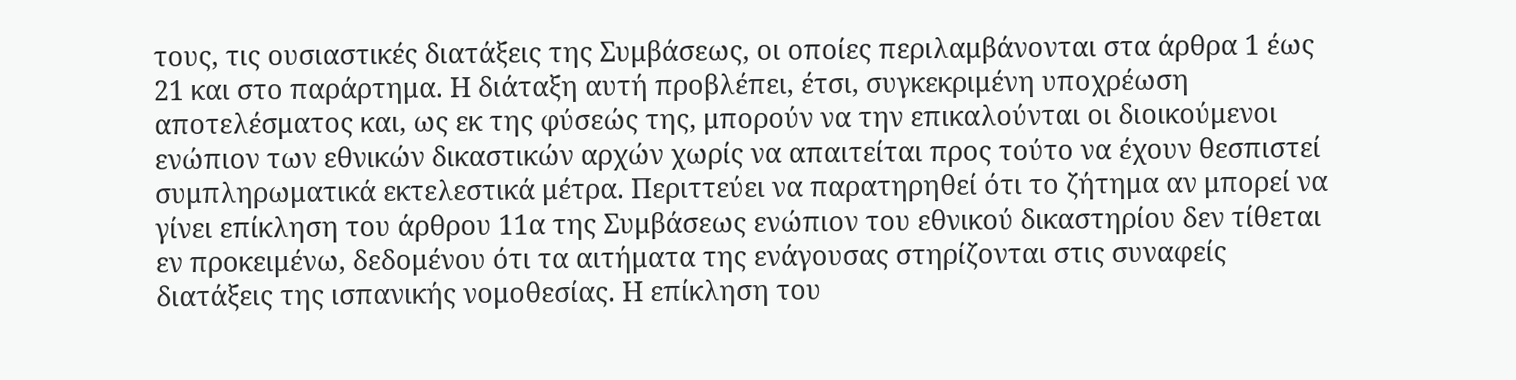τους, τις ουσιαστικές διατάξεις της Συμβάσεως, οι οποίες περιλαμβάνονται στα άρθρα 1 έως 21 και στο παράρτημα. Η διάταξη αυτή προβλέπει, έτσι, συγκεκριμένη υποχρέωση αποτελέσματος και, ως εκ της φύσεώς της, μπορούν να την επικαλούνται οι διοικούμενοι ενώπιον των εθνικών δικαστικών αρχών χωρίς να απαιτείται προς τούτο να έχουν θεσπιστεί συμπληρωματικά εκτελεστικά μέτρα. Περιττεύει να παρατηρηθεί ότι το ζήτημα αν μπορεί να γίνει επίκληση του άρθρου 11α της Συμβάσεως ενώπιον του εθνικού δικαστηρίου δεν τίθεται εν προκειμένω, δεδομένου ότι τα αιτήματα της ενάγουσας στηρίζονται στις συναφείς διατάξεις της ισπανικής νομοθεσίας. Η επίκληση του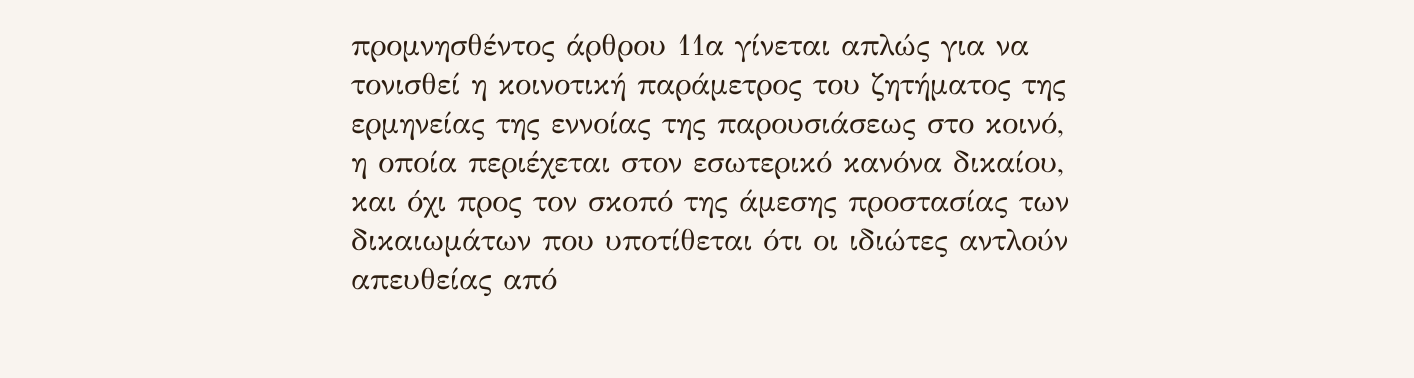προμνησθέντος άρθρου 11α γίνεται απλώς για να τονισθεί η κοινοτική παράμετρος του ζητήματος της ερμηνείας της εννοίας της παρουσιάσεως στο κοινό, η οποία περιέχεται στον εσωτερικό κανόνα δικαίου, και όχι προς τον σκοπό της άμεσης προστασίας των δικαιωμάτων που υποτίθεται ότι οι ιδιώτες αντλούν απευθείας από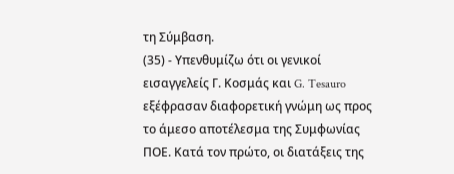τη Σύμβαση.
(35) - Υπενθυμίζω ότι οι γενικοί εισαγγελείς Γ. Κοσμάς και G. Tesauro εξέφρασαν διαφορετική γνώμη ως προς το άμεσο αποτέλεσμα της Συμφωνίας ΠΟΕ. Κατά τον πρώτο, οι διατάξεις της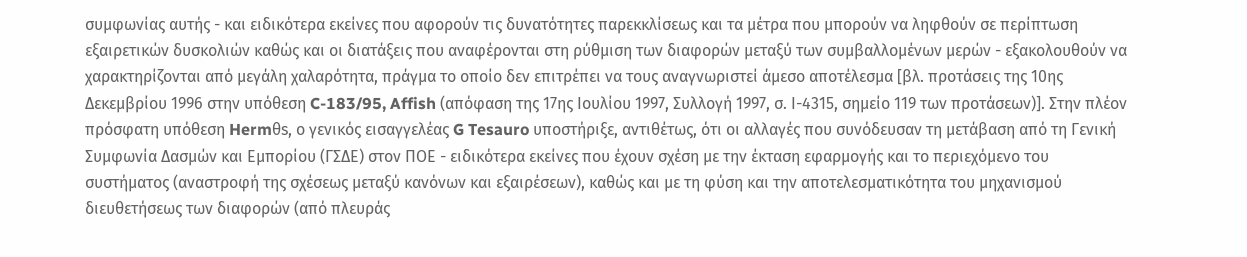συμφωνίας αυτής - και ειδικότερα εκείνες που αφορούν τις δυνατότητες παρεκκλίσεως και τα μέτρα που μπορούν να ληφθούν σε περίπτωση εξαιρετικών δυσκολιών καθώς και οι διατάξεις που αναφέρονται στη ρύθμιση των διαφορών μεταξύ των συμβαλλομένων μερών - εξακολουθούν να χαρακτηρίζονται από μεγάλη χαλαρότητα, πράγμα το οποίο δεν επιτρέπει να τους αναγνωριστεί άμεσο αποτέλεσμα [βλ. προτάσεις της 10ης Δεκεμβρίου 1996 στην υπόθεση C-183/95, Affish (απόφαση της 17ης Ιουλίου 1997, Συλλογή 1997, σ. Ι-4315, σημείο 119 των προτάσεων)]. Στην πλέον πρόσφατη υπόθεση Hermθs, ο γενικός εισαγγελέας G Tesauro υποστήριξε, αντιθέτως, ότι οι αλλαγές που συνόδευσαν τη μετάβαση από τη Γενική Συμφωνία Δασμών και Εμπορίου (ΓΣΔΕ) στον ΠΟΕ - ειδικότερα εκείνες που έχουν σχέση με την έκταση εφαρμογής και το περιεχόμενο του συστήματος (αναστροφή της σχέσεως μεταξύ κανόνων και εξαιρέσεων), καθώς και με τη φύση και την αποτελεσματικότητα του μηχανισμού διευθετήσεως των διαφορών (από πλευράς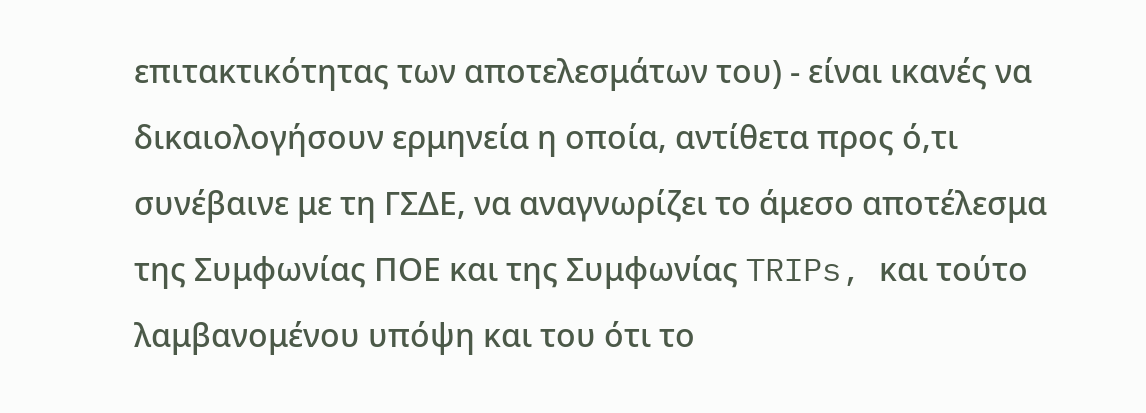επιτακτικότητας των αποτελεσμάτων του) - είναι ικανές να δικαιολογήσουν ερμηνεία η οποία, αντίθετα προς ό,τι συνέβαινε με τη ΓΣΔΕ, να αναγνωρίζει το άμεσο αποτέλεσμα της Συμφωνίας ΠΟΕ και της Συμφωνίας TRIPs, και τούτο λαμβανομένου υπόψη και του ότι το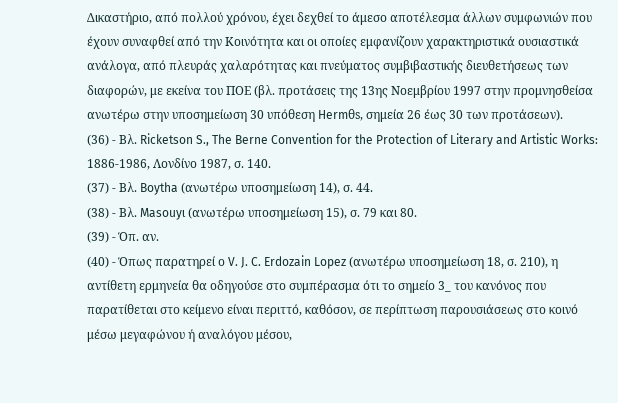Δικαστήριο, από πολλού χρόνου, έχει δεχθεί το άμεσο αποτέλεσμα άλλων συμφωνιών που έχουν συναφθεί από την Κοινότητα και οι οποίες εμφανίζουν χαρακτηριστικά ουσιαστικά ανάλογα, από πλευράς χαλαρότητας και πνεύματος συμβιβαστικής διευθετήσεως των διαφορών, με εκείνα του ΠΟΕ (βλ. προτάσεις της 13ης Νοεμβρίου 1997 στην προμνησθείσα ανωτέρω στην υποσημείωση 30 υπόθεση Hermθs, σημεία 26 έως 30 των προτάσεων).
(36) - Βλ. Ricketson S., The Berne Convention for the Protection of Literary and Artistic Works: 1886-1986, Λονδίνο 1987, σ. 140.
(37) - Βλ. Boytha (ανωτέρω υποσημείωση 14), σ. 44.
(38) - Βλ. Masouyι (ανωτέρω υποσημείωση 15), σ. 79 και 80.
(39) - Όπ. αν.
(40) - Όπως παρατηρεί ο V. J. C. Erdozain Lopez (ανωτέρω υποσημείωση 18, σ. 210), η αντίθετη ερμηνεία θα οδηγούσε στο συμπέρασμα ότι το σημείο 3_ του κανόνος που παρατίθεται στο κείμενο είναι περιττό, καθόσον, σε περίπτωση παρουσιάσεως στο κοινό μέσω μεγαφώνου ή αναλόγου μέσου,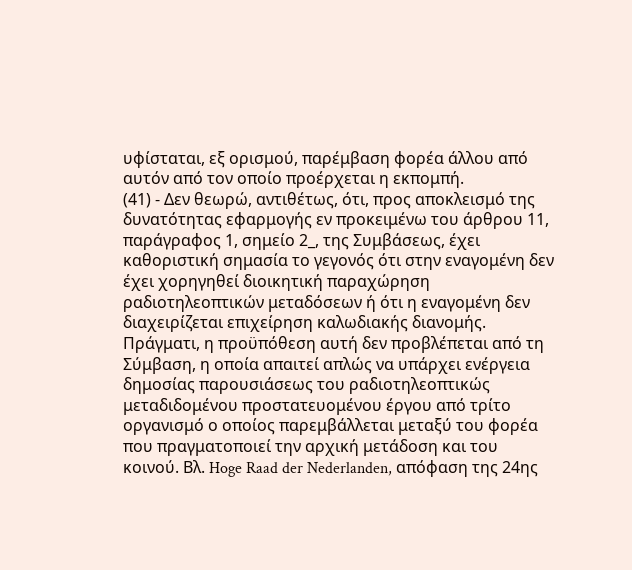υφίσταται, εξ ορισμού, παρέμβαση φορέα άλλου από αυτόν από τον οποίο προέρχεται η εκπομπή.
(41) - Δεν θεωρώ, αντιθέτως, ότι, προς αποκλεισμό της δυνατότητας εφαρμογής εν προκειμένω του άρθρου 11, παράγραφος 1, σημείο 2_, της Συμβάσεως, έχει καθοριστική σημασία το γεγονός ότι στην εναγομένη δεν έχει χορηγηθεί διοικητική παραχώρηση ραδιοτηλεοπτικών μεταδόσεων ή ότι η εναγομένη δεν διαχειρίζεται επιχείρηση καλωδιακής διανομής. Πράγματι, η προϋπόθεση αυτή δεν προβλέπεται από τη Σύμβαση, η οποία απαιτεί απλώς να υπάρχει ενέργεια δημοσίας παρουσιάσεως του ραδιοτηλεοπτικώς μεταδιδομένου προστατευομένου έργου από τρίτο οργανισμό ο οποίος παρεμβάλλεται μεταξύ του φορέα που πραγματοποιεί την αρχική μετάδοση και του κοινού. Βλ. Hoge Raad der Nederlanden, απόφαση της 24ης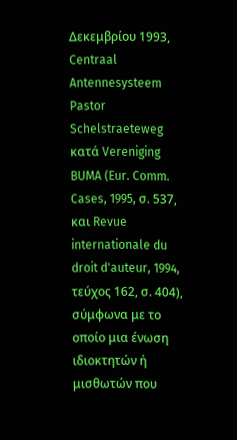Δεκεμβρίου 1993, Centraal Antennesysteem Pastor Schelstraeteweg κατά Vereniging BUMA (Eur. Comm. Cases, 1995, σ. 537, και Revue internationale du droit d'auteur, 1994, τεύχος 162, σ. 404), σύμφωνα με το οποίο μια ένωση ιδιοκτητών ή μισθωτών που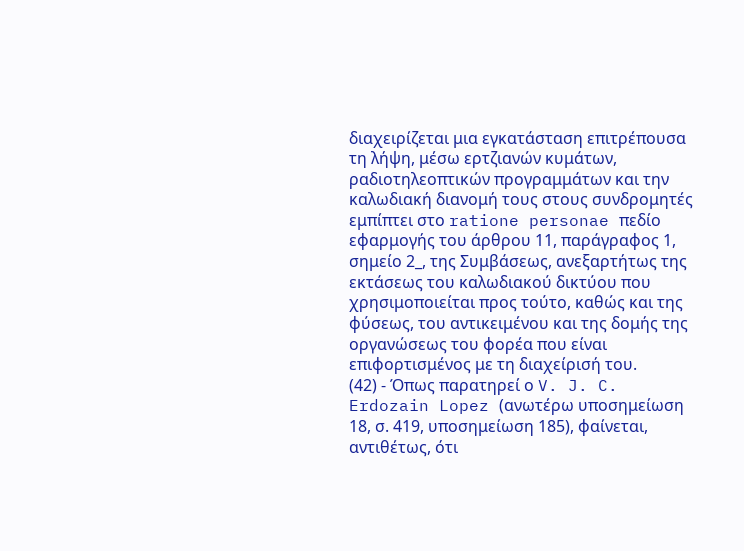διαχειρίζεται μια εγκατάσταση επιτρέπουσα τη λήψη, μέσω ερτζιανών κυμάτων, ραδιοτηλεοπτικών προγραμμάτων και την καλωδιακή διανομή τους στους συνδρομητές εμπίπτει στο ratione personae πεδίο εφαρμογής του άρθρου 11, παράγραφος 1, σημείο 2_, της Συμβάσεως, ανεξαρτήτως της εκτάσεως του καλωδιακού δικτύου που χρησιμοποιείται προς τούτο, καθώς και της φύσεως, του αντικειμένου και της δομής της οργανώσεως του φορέα που είναι επιφορτισμένος με τη διαχείρισή του.
(42) - Όπως παρατηρεί ο V. J. C. Erdozain Lopez (ανωτέρω υποσημείωση 18, σ. 419, υποσημείωση 185), φαίνεται, αντιθέτως, ότι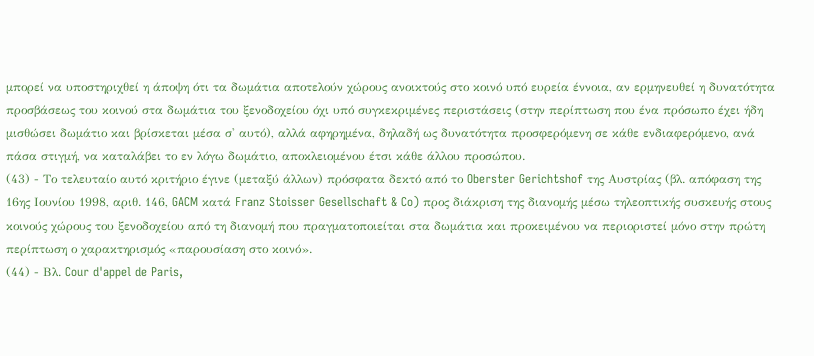μπορεί να υποστηριχθεί η άποψη ότι τα δωμάτια αποτελούν χώρους ανοικτούς στο κοινό υπό ευρεία έννοια, αν ερμηνευθεί η δυνατότητα προσβάσεως του κοινού στα δωμάτια του ξενοδοχείου όχι υπό συγκεκριμένες περιστάσεις (στην περίπτωση που ένα πρόσωπο έχει ήδη μισθώσει δωμάτιο και βρίσκεται μέσα σ' αυτό), αλλά αφηρημένα, δηλαδή ως δυνατότητα προσφερόμενη σε κάθε ενδιαφερόμενο, ανά πάσα στιγμή, να καταλάβει το εν λόγω δωμάτιο, αποκλειομένου έτσι κάθε άλλου προσώπου.
(43) - Το τελευταίο αυτό κριτήριο έγινε (μεταξύ άλλων) πρόσφατα δεκτό από το Oberster Gerichtshof της Αυστρίας (βλ. απόφαση της 16ης Ιουνίου 1998, αριθ. 146, GACM κατά Franz Stoisser Gesellschaft & Co) προς διάκριση της διανομής μέσω τηλεοπτικής συσκευής στους κοινούς χώρους του ξενοδοχείου από τη διανομή που πραγματοποιείται στα δωμάτια και προκειμένου να περιοριστεί μόνο στην πρώτη περίπτωση ο χαρακτηρισμός «παρουσίαση στο κοινό».
(44) - Βλ. Cour d'appel de Paris,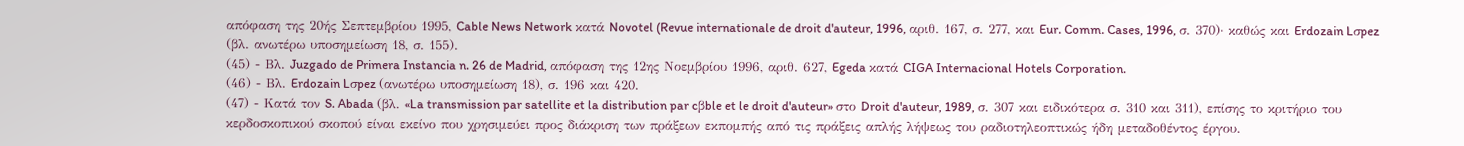απόφαση της 20ής Σεπτεμβρίου 1995, Cable News Network κατά Novotel (Revue internationale de droit d'auteur, 1996, αριθ. 167, σ. 277, και Eur. Comm. Cases, 1996, σ. 370)· καθώς και Erdozain Lσpez (βλ. ανωτέρω υποσημείωση 18, σ. 155).
(45) - Βλ. Juzgado de Primera Instancia n. 26 de Madrid, απόφαση της 12ης Νοεμβρίου 1996, αριθ. 627, Egeda κατά CIGA Internacional Hotels Corporation.
(46) - Βλ. Erdozain Lσpez (ανωτέρω υποσημείωση 18), σ. 196 και 420.
(47) - Κατά τον S. Abada (βλ. «La transmission par satellite et la distribution par cβble et le droit d'auteur» στο Droit d'auteur, 1989, σ. 307 και ειδικότερα σ. 310 και 311), επίσης το κριτήριο του κερδοσκοπικού σκοπού είναι εκείνο που χρησιμεύει προς διάκριση των πράξεων εκπομπής από τις πράξεις απλής λήψεως του ραδιοτηλεοπτικώς ήδη μεταδοθέντος έργου.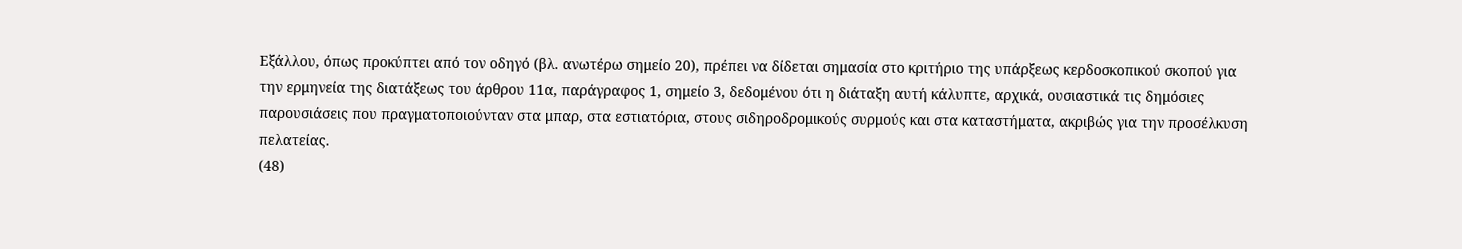Εξάλλου, όπως προκύπτει από τον οδηγό (βλ. ανωτέρω σημείο 20), πρέπει να δίδεται σημασία στο κριτήριο της υπάρξεως κερδοσκοπικού σκοπού για την ερμηνεία της διατάξεως του άρθρου 11α, παράγραφος 1, σημείο 3, δεδομένου ότι η διάταξη αυτή κάλυπτε, αρχικά, ουσιαστικά τις δημόσιες παρουσιάσεις που πραγματοποιούνταν στα μπαρ, στα εστιατόρια, στους σιδηροδρομικούς συρμούς και στα καταστήματα, ακριβώς για την προσέλκυση πελατείας.
(48)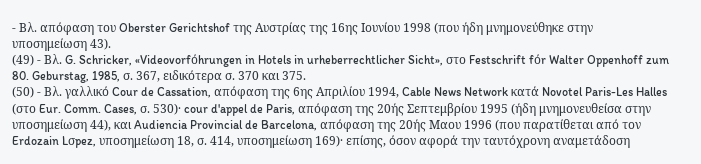- Βλ. απόφαση του Oberster Gerichtshof της Αυστρίας της 16ης Ιουνίου 1998 (που ήδη μνημονεύθηκε στην υποσημείωση 43).
(49) - Βλ. G. Schricker, «Videovorfόhrungen in Hotels in urheberrechtlicher Sicht», στο Festschrift fόr Walter Oppenhoff zum 80. Geburstag, 1985, σ. 367, ειδικότερα σ. 370 και 375.
(50) - Βλ. γαλλικό Cour de Cassation, απόφαση της 6ης Απριλίου 1994, Cable News Network κατά Novotel Paris-Les Halles (στο Eur. Comm. Cases, σ. 530)· cour d'appel de Paris, απόφαση της 20ής Σεπτεμβρίου 1995 (ήδη μνημονευθείσα στην υποσημείωση 44), και Audiencia Provincial de Barcelona, απόφαση της 20ής Μαου 1996 (που παρατίθεται από τον Erdozain Lσpez, υποσημείωση 18, σ. 414, υποσημείωση 169)· επίσης, όσον αφορά την ταυτόχρονη αναμετάδοση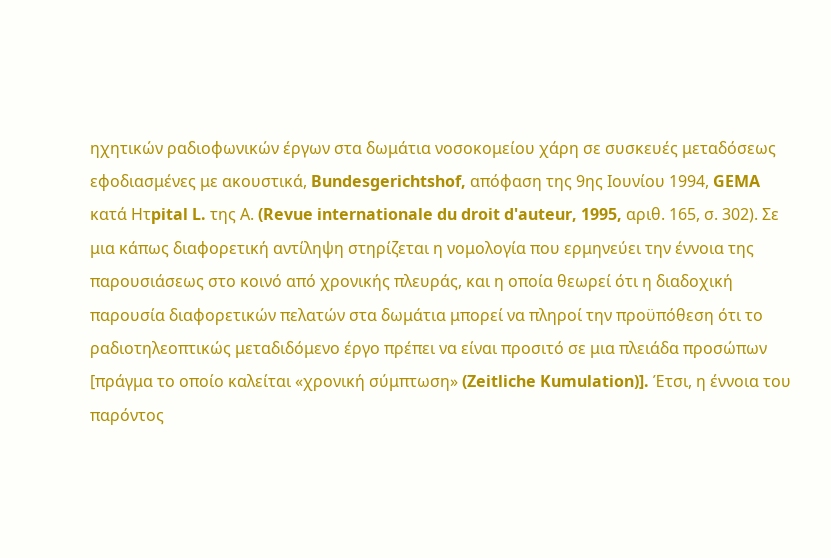ηχητικών ραδιοφωνικών έργων στα δωμάτια νοσοκομείου χάρη σε συσκευές μεταδόσεως εφοδιασμένες με ακουστικά, Bundesgerichtshof, απόφαση της 9ης Ιουνίου 1994, GEMA κατά Hτpital L. της Α. (Revue internationale du droit d'auteur, 1995, αριθ. 165, σ. 302). Σε μια κάπως διαφορετική αντίληψη στηρίζεται η νομολογία που ερμηνεύει την έννοια της παρουσιάσεως στο κοινό από χρονικής πλευράς, και η οποία θεωρεί ότι η διαδοχική παρουσία διαφορετικών πελατών στα δωμάτια μπορεί να πληροί την προϋπόθεση ότι το ραδιοτηλεοπτικώς μεταδιδόμενο έργο πρέπει να είναι προσιτό σε μια πλειάδα προσώπων [πράγμα το οποίο καλείται «χρονική σύμπτωση» (Zeitliche Kumulation)]. Έτσι, η έννοια του παρόντος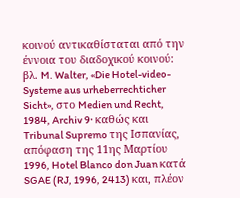κοινού αντικαθίσταται από την έννοια του διαδοχικού κοινού: βλ. M. Walter, «Die Hotel-video-Systeme aus urheberrechticher Sicht», στο Medien und Recht, 1984, Archiv 9· καθώς και Tribunal Supremo της Ισπανίας, απόφαση της 11ης Μαρτίου 1996, Hotel Blanco don Juan κατά SGAE (RJ, 1996, 2413) και, πλέον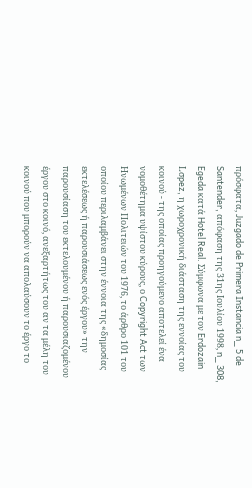πρόσφατα, Juzgado de Primera Instancia n_ 5 de Santender, απόφαση της 31ης Ιουλίου 1998, n_ 308, Egeda κατά Hotel Real. Σύμφωνα με τον Erdozain Lσpez, η χωροχρονική διάσταση της εννοίας του κοινού - της οποίας προηγούμενο αποτελεί ένα νομοθέτημα υψίστου κύρους, ο Copyright Act των Ηνωμένων Πολιτειών του 1976, το άρθρο 101 του οποίου περιλαμβάνει στην έννοια της «δημοσίας εκτελέσεως ή παρουσιάσεως ενός έργου» την παρουσίαση του εκτελουμένου ή παρουσιαζομένου έργου στο κοινό, ανεξαρτήτως του αν τα μέλη του κοινού που μπορούν να απολαύσουν το έργο το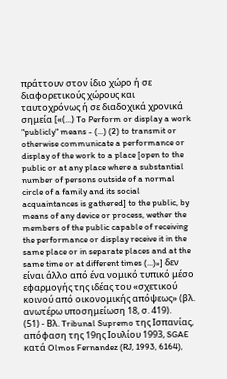πράττουν στον ίδιο χώρο ή σε διαφορετικούς χώρους και ταυτοχρόνως ή σε διαδοχικά χρονικά σημεία [«(...) To Perform or display a work "publicly" means - (...) (2) to transmit or otherwise communicate a performance or display of the work to a place [open to the public or at any place where a substantial number of persons outside of a normal circle of a family and its social acquaintances is gathered] to the public, by means of any device or process, wether the members of the public capable of receiving the performance or display receive it in the same place or in separate places and at the same time or at different times (...)»] δεν είναι άλλο από ένα νομικό τυπικό μέσο εφαρμογής της ιδέας του «σχετικού κοινού από οικονομικής απόψεως» (βλ. ανωτέρω υποσημείωση 18, σ. 419).
(51) - Βλ. Tribunal Supremo της Ισπανίας, απόφαση της 19ης Ιουλίου 1993, SGAE κατά Olmos Fernandez (RJ, 1993, 6164),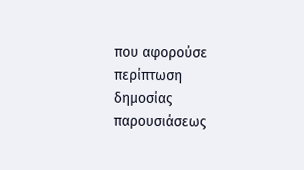που αφορούσε περίπτωση δημοσίας παρουσιάσεως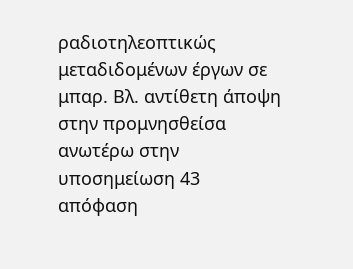ραδιοτηλεοπτικώς μεταδιδομένων έργων σε μπαρ. Βλ. αντίθετη άποψη στην προμνησθείσα ανωτέρω στην υποσημείωση 43 απόφαση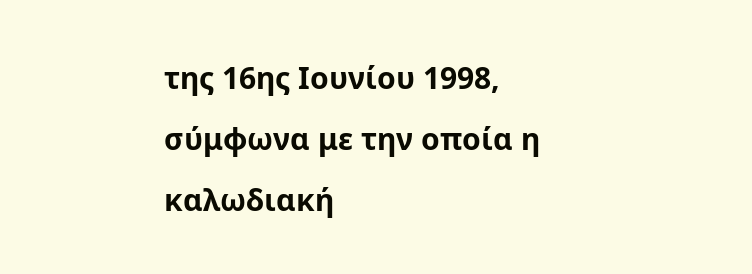της 16ης Ιουνίου 1998, σύμφωνα με την οποία η καλωδιακή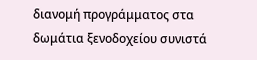διανομή προγράμματος στα δωμάτια ξενοδοχείου συνιστά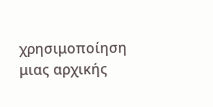χρησιμοποίηση μιας αρχικής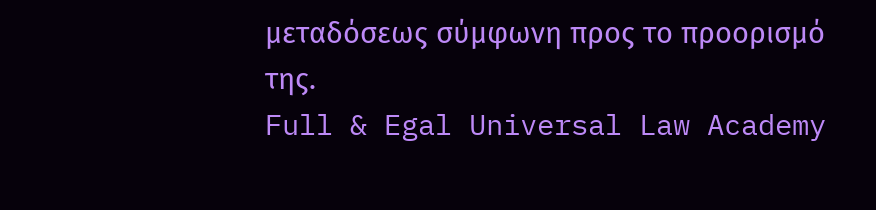μεταδόσεως σύμφωνη προς το προορισμό της.
Full & Egal Universal Law Academy